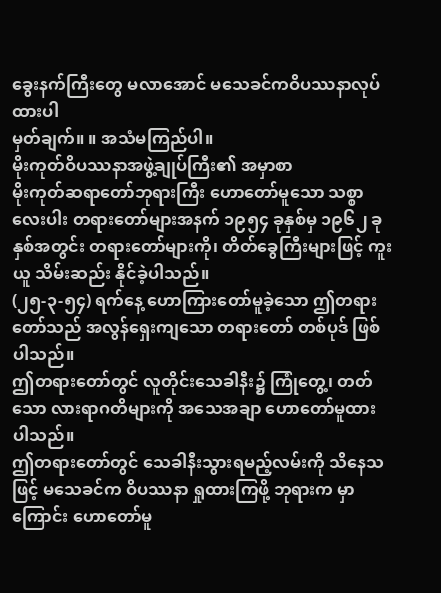ခွေးနက်ကြီးတွေ မလာအောင် မသေခင်ကဝိပဿနာလုပ်ထားပါ
မှတ်ချက်။ ။ အသံမကြည်ပါ။
မိုးကုတ်ဝိပဿနာအဖွဲ့ချုပ်ကြီး၏ အမှာစာ
မိုးကုတ်ဆရာတော်ဘုရားကြီး ဟောတော်မူသော သစ္စာလေးပါး တရားတော်များအနက် ၁၉၅၄ ခုနှစ်မှ ၁၉၆၂ ခုနှစ်အတွင်း တရားတော်များကို၊ တိတ်ခွေကြီးများဖြင့် ကူးယူ သိမ်းဆည်း နိုင်ခဲ့ပါသည်။
(၂၅-၃-၅၄) ရက်နေ့ ဟောကြားတော်မူခဲ့သော ဤတရားတော်သည် အလွန်ရှေးကျသော တရားတော် တစ်ပုဒ် ဖြစ်ပါသည်။
ဤတရားတော်တွင် လူတိုင်းသေခါနီး၌ ကြုံတွေ့၊ တတ်သော လားရာဂတိများကို အသေအချာ ဟောတော်မူထား ပါသည်။
ဤတရားတော်တွင် သေခါနီးသွားရမည့်လမ်းကို သိနေသဖြင့် မသေခင်က ဝိပဿနာ ရှုထားကြဖို့ ဘုရားက မှာကြောင်း ဟောတော်မူ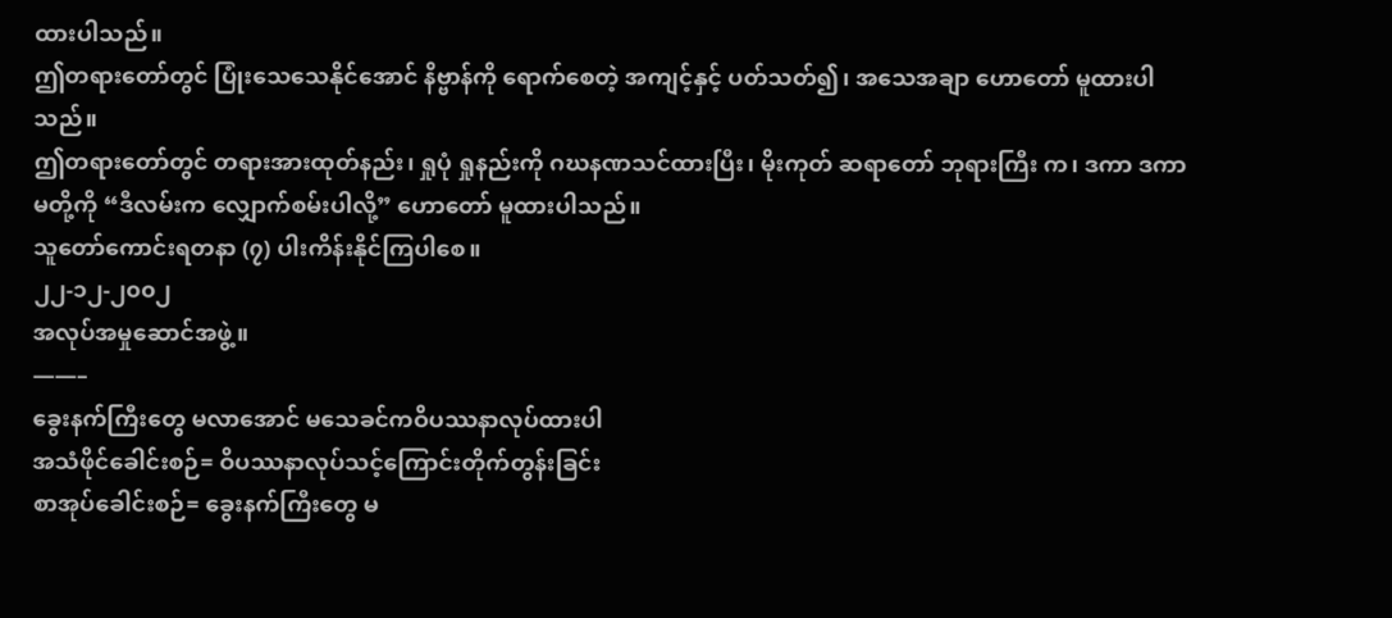ထားပါသည်။
ဤတရားတော်တွင် ပြုံးသေသေနိုင်အောင် နိဗ္ဗာန်ကို ရောက်စေတဲ့ အကျင့်နှင့် ပတ်သတ်၍၊ အသေအချာ ဟောတော် မူထားပါသည်။
ဤတရားတော်တွင် တရားအားထုတ်နည်း၊ ရှုပုံ ရှုနည်းကို ဂဃနဏသင်ထားပြီး၊ မိုးကုတ် ဆရာတော် ဘုရားကြီး က၊ ဒကာ ဒကာမတို့ကို “ဒီလမ်းက လျှောက်စမ်းပါလို့” ဟောတော် မူထားပါသည်။
သူတော်ကောင်းရတနာ (၇) ပါးကိန်းနိုင်ကြပါစေ။
၂၂-၁၂-၂၀၀၂
အလုပ်အမှုဆောင်အဖွဲ့။
——–
ခွေးနက်ကြီးတွေ မလာအောင် မသေခင်ကဝိပဿနာလုပ်ထားပါ
အသံဖိုင်ခေါင်းစဉ်= ဝိပဿနာလုပ်သင့်ကြောင်းတိုက်တွန်းခြင်း
စာအုပ်ခေါင်းစဉ်= ခွေးနက်ကြီးတွေ မ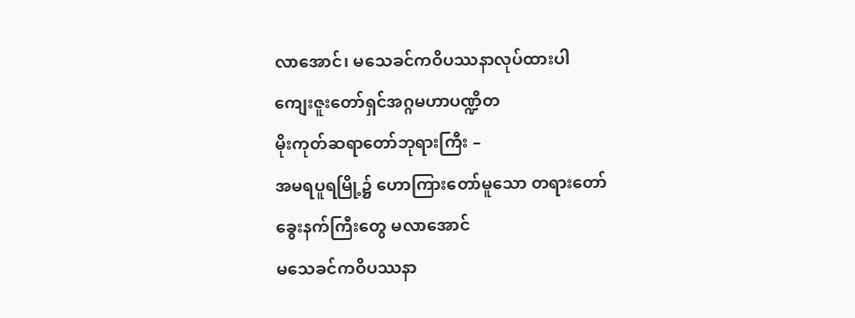လာအောင်၊ မသေခင်ကဝိပဿနာလုပ်ထားပါ
ကျေးဇူးတော်ရှင်အဂ္ဂမဟာပဏ္ဍိတ
မိုးကုတ်ဆရာတော်ဘုရားကြီး –
အမရပူရမြို့၌ ဟောကြားတော်မူသော တရားတော်
ခွေးနက်ကြီးတွေ မလာအောင်
မသေခင်ကဝိပဿနာ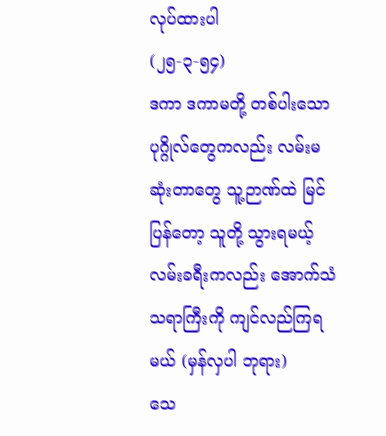လုပ်ထားပါ
(၂၅-၃-၅၄)
ဒကာ ဒကာမတို့ တစ်ပါးသော ပုဂ္ဂိုလ်တွေကလည်း လမ်းမဆုံးတာတွေ သူ့ဉာဏ်ထဲ မြင်ပြန်တော့ သူတို့ သွားရမယ့် လမ်းခရီးကလည်း အောက်သံသရာကြီးကို ကျင်လည်ကြရမယ် (မှန်လှပါ ဘုရား)
သေ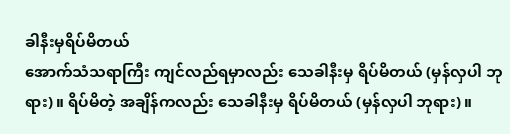ခါနီးမှရိပ်မိတယ်
အောက်သံသရာကြီး ကျင်လည်ရမှာလည်း သေခါနီးမှ ရိပ်မိတယ် (မှန်လှပါ ဘုရား)။ ရိပ်မိတဲ့ အချိန်ကလည်း သေခါနီးမှ ရိပ်မိတယ် (မှန်လှပါ ဘုရား)။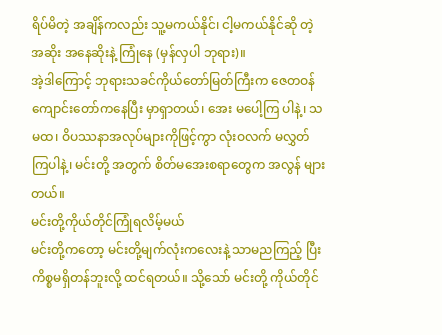ရိပ်မိတဲ့ အချိန်ကလည်း သူ့မကယ်နိုင်၊ ငါ့မကယ်နိုင်ဆို တဲ့ အဆိုး အနေဆိုးနဲ့ ကြုံနေ (မှန်လှပါ ဘုရား)။
အဲ့ဒါကြောင့် ဘုရားသခင်ကိုယ်တော်မြတ်ကြီးက ဇေတဝန်ကျောင်းတော်ကနေပြီး မှာရှာတယ်၊ အေး မပေါ့ကြ ပါနဲ့၊ သမထ၊ ဝိပဿနာအလုပ်များကိုဖြင့်ကွာ လုံးဝလက် မလွှတ်ကြပါနဲ့၊ မင်းတို့ အတွက် စိတ်မအေးစရာတွေက အလွန် များတယ်။
မင်းတို့ကိုယ်တိုင်ကြုံရလိမ့်မယ်
မင်းတို့ကတော့ မင်းတို့မျက်လုံးကလေးနဲ့ သာမညကြည့် ပြီးကိစ္စမရှိတန်ဘူးလို့ ထင်ရတယ်။ သို့သော် မင်းတို့ ကိုယ်တိုင်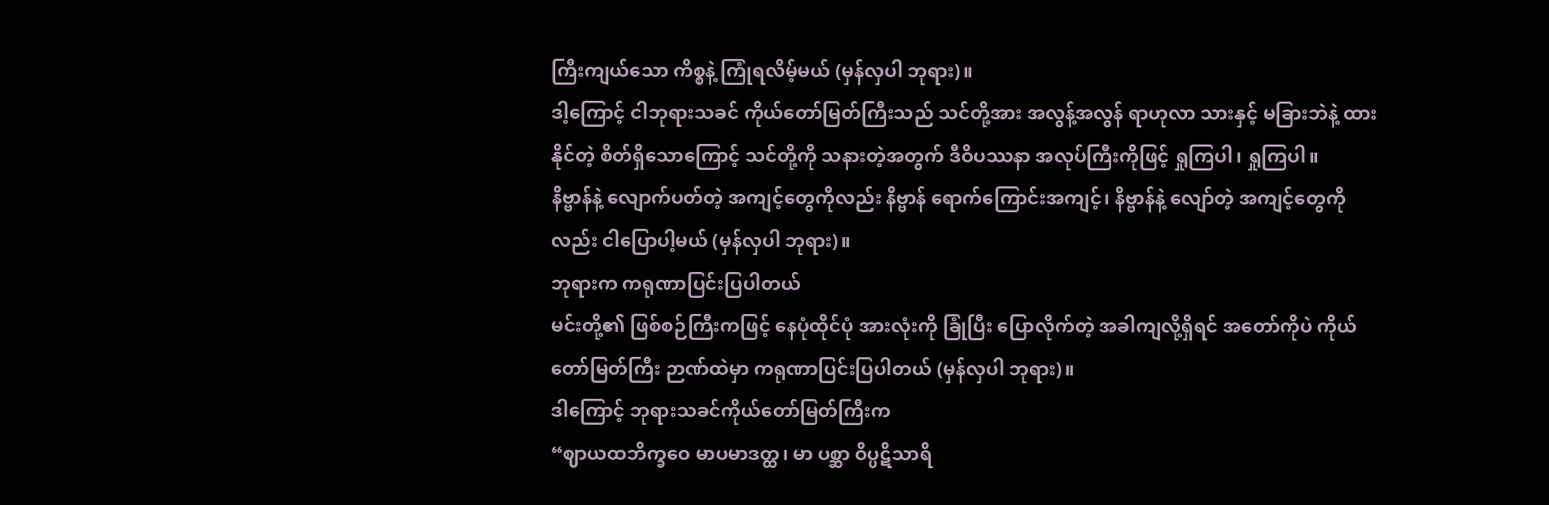ကြီးကျယ်သော ကိစ္စနဲ့ ကြုံရလိမ့်မယ် (မှန်လှပါ ဘုရား)။
ဒါ့ကြောင့် ငါဘုရားသခင် ကိုယ်တော်မြတ်ကြီးသည် သင်တို့အား အလွန့်အလွန် ရာဟုလာ သားနှင့် မခြားဘဲနဲ့ ထားနိုင်တဲ့ စိတ်ရှိသောကြောင့် သင်တို့ကို သနားတဲ့အတွက် ဒီဝိပဿနာ အလုပ်ကြီးကိုဖြင့် ရှုကြပါ၊ ရှုကြပါ။
နိဗ္ဗာန်နဲ့ လျောက်ပတ်တဲ့ အကျင့်တွေကိုလည်း နိဗ္ဗာန် ရောက်ကြောင်းအကျင့်၊ နိဗ္ဗာန်နဲ့ လျော်တဲ့ အကျင့်တွေကိုလည်း ငါပြောပါ့မယ် (မှန်လှပါ ဘုရား)။
ဘုရားက ကရုဏာပြင်းပြပါတယ်
မင်းတို့၏ ဖြစ်စဉ်ကြီးကဖြင့် နေပုံထိုင်ပုံ အားလုံးကို ခြုံပြီး ပြောလိုက်တဲ့ အခါကျလို့ရှိရင် အတော်ကိုပဲ ကိုယ်တော်မြတ်ကြီး ဉာဏ်ထဲမှာ ကရုဏာပြင်းပြပါတယ် (မှန်လှပါ ဘုရား)။
ဒါကြောင့် ဘုရားသခင်ကိုယ်တော်မြတ်ကြီးက
“ဈာယထဘိက္ခဝေ မာပမာဒတ္ထ၊ မာ ပစ္ဆာ ဝိပ္ပဋိသာရိ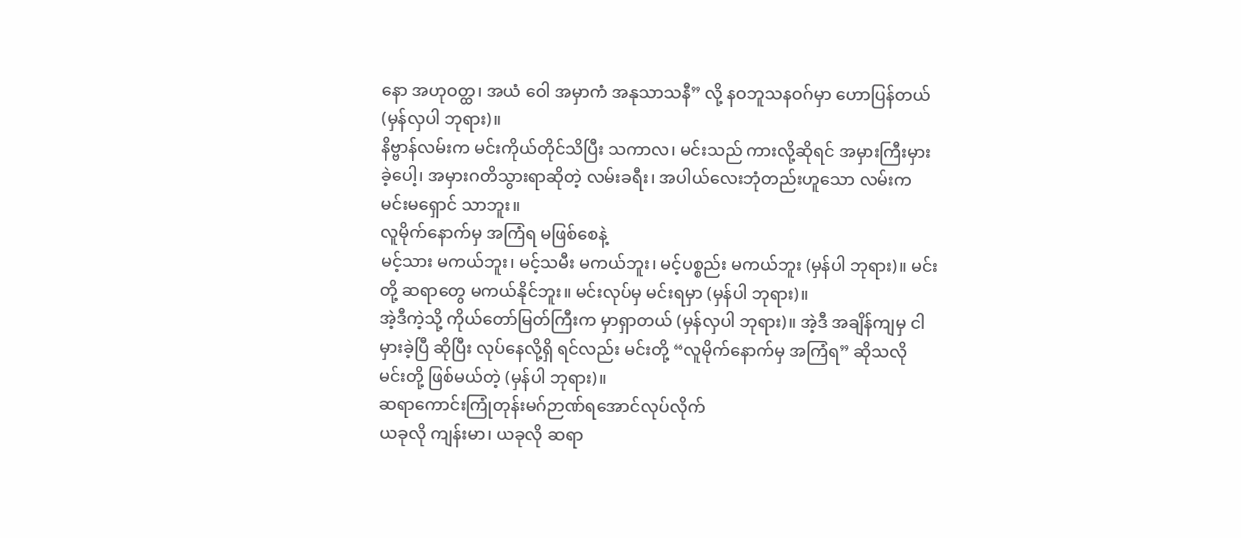နော အဟုဝတ္ထ၊ အယံ ဝေါ အမှာကံ အနုသာသနီ” လို့ နဝဘူသနဝဂ်မှာ ဟောပြန်တယ် (မှန်လှပါ ဘုရား)။
နိဗ္ဗာန်လမ်းက မင်းကိုယ်တိုင်သိပြီး သကာလ၊ မင်းသည် ကားလို့ဆိုရင် အမှားကြီးမှားခဲ့ပေါ့၊ အမှားဂတိသွားရာဆိုတဲ့ လမ်းခရီး၊ အပါယ်လေးဘုံတည်းဟူသော လမ်းက မင်းမရှောင် သာဘူး။
လူမိုက်နောက်မှ အကြံရ မဖြစ်စေနဲ့
မင့်သား မကယ်ဘူး၊ မင့်သမီး မကယ်ဘူး၊ မင့်ပစ္စည်း မကယ်ဘူး (မှန်ပါ ဘုရား)။ မင်းတို့ ဆရာတွေ မကယ်နိုင်ဘူး။ မင်းလုပ်မှ မင်းရမှာ (မှန်ပါ ဘုရား)။
အဲ့ဒီကဲ့သို့ ကိုယ်တော်မြတ်ကြီးက မှာရှာတယ် (မှန်လှပါ ဘုရား)။ အဲ့ဒီ အချိန်ကျမှ ငါမှားခဲ့ပြီ ဆိုပြီး လုပ်နေလို့ရှိ ရင်လည်း မင်းတို့ “လူမိုက်နောက်မှ အကြံရ” ဆိုသလို မင်းတို့ ဖြစ်မယ်တဲ့ (မှန်ပါ ဘုရား)။
ဆရာကောင်းကြုံတုန်းမဂ်ဉာဏ်ရအောင်လုပ်လိုက်
ယခုလို ကျန်းမာ၊ ယခုလို ဆရာ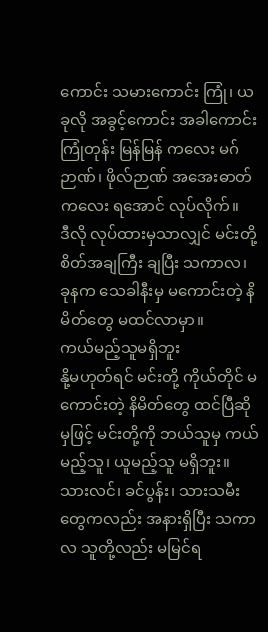ကောင်း သမားကောင်း ကြုံ၊ ယခုလို အခွင့်ကောင်း အခါကောင်း ကြုံတုန်း မြန်မြန် ကလေး မဂ်ဉာဏ်၊ ဖိုလ်ဉာဏ် အအေးဓာတ်ကလေး ရအောင် လုပ်လိုက်။
ဒီလို လုပ်ထားမှသာလျှင် မင်းတို့ စိတ်အချကြီး ချပြီး သကာလ၊ ခုနက သေခါနီးမှ မကောင်းတဲ့ နိမိတ်တွေ မထင်လာမှာ။
ကယ်မည့်သူမရှိဘူး
နို့မဟုတ်ရင် မင်းတို့ ကိုယ်တိုင် မကောင်းတဲ့ နိမိတ်တွေ ထင်ပြီဆိုမှဖြင့် မင်းတို့ကို ဘယ်သူမှ ကယ်မည့်သူ၊ ယူမည့်သူ မရှိဘူး။
သားလင်၊ ခင်ပွန်း၊ သားသမီးတွေကလည်း အနားရှိပြီး သကာလ သူတို့လည်း မမြင်ရ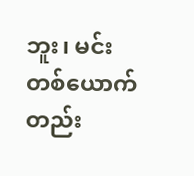ဘူး၊ မင်းတစ်ယောက်တည်း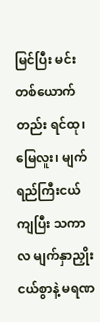မြင်ပြီး မင်းတစ်ယောက်တည်း ရင်ထု၊ မြေလူး၊ မျက်ရည်ကြီးငယ်ကျပြီး သကာလ မျက်နှာညှိုးငယ်စွာနဲ့ မရဏ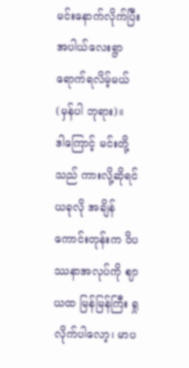မင်းနောက်လိုက်ပြီး အပါယ်လေးရွာ ရောက်ရလိမ့်မယ် (မှန်ပါ ဘုရား)။
ဒါကြောင့် မင်းတို့သည် ကားလို့ဆိုရင် ယခုလို အချိန် ကောင်းတုန်းက ဝိပဿနာအလုပ်ကို ဈာယထ မြန်မြန်ကြီး ရှုလိုက်ပါလော့၊ မာပ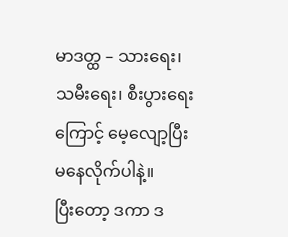မာဒတ္ထ – သားရေး၊ သမီးရေး၊ စီးပွားရေးကြောင့် မေ့လျော့ပြီး မနေလိုက်ပါနဲ့။
ပြီးတော့ ဒကာ ဒ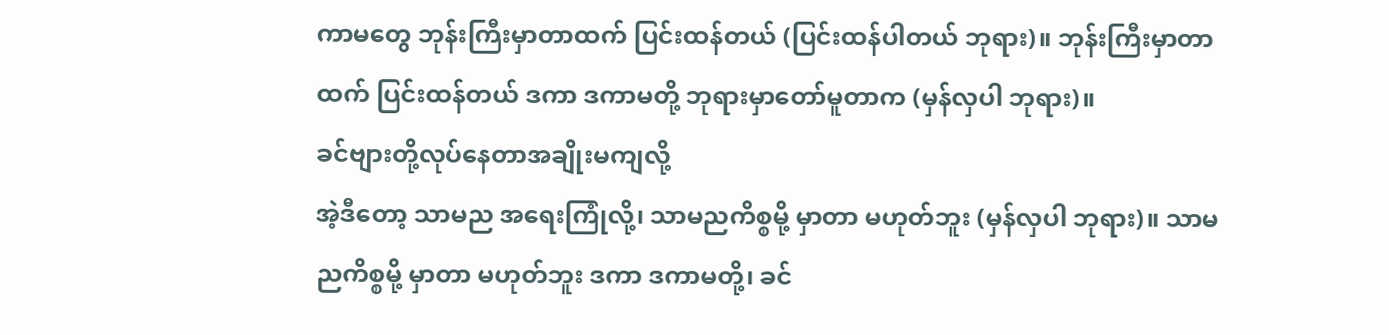ကာမတွေ ဘုန်းကြီးမှာတာထက် ပြင်းထန်တယ် (ပြင်းထန်ပါတယ် ဘုရား)။ ဘုန်းကြီးမှာတာ ထက် ပြင်းထန်တယ် ဒကာ ဒကာမတို့ ဘုရားမှာတော်မူတာက (မှန်လှပါ ဘုရား)။
ခင်ဗျားတို့လုပ်နေတာအချိုးမကျလို့
အဲ့ဒီတော့ သာမည အရေးကြုံလို့၊ သာမညကိစ္စမို့ မှာတာ မဟုတ်ဘူး (မှန်လှပါ ဘုရား)။ သာမညကိစ္စမို့ မှာတာ မဟုတ်ဘူး ဒကာ ဒကာမတို့၊ ခင်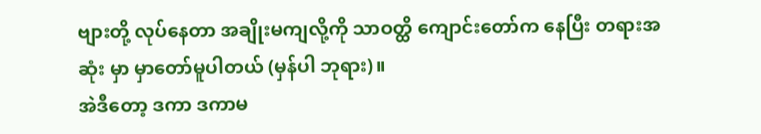ဗျားတို့ လုပ်နေတာ အချိုးမကျလို့ကို သာဝတ္ထိ ကျောင်းတော်က နေပြီး တရားအဆုံး မှာ မှာတော်မူပါတယ် (မှန်ပါ ဘုရား)။
အဲဒီတော့ ဒကာ ဒကာမ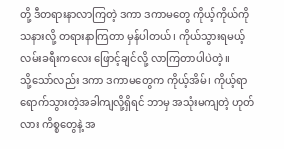တို့ ဒီတရားနာလာကြတဲ့ ဒကာ ဒကာမတွေ ကိုယ့်ကိုယ်ကို သနားလို့ တရားနာကြတာ မှန်ပါတယ်၊ ကိုယ်သွားရမယ့် လမ်းခရီးကလေး ဖြောင့်ချင်လို့ လာကြတာပါပဲတဲ့။
သို့သော်လည်း ဒကာ ဒကာမတွေက ကိုယ့်အိမ်၊ ကိုယ့်ရာ ရောက်သွားတဲ့အခါကျလို့ရှိရင် ဘာမှ အသုံးမကျတဲ့ ဟုတ်လား ကိစ္စတွေနဲ့ အ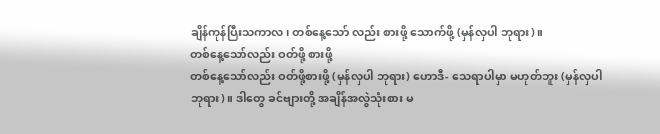ချိန်ကုန်ပြီးသကာလ၊ တစ်နေ့သော် လည်း စားဖို့ သောက်ဖို့ (မှန်လှပါ ဘုရား)။
တစ်နေ့သော်လည်း ဝတ်ဖို့ စားဖို့
တစ်နေ့သော်လည်း ဝတ်ဖို့စားဖို့ (မှန်လှပါ ဘုရား) ဟောဒီ- သေရာပါမှာ မဟုတ်ဘူး (မှန်လှပါ ဘုရား)။ ဒါတွေ ခင်ဗျားတို့ အချိန်အလွဲသုံးစား မ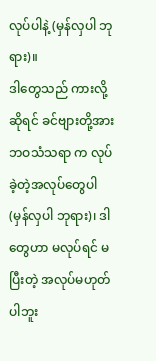လုပ်ပါနဲ့ (မှန်လှပါ ဘုရား)။
ဒါတွေသည် ကားလို့ဆိုရင် ခင်ဗျားတို့အား ဘဝသံသရာ က လုပ်ခဲ့တဲ့အလုပ်တွေပါ (မှန်လှပါ ဘုရား)၊ ဒါတွေဟာ မလုပ်ရင် မပြီးတဲ့ အလုပ်မဟုတ်ပါဘူး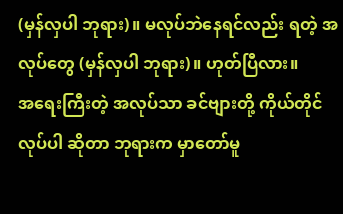(မှန်လှပါ ဘုရား)။ မလုပ်ဘဲနေရင်လည်း ရတဲ့ အလုပ်တွေ (မှန်လှပါ ဘုရား)။ ဟုတ်ပြီလား။
အရေးကြီးတဲ့ အလုပ်သာ ခင်ဗျားတို့ ကိုယ်တိုင်လုပ်ပါ ဆိုတာ ဘုရားက မှာတော်မူ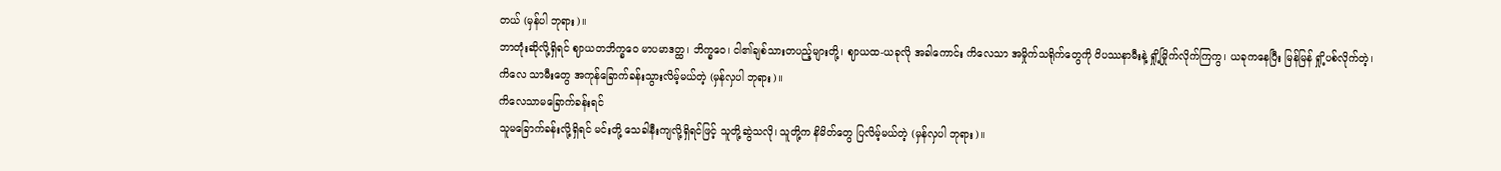တယ် (မှန်ပါ ဘုရား)။
ဘာတုံးဆိုလို့ရှိရင် ဈာယတဘိက္ခဝေ မာပမာဒတ္ထ၊ ဘိက္ခဝေ၊ ငါ၏ချစ်သားတပည့်များတို့၊ ဈာယထ-ယခုလို အခါကောင်း ကိလေသာ အမှိုက်သရိုက်တွေကို ဝိပဿနာမီးနဲ့ ရှို့မြိုက်လိုက်ကြကွ၊ ယခုကနေပြီး မြန်မြန် ရှို့ပစ်လိုက်တဲ့၊ ကိလေ သာမီးတွေ အကုန်ခြောက်ခန်းသွားလိမ့်မယ်တဲ့ (မှန်လှပါ ဘုရား)။
ကိလေသာမခြောက်ခန်းရင်
သူမခြောက်ခန်းလို့ရှိရင် မင်းတို့ သေခါနီးကျလို့ရှိရင်ဖြင့် သူတို့ဆွဲသလို၊ သူတို့က နိမိတ်တွေ ပြလိမ့်မယ်တဲ့ (မှန်လှပါ ဘုရား)။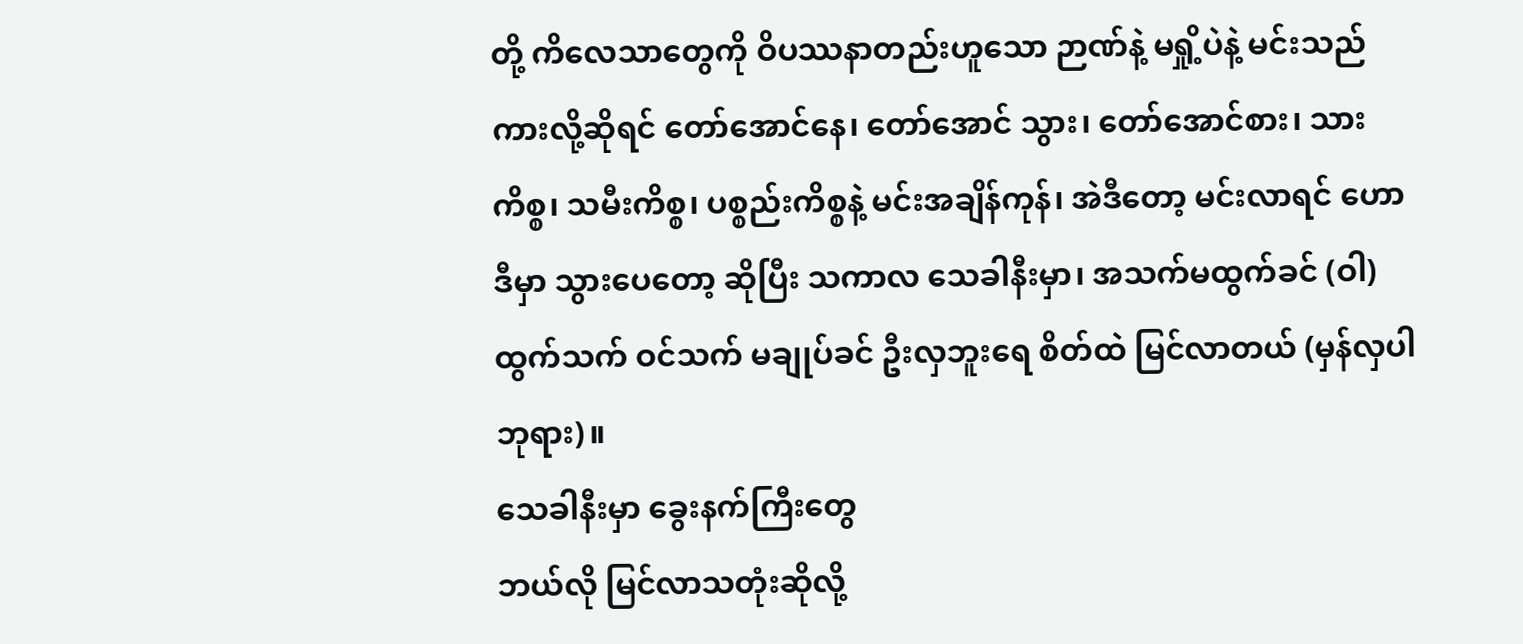တို့ ကိလေသာတွေကို ဝိပဿနာတည်းဟူသော ဉာဏ်နဲ့ မရှို့ပဲနဲ့ မင်းသည်ကားလို့ဆိုရင် တော်အောင်နေ၊ တော်အောင် သွား၊ တော်အောင်စား၊ သားကိစ္စ၊ သမီးကိစ္စ၊ ပစ္စည်းကိစ္စနဲ့ မင်းအချိန်ကုန်၊ အဲဒီတော့ မင်းလာရင် ဟောဒီမှာ သွားပေတော့ ဆိုပြီး သကာလ သေခါနီးမှာ၊ အသက်မထွက်ခင် (ဝါ) ထွက်သက် ဝင်သက် မချုပ်ခင် ဦးလှဘူးရေ စိတ်ထဲ မြင်လာတယ် (မှန်လှပါ ဘုရား)။
သေခါနီးမှာ ခွေးနက်ကြီးတွေ
ဘယ်လို မြင်လာသတုံးဆိုလို့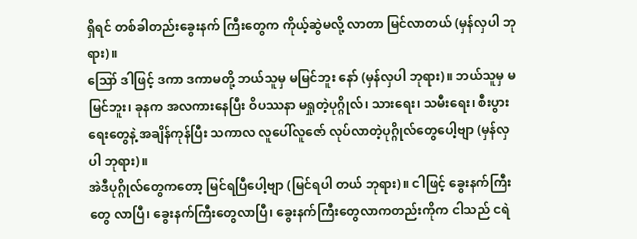ရှိရင် တစ်ခါတည်းခွေးနက် ကြီးတွေက ကိုယ့်ဆွဲမလို့ လာတာ မြင်လာတယ် (မှန်လှပါ ဘုရား)။
ဪ ဒါဖြင့် ဒကာ ဒကာမတို့ ဘယ်သူမှ မမြင်ဘူး နော် (မှန်လှပါ ဘုရား)။ ဘယ်သူမှ မမြင်ဘူး၊ ခုနက အလကားနေပြီး ဝိပဿနာ မရှုတဲ့ပုဂ္ဂိုလ်၊ သားရေး၊ သမီးရေး၊ စီးပွားရေးတွေနဲ့ အချိန်ကုန်ပြီး သကာလ လူပေါ်လူဇော် လုပ်လာတဲ့ပုဂ္ဂိုလ်တွေပေါ့ဗျာ (မှန်လှပါ ဘုရား)။
အဲဒီပုဂ္ဂိုလ်တွေကတော့ မြင်ရပြီပေါ့ဗျာ (မြင်ရပါ တယ် ဘုရား)။ ငါဖြင့် ခွေးနက်ကြီးတွေ လာပြီ၊ ခွေးနက်ကြီးတွေလာပြီ၊ ခွေးနက်ကြီးတွေလာကတည်းကိုက ငါသည် ငရဲ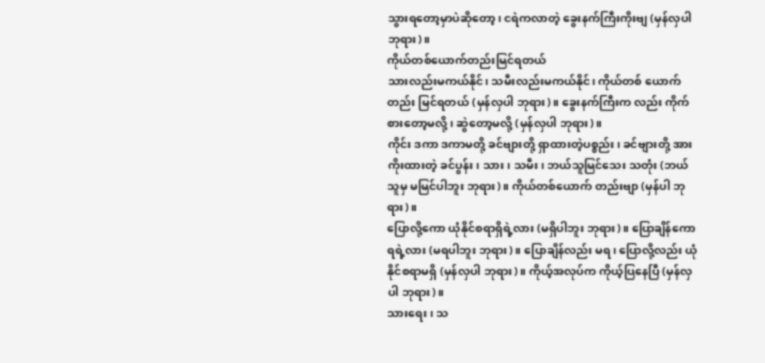သွားရတော့မှာပဲဆိုတော့၊ ငရဲကလာတဲ့ ခွေးနက်ကြီးကိုးဗျ (မှန်လှပါ ဘုရား)။
ကိုယ်တစ်ယောက်တည်းမြင်ရတယ်
သားလည်းမကယ်နိုင်၊ သမီးလည်းမကယ်နိုင်၊ ကိုယ်တစ် ယောက်တည်း မြင်ရတယ် (မှန်လှပါ ဘုရား)။ ခွေးနက်ကြီးက လည်း ကိုက်စားတော့မလို့၊ ဆွဲတော့မလို့ (မှန်လှပါ ဘုရား)။
ကိုင်း ဒကာ ဒကာမတို့ ခင်ဗျားတို့ ရှာထားတဲ့ပစ္စည်း၊ ခင်ဗျားတို့ အားကိုးထားတဲ့ ခင်ပွန်း၊ သား၊ သမီး၊ ဘယ်သူမြင်သေး သတုံး (ဘယ်သူမှ မမြင်ပါဘူး ဘုရား)။ ကိုယ်တစ်ယောက် တည်းဗျာ (မှန်ပါ ဘုရား)။
ပြောလို့ကော ယုံနိုင်စရာရှိရဲ့လား (မရှိပါဘူး ဘုရား)။ ပြောချိန်ကော ရရဲ့လား (မရပါဘူး ဘုရား)။ ပြောချိန်လည်း မရ၊ ပြောလို့လည်း ယုံနိုင်စရာမရှိ (မှန်လှပါ ဘုရား)။ ကိုယ့်အလုပ်က ကိုယ့်ပြနေပြီ (မှန်လှပါ ဘုရား)။
သားရေး၊ သ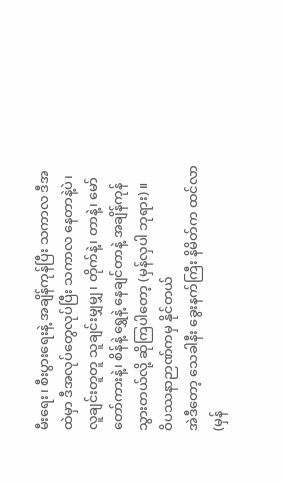မီးရေး၊ စီးပွားရေးနဲ့ အချိန်ကုန်ပြီး သကာလ ဒီအထဲမှာ ဒီအလုပ်တွေလုပ်ပြီး သကာလ နေတာနဲ့ပဲ၊ လူချင်းတူတူ သူချင်းမျှမျှ၊ တိုက်နဲ့၊ တာနဲ့၊ မော်တော်ကားနဲ့၊ စိန်နဲ့ ရွှေနဲ့ နေချင်တာနဲ့ အချိန်ကုန်သွားတယ်လို့ ဆိုကြပါတော့ (မှန်လှပါ ဘုရား)။
ဝိပဿနာဉာဏ်ကမှ နိုင်တယ်
အဲဒီတော့ သေခါနီး ခွေးနက်ကြီး နိမိတ်က ထင်လာ (မှန်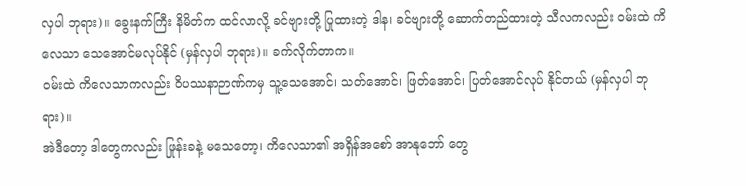လှပါ ဘုရား)။ ခွေးနက်ကြီး နိမိတ်က ထင်လာလို့ ခင်ဗျားတို့ ပြုထားတဲ့ ဒါန၊ ခင်ဗျားတို့ ဆောက်တည်ထားတဲ့ သီလကလည်း ဝမ်းထဲ ကိလေသာ သေအောင်မလုပ်နိုင် (မှန်လှပါ ဘုရား)။ ခက်လိုက်တာက။
ဝမ်းထဲ ကိလေသာကလည်း ဝိပဿနာဉာဏ်ကမှ သူ့သေအောင်၊ သတ်အောင်၊ ဖြတ်အောင်၊ ပြတ်အောင်လုပ် နိုင်တယ် (မှန်လှပါ ဘုရား)။
အဲဒီတော့ ဒါတွေကလည်း ဖြုန်းခနဲ့ မသေတော့၊ ကိလေသာ၏ အရှိန်အစော် အာနုဘော် တွေ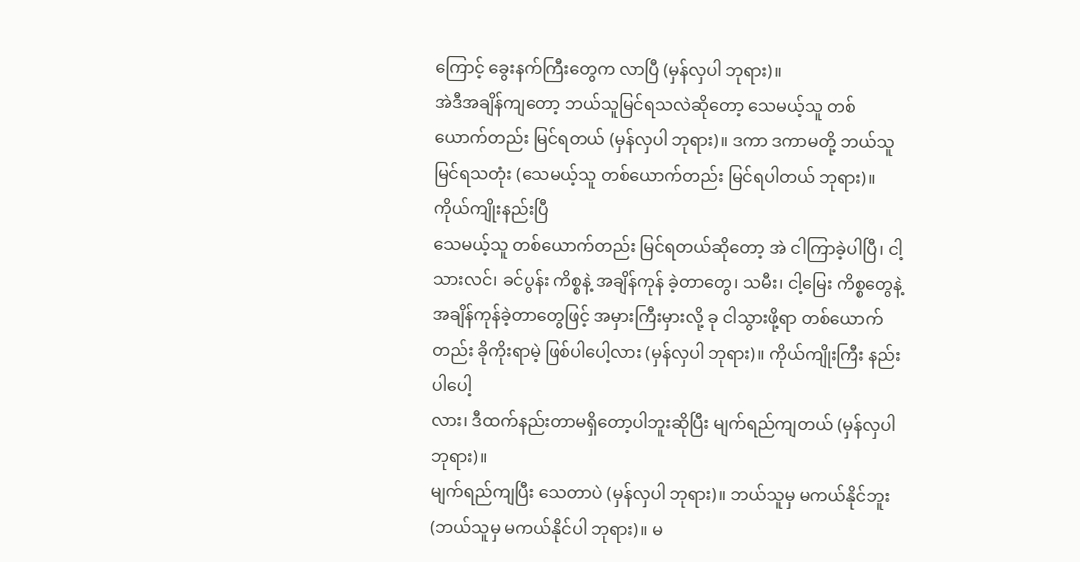ကြောင့် ခွေးနက်ကြီးတွေက လာပြီ (မှန်လှပါ ဘုရား)။
အဲဒီအချိန်ကျတော့ ဘယ်သူမြင်ရသလဲဆိုတော့ သေမယ့်သူ တစ်ယောက်တည်း မြင်ရတယ် (မှန်လှပါ ဘုရား)။ ဒကာ ဒကာမတို့ ဘယ်သူမြင်ရသတုံး (သေမယ့်သူ တစ်ယောက်တည်း မြင်ရပါတယ် ဘုရား)။
ကိုယ်ကျိုးနည်းပြီ
သေမယ့်သူ တစ်ယောက်တည်း မြင်ရတယ်ဆိုတော့ အဲ ငါကြာခဲ့ပါပြီ၊ ငါ့ သားလင်၊ ခင်ပွန်း ကိစ္စနဲ့ အချိန်ကုန် ခဲ့တာတွေ၊ သမီး၊ ငါ့မြေး ကိစ္စတွေနဲ့ အချိန်ကုန်ခဲ့တာတွေဖြင့် အမှားကြီးမှားလို့ ခု ငါသွားဖို့ရာ တစ်ယောက်တည်း ခိုကိုးရာမဲ့ ဖြစ်ပါပေါ့လား (မှန်လှပါ ဘုရား)။ ကိုယ်ကျိုးကြီး နည်းပါပေါ့
လား၊ ဒီထက်နည်းတာမရှိတော့ပါဘူးဆိုပြီး မျက်ရည်ကျတယ် (မှန်လှပါ ဘုရား)။
မျက်ရည်ကျပြီး သေတာပဲ (မှန်လှပါ ဘုရား)။ ဘယ်သူမှ မကယ်နိုင်ဘူး (ဘယ်သူမှ မကယ်နိုင်ပါ ဘုရား)။ မ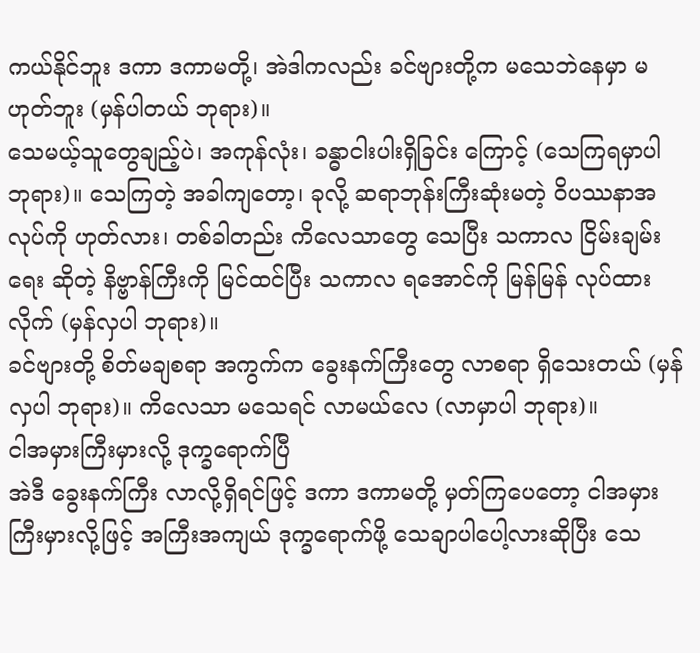ကယ်နိုင်ဘူး ဒကာ ဒကာမတို့၊ အဲဒါကလည်း ခင်ဗျားတို့က မသေဘဲနေမှာ မဟုတ်ဘူး (မှန်ပါတယ် ဘုရား)။
သေမယ့်သူတွေချည့်ပဲ၊ အကုန်လုံး၊ ခန္ဓာငါးပါးရှိခြင်း ကြောင့် (သေကြရမှာပါ ဘုရား)။ သေကြတဲ့ အခါကျတော့၊ ခုလို့ ဆရာဘုန်းကြီးဆုံးမတဲ့ ဝိပဿနာအလုပ်ကို ဟုတ်လား၊ တစ်ခါတည်း ကိလေသာတွေ သေပြီး သကာလ ငြိမ်းချမ်းရေး ဆိုတဲ့ နိဗ္ဗာန်ကြီးကို မြင်ထင်ပြီး သကာလ ရအောင်ကို မြန်မြန် လုပ်ထားလိုက် (မှန်လှပါ ဘုရား)။
ခင်ဗျားတို့ စိတ်မချစရာ အကွက်က ခွေးနက်ကြီးတွေ လာစရာ ရှိသေးတယ် (မှန်လှပါ ဘုရား)။ ကိလေသာ မသေရင် လာမယ်လေ (လာမှာပါ ဘုရား)။
ငါအမှားကြီးမှားလို့ ဒုက္ခရောက်ပြီ
အဲဒီ ခွေးနက်ကြီး လာလို့ရှိရင်ဖြင့် ဒကာ ဒကာမတို့ မှတ်ကြပေတော့ ငါအမှားကြီးမှားလို့ဖြင့် အကြီးအကျယ် ဒုက္ခရောက်ဖို့ သေချာပါပေါ့လားဆိုပြီး သေ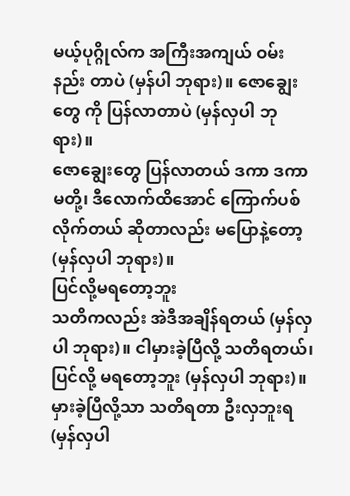မယ့်ပုဂ္ဂိုလ်က အကြီးအကျယ် ဝမ်းနည်း တာပဲ (မှန်ပါ ဘုရား)။ ဇောချွေးတွေ ကို ပြန်လာတာပဲ (မှန်လှပါ ဘုရား)။
ဇောချွေးတွေ ပြန်လာတယ် ဒကာ ဒကာမတို့၊ ဒီလောက်ထိအောင် ကြောက်ပစ်လိုက်တယ် ဆိုတာလည်း မပြောနဲ့တော့ (မှန်လှပါ ဘုရား)။
ပြင်လို့မရတော့ဘူး
သတိကလည်း အဲဒီအချိန်ရတယ် (မှန်လှပါ ဘုရား)။ ငါမှားခဲ့ပြီလို့ သတိရတယ်၊ ပြင်လို့ မရတော့ဘူး (မှန်လှပါ ဘုရား)။ မှားခဲ့ပြီလို့သာ သတိရတာ ဦးလှဘူးရ (မှန်လှပါ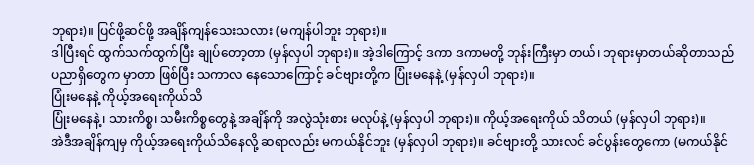ဘုရား)။ ပြင်ဖို့ဆင်ဖို့ အချိန်ကျန်သေးသလား (မကျန်ပါဘူး ဘုရား)။
ဒါပြီးရင် ထွက်သက်ထွက်ပြီး ချုပ်တော့တာ (မှန်လှပါ ဘုရား)။ အဲ့ဒါကြောင့် ဒကာ ဒကာမတို့ ဘုန်းကြီးမှာ တယ်၊ ဘုရားမှာတယ်ဆိုတာသည် ပညာရှိတွေက မှာတာ ဖြစ်ပြီး သကာလ နေသောကြောင့် ခင်ဗျားတို့က ပြုံးမနေနဲ့ (မှန်လှပါ ဘုရား)။
ပြုံးမနေနဲ့ ကိုယ့်အရေးကိုယ်သိ
ပြုံးမနေနဲ့၊ သားကိစ္စ၊ သမီးကိစ္စတွေနဲ့ အချိန်ကို အလွဲသုံးစား မလုပ်နဲ့ (မှန်လှပါ ဘုရား)။ ကိုယ့်အရေးကိုယ် သိတယ် (မှန်လှပါ ဘုရား)။
အဲဒီအချိန်ကျမှ ကိုယ့်အရေးကိုယ်သိနေလို့ ဆရာလည်း မကယ်နိုင်ဘူး (မှန်လှပါ ဘုရား)။ ခင်ဗျားတို့ သားလင် ခင်ပွန်းတွေကော (မကယ်နိုင်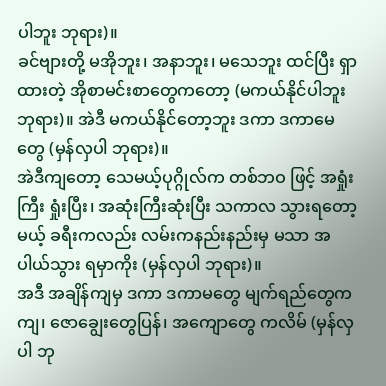ပါဘူး ဘုရား)။
ခင်ဗျားတို့ မအိုဘူး၊ အနာဘူး၊ မသေဘူး ထင်ပြီး ရှာထားတဲ့ အိုစာမင်းစာတွေကတော့ (မကယ်နိုင်ပါဘူး ဘုရား)။ အဲဒီ မကယ်နိုင်တော့ဘူး ဒကာ ဒကာမေတွေ (မှန်လှပါ ဘုရား)။
အဲဒီကျတော့ သေမယ့်ပုဂ္ဂိုလ်က တစ်ဘဝ ဖြင့် အရှုံးကြီး ရှုံးပြီး၊ အဆုံးကြီးဆုံးပြီး သကာလ သွားရတော့ မယ့် ခရီးကလည်း လမ်းကနည်းနည်းမှ မသာ အပါယ်သွား ရမှာကိုး (မှန်လှပါ ဘုရား)။
အဒီ အချိန်ကျမှ ဒကာ ဒကာမတွေ မျက်ရည်တွေက ကျ၊ ဇောချွေးတွေပြန်၊ အကျောတွေ ကလိမ် (မှန်လှပါ ဘု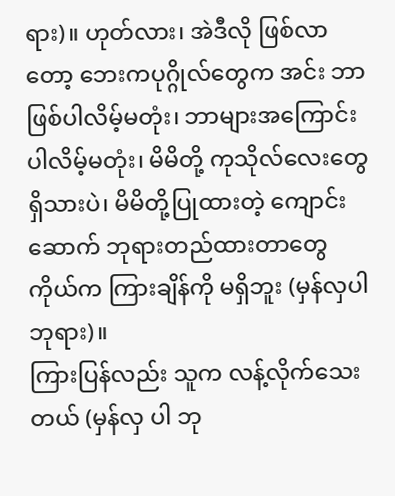ရား)။ ဟုတ်လား၊ အဲဒီလို ဖြစ်လာတော့ ဘေးကပုဂ္ဂိုလ်တွေက အင်း ဘာဖြစ်ပါလိမ့်မတုံး၊ ဘာများအကြောင်းပါလိမ့်မတုံး၊ မိမိတို့ ကုသိုလ်လေးတွေ ရှိသားပဲ၊ မိမိတို့ပြုထားတဲ့ ကျောင်းဆောက် ဘုရားတည်ထားတာတွေ ကိုယ်က ကြားချိန်ကို မရှိဘူး (မှန်လှပါ ဘုရား)။
ကြားပြန်လည်း သူက လန့်လိုက်သေးတယ် (မှန်လှ ပါ ဘု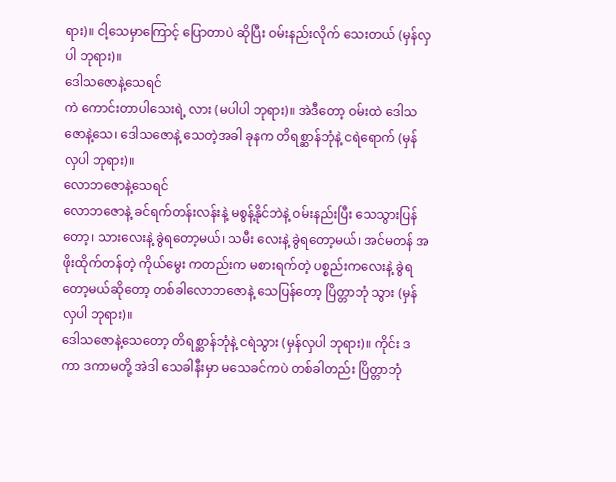ရား)။ ငါ့သေမှာကြောင့် ပြောတာပဲ ဆိုပြီး ဝမ်းနည်းလိုက် သေးတယ် (မှန်လှပါ ဘုရား)။
ဒေါသဇောနဲ့သေရင်
ကဲ ကောင်းတာပါသေးရဲ့ လား (မပါပါ ဘုရား)။ အဲဒီတော့ ဝမ်းထဲ ဒေါသဇောနဲ့သေ၊ ဒေါသဇောနဲ့ သေတဲ့အခါ ခုနက တိရစ္ဆာန်ဘုံနဲ့ ငရဲရောက် (မှန်လှပါ ဘုရား)။
လောဘဇောနဲ့သေရင်
လောဘဇောနဲ့ ခင်ရက်တန်းလန်းနဲ့ မစွန့်နိုင်ဘဲနဲ့ ဝမ်းနည်းပြီး သေသွားပြန်တော့၊ သားလေးနဲ့ ခွဲရတော့မယ်၊ သမီး လေးနဲ့ ခွဲရတော့မယ်၊ အင်မတန် အဖိုးထိုက်တန်တဲ့ ကိုယ်မွေး ကတည်းက မစားရက်တဲ့ ပစ္စည်းကလေးနဲ့ ခွဲရတော့မယ်ဆိုတော့ တစ်ခါလောဘဇောနဲ့ သေပြန်တော့ ပြိတ္တာဘုံ သွား (မှန်လှပါ ဘုရား)။
ဒေါသဇောနဲ့သေတော့ တိရစ္ဆာန်ဘုံနဲ့ ငရဲသွား (မှန်လှပါ ဘုရား)။ ကိုင်း ဒကာ ဒကာမတို့ အဲဒါ သေခါနီးမှာ မသေခင်ကပဲ တစ်ခါတည်း ပြိတ္တာဘုံ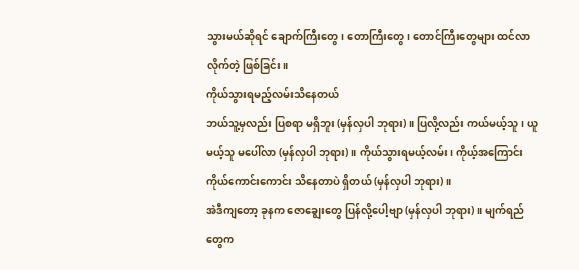သွားမယ်ဆိုရင် ချောက်ကြီးတွေ၊ တောကြီးတွေ၊ တောင်ကြီးတွေများ ထင်လာလိုက်တဲ့ ဖြစ်ခြင်း။
ကိုယ်သွားရမည့်လမ်းသိနေတယ်
ဘယ်သူ့မှလည်း ပြစရာ မရှိဘူး (မှန်လှပါ ဘုရား)။ ပြလို့လည်း ကယ်မယ့်သူ၊ ယူမယ့်သူ မပေါ်လာ (မှန်လှပါ ဘုရား)။ ကိုယ်သွားရမယ့်လမ်း၊ ကိုယ့်အကြောင်း ကိုယ်ကောင်းကောင်း သိနေတာပဲ ရှိတယ် (မှန်လှပါ ဘုရား)။
အဲဒီကျတော့ ခုနက ဇောချွေးတွေ ပြန်လို့ပေါ့ဗျာ (မှန်လှပါ ဘုရား)။ မျက်ရည်တွေက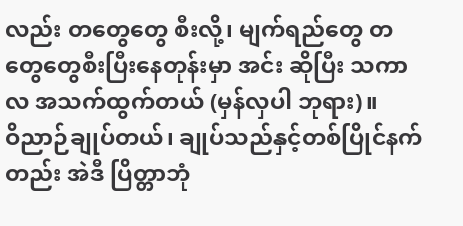လည်း တတွေတွေ စီးလို့၊ မျက်ရည်တွေ တတွေတွေစီးပြီးနေတုန်းမှာ အင်း ဆိုပြီး သကာလ အသက်ထွက်တယ် (မှန်လှပါ ဘုရား)။
ဝိညာဉ်ချုပ်တယ်၊ ချုပ်သည်နှင့်တစ်ပြိုင်နက်တည်း အဲဒီ ပြိတ္တာဘုံ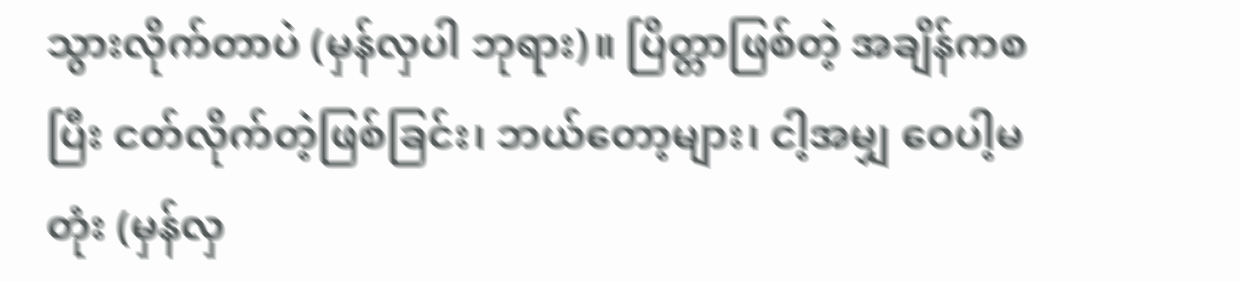သွားလိုက်တာပဲ (မှန်လှပါ ဘုရား)။ ပြိတ္တာဖြစ်တဲ့ အချိန်ကစပြီး ငတ်လိုက်တဲ့ဖြစ်ခြင်း၊ ဘယ်တော့များ၊ ငါ့အမျှ ဝေပါ့မတုံး (မှန်လှ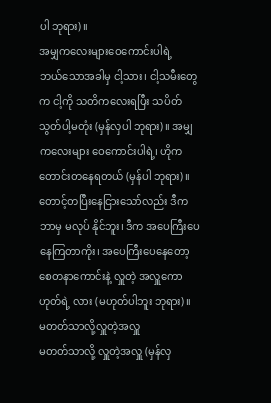ပါ ဘုရား)။
အမျှကလေးများဝေကောင်းပါရဲ့
ဘယ်သောအခါမှ ငါ့သား၊ ငါ့သမီးတွေက ငါ့ကို သတိကလေးရပြီး သပိတ်သွတ်ပါ့မတုံး (မှန်လှပါ ဘုရား)။ အမျှကလေးများ ဝေကောင်းပါရဲ့၊ ဟိုက တောင်းတနေရတယ် (မှန်ပါ ဘုရား)။
တောင့်တပြီးနေငြားသော်လည်း ဒီက ဘာမှ မလုပ် နိုင်ဘူး၊ ဒီက အပေကြီးပေနေကြတာကိုး၊ အပေကြီးပေနေတော့ စေတနာကောင်းနဲ့ လှူတဲ့ အလှူကောဟုတ်ရဲ့ လား (မဟုတ်ပါဘူး ဘုရား)။
မတတ်သာလို့လှူတဲ့အလှူ
မတတ်သာလို့ လှူတဲ့အလှူ (မှန်လှ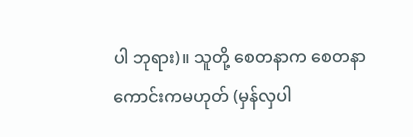ပါ ဘုရား)။ သူတို့ စေတနာက စေတနာကောင်းကမဟုတ် (မှန်လှပါ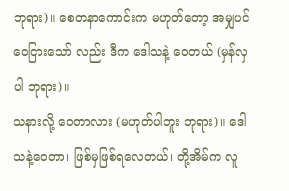ဘုရား)။ စေတနာကောင်းက မဟုတ်တော့ အမျှပင်ဝေငြားသော် လည်း ဒီက ဒေါသနဲ့ ဝေတယ် (မှန်လှပါ ဘုရား)။
သနားလို့ ဝေတာလား (မဟုတ်ပါဘူး ဘုရား)။ ဒေါသနဲ့ဝေတာ၊ ဖြစ်မှဖြစ်ရလေတယ်၊ တို့အိမ်က လူ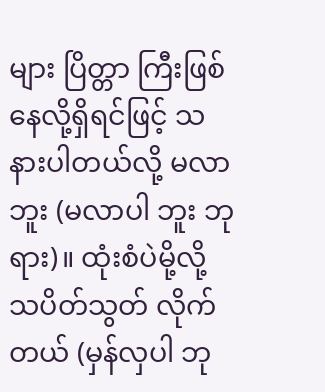များ ပြိတ္တာ ကြီးဖြစ်နေလို့ရှိရင်ဖြင့် သနားပါတယ်လို့ မလာဘူး (မလာပါ ဘူး ဘုရား)။ ထုံးစံပဲမို့လို့ သပိတ်သွတ် လိုက်တယ် (မှန်လှပါ ဘု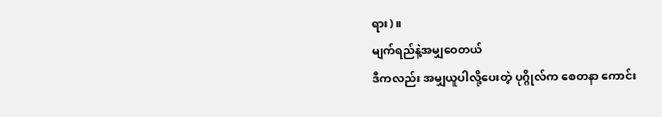ရား)။
မျက်ရည်နဲ့အမျှဝေတယ်
ဒီကလည်း အမျှယူပါလို့ပေးတဲ့ ပုဂ္ဂိုလ်က စေတနာ ကောင်း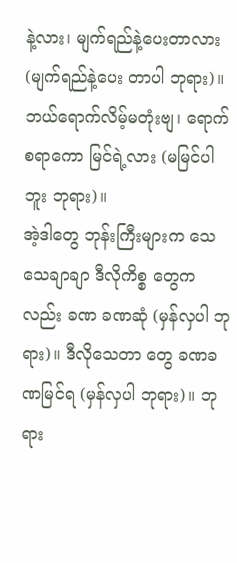နဲ့လား၊ မျက်ရည်နဲ့ပေးတာလား (မျက်ရည်နဲ့ပေး တာပါ ဘုရား)။ ဘယ်ရောက်လိမ့်မတုံးဗျ၊ ရောက်စရာကော မြင်ရဲ့လား (မမြင်ပါဘူး ဘုရား)။
အဲ့ဒါတွေ ဘုန်းကြီးများက သေသေချာချာ ဒီလိုကိစ္စ တွေကလည်း ခဏ ခဏဆုံ (မှန်လှပါ ဘုရား)။ ဒီလိုသေတာ တွေ ခဏခဏမြင်ရ (မှန်လှပါ ဘုရား)။ ဘုရား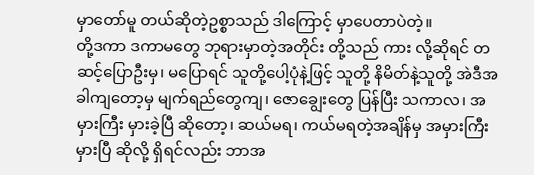မှာတော်မူ တယ်ဆိုတဲ့ဥစ္စာသည် ဒါကြောင့် မှာပေတာပဲတဲ့။
တို့ဒကာ ဒကာမတွေ ဘုရားမှာတဲ့အတိုင်း တို့သည် ကား လို့ဆိုရင် တဆင့်ပြောဦးမှ၊ မပြောရင် သူတို့ပေါ့ပုံနဲ့ဖြင့် သူတို့ နိမိတ်နဲ့သူတို့ အဲဒီအခါကျတော့မှ မျက်ရည်တွေကျ၊ ဇောချွေးတွေ ပြန်ပြီး သကာလ၊ အမှားကြီး မှားခဲ့ပြီ ဆိုတော့၊ ဆယ်မရ၊ ကယ်မရတဲ့အချိန်မှ အမှားကြီး မှားပြီ ဆိုလို့ ရှိရင်လည်း ဘာအ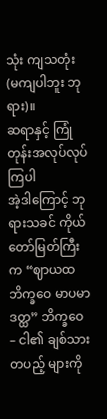သုံး ကျသတုံး (မကျပါဘူး ဘုရား)။
ဆရာနှင့် ကြုံတုန်းအလုပ်လုပ်ကြပါ
အဲ့ဒါကြောင့် ဘုရားသခင် ကိုယ်တော်မြတ်ကြီးက “ဈာယထ ဘိက္ခဝေ မာပမာဒတ္ထ” ဘိက္ခဝေ – ငါ၏ ချစ်သား တပည့် များကို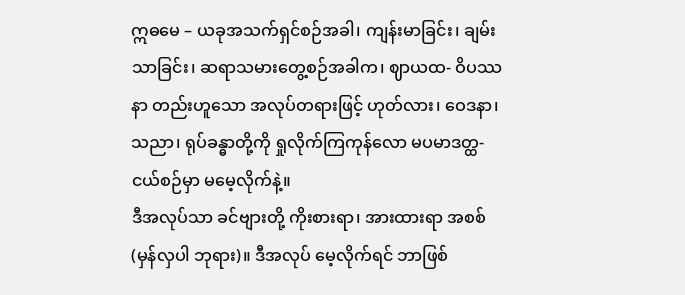ဣဓမေ – ယခုအသက်ရှင်စဉ်အခါ၊ ကျန်းမာခြင်း၊ ချမ်းသာခြင်း၊ ဆရာသမားတွေ့စဉ်အခါက၊ ဈာယထ- ဝိပဿနာ တည်းဟူသော အလုပ်တရားဖြင့် ဟုတ်လား၊ ဝေဒနာ၊ သညာ၊ ရုပ်ခန္ဓာတို့ကို ရှုလိုက်ကြကုန်လော မပမာဒတ္ထ- ငယ်စဉ်မှာ မမေ့လိုက်နဲ့။
ဒီအလုပ်သာ ခင်ဗျားတို့ ကိုးစားရာ၊ အားထားရာ အစစ် (မှန်လှပါ ဘုရား)။ ဒီအလုပ် မေ့လိုက်ရင် ဘာဖြစ်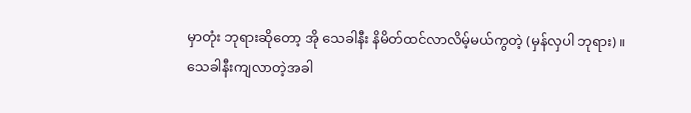မှာတုံး ဘုရားဆိုတော့ အို သေခါနီး နိမိတ်ထင်လာလိမ့်မယ်ကွတဲ့ (မှန်လှပါ ဘုရား)။
သေခါနီးကျလာတဲ့အခါ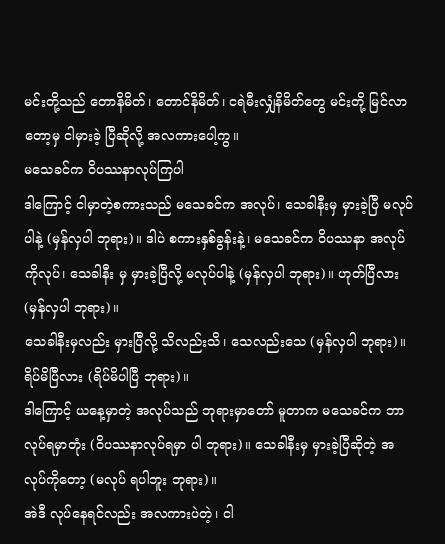မင်းတို့သည် တောနိမိတ်၊ တောင်နိမိတ်၊ ငရဲမီးလျှံနိမိတ်တွေ မင်းတို့ မြင်လာတော့မှ ငါမှားခဲ့ ပြီဆိုလို့ အလကားပေါ့ကွ။
မသေခင်က ဝိပဿနာလုပ်ကြပါ
ဒါကြောင့် ငါမှာတဲ့စကားသည် မသေခင်က အလုပ်၊ သေခါနီးမှ မှားခဲ့ပြီ မလုပ်ပါနဲ့ (မှန်လှပါ ဘုရား)။ ဒါပဲ စကားနှစ်ခွန်းနဲ့၊ မသေခင်က ဝိပဿနာ အလုပ်ကိုလုပ်၊ သေခါနီး မှ မှားခဲ့ပြီလို့ မလုပ်ပါနဲ့ (မှန်လှပါ ဘုရား)။ ဟုတ်ပြီလား (မှန်လှပါ ဘုရား)။
သေခါနီးမှလည်း မှားပြီလို့ သိလည်းသိ၊ သေလည်းသေ (မှန်လှပါ ဘုရား)။ ရိပ်မိပြီလား (ရိပ်မိပါပြီ ဘုရား)။
ဒါကြောင့် ယနေ့မှာတဲ့ အလုပ်သည် ဘုရားမှာတော် မူတာက မသေခင်က ဘာလုပ်ရမှာတုံး (ဝိပဿနာလုပ်ရမှာ ပါ ဘုရား)။ သေခါနီးမှ မှားခဲ့ပြီဆိုတဲ့ အလုပ်ကိုတော့ (မလုပ် ရပါဘူး ဘုရား)။
အဲဒီ လုပ်နေရင်လည်း အလကားပဲတဲ့၊ ငါ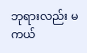ဘုရားလည်း မကယ်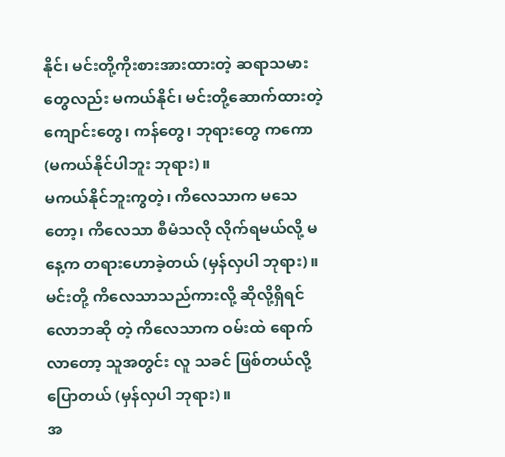နိုင်၊ မင်းတို့ကိုးစားအားထားတဲ့ ဆရာသမားတွေလည်း မကယ်နိုင်၊ မင်းတို့ဆောက်ထားတဲ့ ကျောင်းတွေ၊ ကန်တွေ၊ ဘုရားတွေ ကကော (မကယ်နိုင်ပါဘူး ဘုရား)။
မကယ်နိုင်ဘူးကွတဲ့၊ ကိလေသာက မသေတော့၊ ကိလေသာ စီမံသလို လိုက်ရမယ်လို့ မနေ့က တရားဟောခဲ့တယ် (မှန်လှပါ ဘုရား)။
မင်းတို့ ကိလေသာသည်ကားလို့ ဆိုလို့ရှိရင် လောဘဆို တဲ့ ကိလေသာက ဝမ်းထဲ ရောက်လာတော့ သူအတွင်း လူ သခင် ဖြစ်တယ်လို့ ပြောတယ် (မှန်လှပါ ဘုရား)။
အ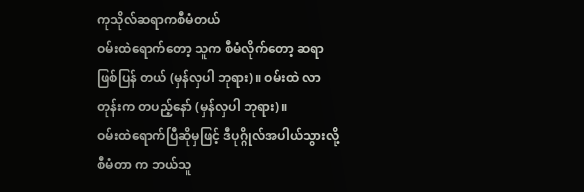ကုသိုလ်ဆရာကစီမံတယ်
ဝမ်းထဲရောက်တော့ သူက စီမံလိုက်တော့ ဆရာဖြစ်ပြန် တယ် (မှန်လှပါ ဘုရား)။ ဝမ်းထဲ လာတုန်းက တပည့်နော် (မှန်လှပါ ဘုရား)။
ဝမ်းထဲရောက်ပြီဆိုမှဖြင့် ဒီပုဂ္ဂိုလ်အပါယ်သွားလို့ စီမံတာ က ဘယ်သူ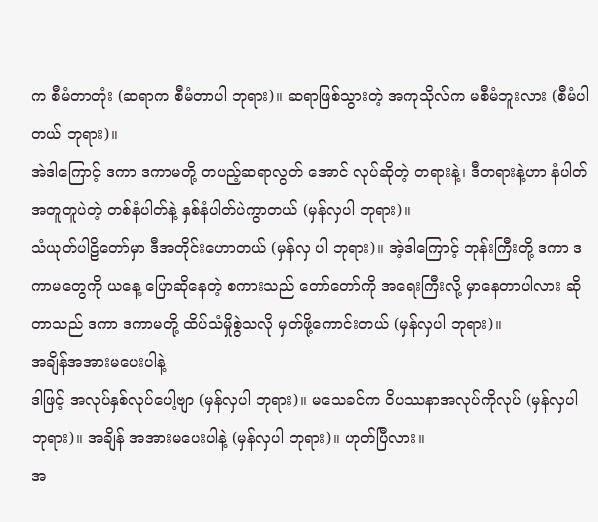က စီမံတာတုံး (ဆရာက စီမံတာပါ ဘုရား)။ ဆရာဖြစ်သွားတဲ့ အကုသိုလ်က မစီမံဘူးလား (စီမံပါတယ် ဘုရား)။
အဲဒါကြောင့် ဒကာ ဒကာမတို့ တပည့်ဆရာလွတ် အောင် လုပ်ဆိုတဲ့ တရားနဲ့၊ ဒီတရားနဲ့ဟာ နံပါတ်အတူတူပဲတဲ့ တစ်နံပါတ်နဲ့ နှစ်နံပါတ်ပဲကွာတယ် (မှန်လှပါ ဘုရား)။
သံယုတ်ပါဠိတော်မှာ ဒီအတိုင်းဟောတယ် (မှန်လှ ပါ ဘုရား)။ အဲ့ဒါကြောင့် ဘုန်းကြီးတို့ ဒကာ ဒကာမတွေကို ယနေ့ ပြောဆိုနေတဲ့ စကားသည် တော်တော်ကို အရေးကြီးလို့ မှာနေတာပါလား ဆိုတာသည် ဒကာ ဒကာမတို့ ထိပ်သံမှိုစွဲသလို မှတ်ဖို့ကောင်းတယ် (မှန်လှပါ ဘုရား)။
အချိန်အအားမပေးပါနဲ့
ဒါဖြင့် အလုပ်နှစ်လုပ်ပေါ့ဗျာ (မှန်လှပါ ဘုရား)။ မသေခင်က ဝိပဿနာအလုပ်ကိုလုပ် (မှန်လှပါ ဘုရား)။ အချိန် အအားမပေးပါနဲ့ (မှန်လှပါ ဘုရား)။ ဟုတ်ပြီလား။
အ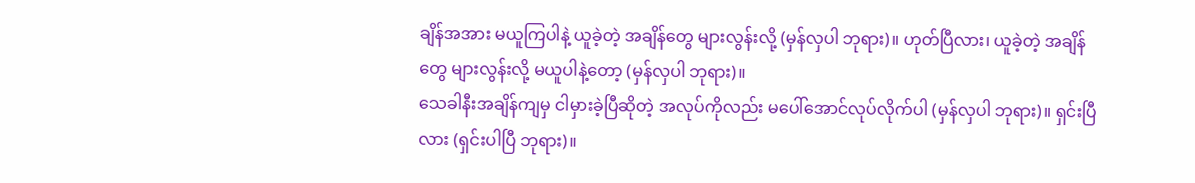ချိန်အအား မယူကြပါနဲ့ ယူခဲ့တဲ့ အချိန်တွေ များလွန်းလို့ (မှန်လှပါ ဘုရား)။ ဟုတ်ပြီလား၊ ယူခဲ့တဲ့ အချိန်တွေ များလွန်းလို့ မယူပါနဲ့တော့ (မှန်လှပါ ဘုရား)။
သေခါနီးအချိန်ကျမှ ငါမှားခဲ့ပြီဆိုတဲ့ အလုပ်ကိုလည်း မပေါ်အောင်လုပ်လိုက်ပါ (မှန်လှပါ ဘုရား)။ ရှင်းပြီလား (ရှင်းပါပြီ ဘုရား)။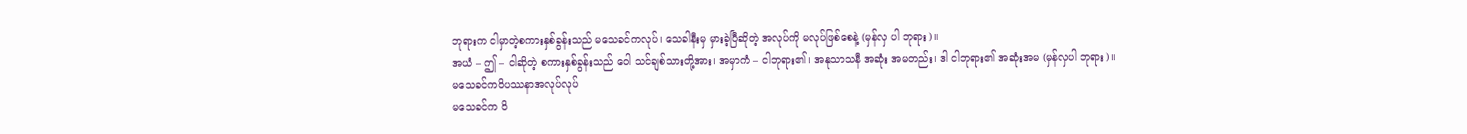ဘုရားက ငါမှာတဲ့စကားနှစ်ခွန်းသည် မသေခင်ကလုပ်၊ သေခါနီးမှ မှားခဲ့ပြီဆိုတဲ့ အလုပ်ကို မလုပ်ဖြစ်စေနဲ့ (မှန်လှ ပါ ဘုရား)။
အယံ – ဤ – ငါဆိုတဲ့ စကားနှစ်ခွန်းသည် ဝေါ သင်ချစ်သားတို့အား၊ အမှာကံ – ငါဘုရား၏၊ အနုသာသနီ အဆုံး အမတည်း၊ ဒါ ငါဘုရား၏ အဆုံးအမ (မှန်လှပါ ဘုရား)။
မသေခင်ကဝိပဿနာအလုပ်လုပ်
မသေခင်က ဝိ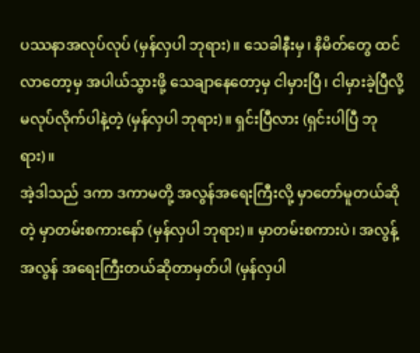ပဿနာအလုပ်လုပ် (မှန်လှပါ ဘုရား)။ သေခါနီးမှ၊ နိမိတ်တွေ ထင်လာတော့မှ အပါယ်သွားဖို့ သေချာနေတော့မှ ငါမှားပြီ၊ ငါမှားခဲ့ပြီလို့ မလုပ်လိုက်ပါနဲ့တဲ့ (မှန်လှပါ ဘုရား)။ ရှင်းပြီလား (ရှင်းပါပြီ ဘုရား)။
အဲ့ဒါသည် ဒကာ ဒကာမတို့ အလွန်အရေးကြီးလို့ မှာတော်မူတယ်ဆိုတဲ့ မှာတမ်းစကားနော် (မှန်လှပါ ဘုရား)။ မှာတမ်းစကားပဲ၊ အလွန့်အလွန် အရေးကြီးတယ်ဆိုတာမှတ်ပါ (မှန်လှပါ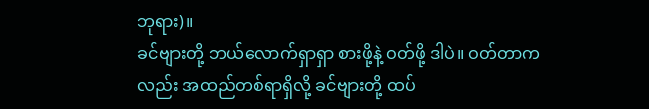ဘုရား)။
ခင်ဗျားတို့ ဘယ်လောက်ရှာရှာ စားဖို့နဲ့ ဝတ်ဖို့ ဒါပဲ။ ဝတ်တာကလည်း အထည်တစ်ရာရှိလို့ ခင်ဗျားတို့ ထပ်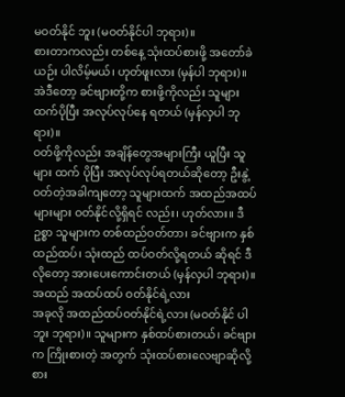မဝတ်နိုင် ဘူး (မဝတ်နိုင်ပါ ဘုရား)။
စားတာကလည်း တစ်နေ့ သုံးထပ်စားဖို့ အတော်ခဲယဉ်း ပါလိမ့်မယ်၊ ဟုတ်ဖူးလား (မှန်ပါ ဘုရား)။ အဲဒီတော့ ခင်ဗျားတို့က စားဖို့ကိုလည်း သူများထက်ပိုပြီး အလုပ်လုပ်နေ ရတယ် (မှန်လှပါ ဘုရား)။
ဝတ်ဖို့ကိုလည်း အချိန်တွေအများကြီး ယူပြီး သူများ ထက် ပိုပြီး အလုပ်လုပ်ရတယ်ဆိုတော့ ဦးနွဲ့ ဝတ်တဲ့အခါကျတော့ သူများထက် အထည်အထပ်များများ ဝတ်နိုင်လို့ရှိရင် လည်း၊ ဟုတ်လား။ ဒီဥစ္စာ သူများက တစ်ထည်ဝတ်တာ၊ ခင်ဗျားက နှစ်ထည်ထပ်၊ သုံးထည် ထပ်ဝတ်လို့ရတယ် ဆိုရင် ဒီလိုတော့ အားပေးကောင်းတယ် (မှန်လှပါ ဘုရား)။
အထည် အထပ်ထပ် ဝတ်နိုင်ရဲ့လား
အခုလို အထည်ထပ်ဝတ်နိုင်ရဲ့လား (မဝတ်နိုင် ပါဘူး ဘုရား)။ သူများက နှစ်ထပ်စားတယ်၊ ခင်ဗျားက ကြိုးစားတဲ့ အတွက် သုံးထပ်စားလေဗျာဆိုလို့ စား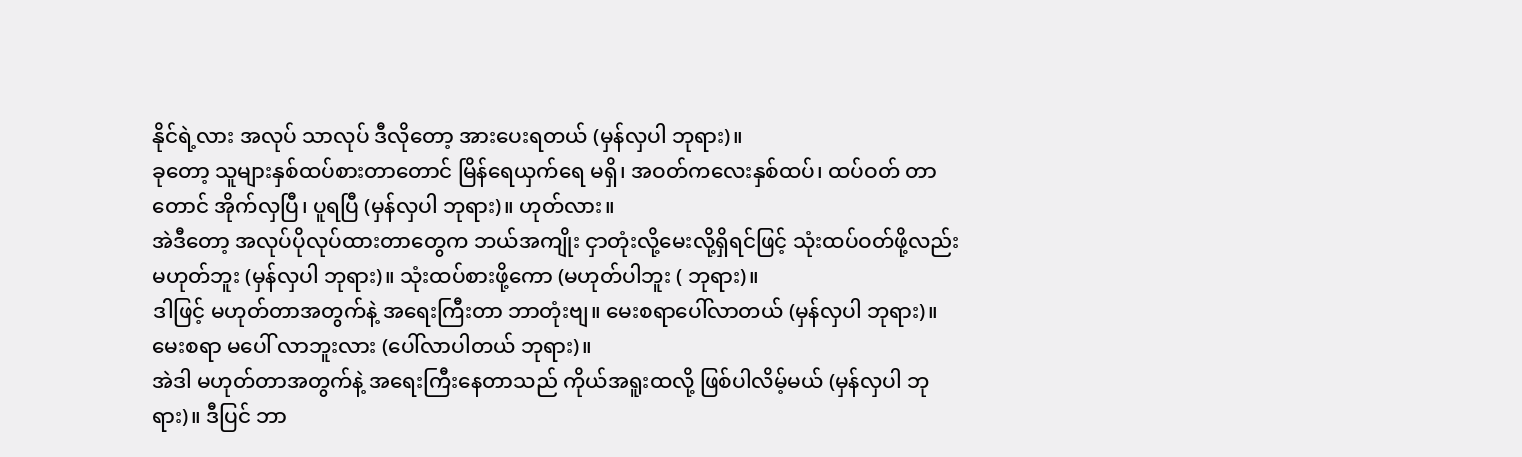နိုင်ရဲ့လား အလုပ် သာလုပ် ဒီလိုတော့ အားပေးရတယ် (မှန်လှပါ ဘုရား)။
ခုတော့ သူများနှစ်ထပ်စားတာတောင် မြိန်ရေယှက်ရေ မရှိ၊ အဝတ်ကလေးနှစ်ထပ်၊ ထပ်ဝတ် တာတောင် အိုက်လှပြီ၊ ပူရပြီ (မှန်လှပါ ဘုရား)။ ဟုတ်လား။
အဲဒီတော့ အလုပ်ပိုလုပ်ထားတာတွေက ဘယ်အကျိုး ငှာတုံးလို့မေးလို့ရှိရင်ဖြင့် သုံးထပ်ဝတ်ဖို့လည်း မဟုတ်ဘူး (မှန်လှပါ ဘုရား)။ သုံးထပ်စားဖို့ကော (မဟုတ်ပါဘူး ( ဘုရား)။
ဒါဖြင့် မဟုတ်တာအတွက်နဲ့ အရေးကြီးတာ ဘာတုံးဗျ။ မေးစရာပေါ်လာတယ် (မှန်လှပါ ဘုရား)။ မေးစရာ မပေါ် လာဘူးလား (ပေါ်လာပါတယ် ဘုရား)။
အဲဒါ မဟုတ်တာအတွက်နဲ့ အရေးကြီးနေတာသည် ကိုယ်အရူးထလို့ ဖြစ်ပါလိမ့်မယ် (မှန်လှပါ ဘုရား)။ ဒီပြင် ဘာ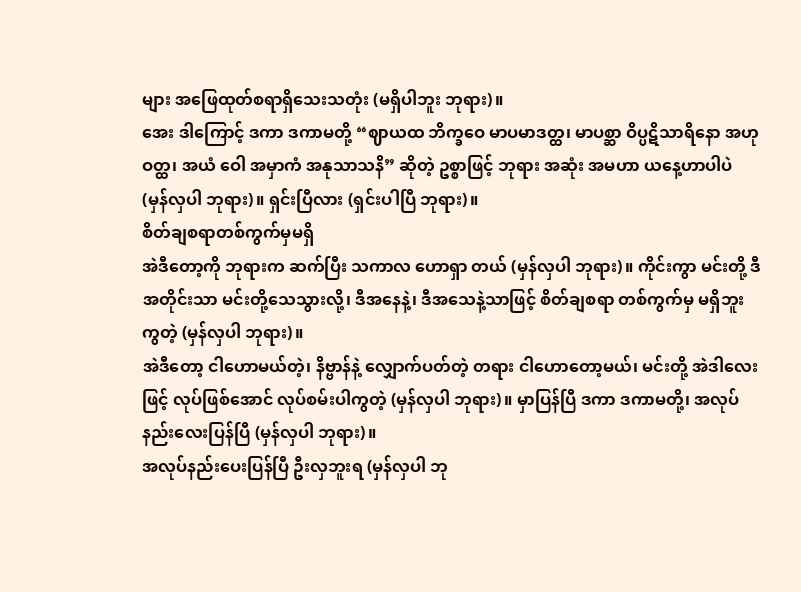များ အဖြေထုတ်စရာရှိသေးသတုံး (မရှိပါဘူး ဘုရား)။
အေး ဒါကြောင့် ဒကာ ဒကာမတို့ “ဈာယထ ဘိက္ခဝေ မာပမာဒတ္ထ၊ မာပစ္ဆာ ဝိပ္ပဋိသာရိနော အဟုဝတ္ထ၊ အယံ ဝေါ အမှာကံ အနုသာသနိ” ဆိုတဲ့ ဥစ္စာဖြင့် ဘုရား အဆုံး အမဟာ ယနေ့ဟာပါပဲ (မှန်လှပါ ဘုရား)။ ရှင်းပြီလား (ရှင်းပါပြီ ဘုရား)။
စိတ်ချစရာတစ်ကွက်မှမရှိ
အဲဒီတော့ကို ဘုရားက ဆက်ပြီး သကာလ ဟောရှာ တယ် (မှန်လှပါ ဘုရား)။ ကိုင်းကွာ မင်းတို့ ဒီအတိုင်းသာ မင်းတို့သေသွားလို့၊ ဒီအနေနဲ့၊ ဒီအသေနဲ့သာဖြင့် စိတ်ချစရာ တစ်ကွက်မှ မရှိဘူးကွတဲ့ (မှန်လှပါ ဘုရား)။
အဲဒီတော့ ငါဟောမယ်တဲ့၊ နိဗ္ဗာန်နဲ့ လျှောက်ပတ်တဲ့ တရား ငါဟောတော့မယ်၊ မင်းတို့ အဲဒါလေးဖြင့် လုပ်ဖြစ်အောင် လုပ်စမ်းပါကွတဲ့ (မှန်လှပါ ဘုရား)။ မှာပြန်ပြီ ဒကာ ဒကာမတို့၊ အလုပ်နည်းလေးပြန်ပြီ (မှန်လှပါ ဘုရား)။
အလုပ်နည်းပေးပြန်ပြီ ဦးလှဘူးရ (မှန်လှပါ ဘု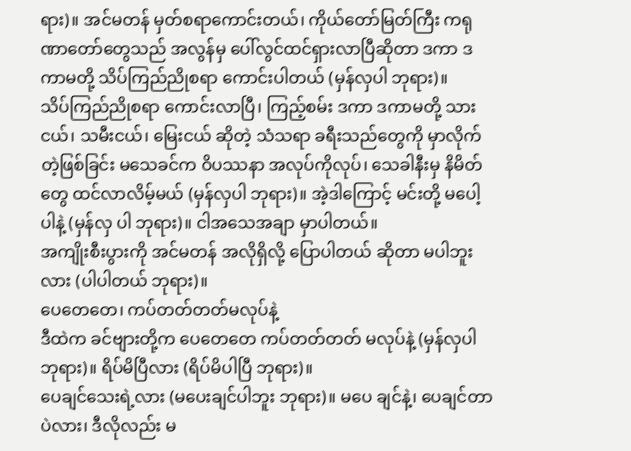ရား)။ အင်မတန် မှတ်စရာကောင်းတယ်၊ ကိုယ်တော်မြတ်ကြီး ကရုဏာတော်တွေသည် အလွန်မှ ပေါ်လွင်ထင်ရှားလာပြီဆိုတာ ဒကာ ဒကာမတို့ သိပ်ကြည်ညိုစရာ ကောင်းပါတယ် (မှန်လှပါ ဘုရား)။
သိပ်ကြည်ညိုစရာ ကောင်းလာပြီ၊ ကြည့်စမ်း ဒကာ ဒကာမတို့ သားငယ်၊ သမီးငယ်၊ မြေးငယ် ဆိုတဲ့ သံသရာ ခရီးသည်တွေကို မှာလိုက်တဲ့ဖြစ်ခြင်း မသေခင်က ဝိပဿနာ အလုပ်ကိုလုပ်၊ သေခါနီးမှ နိမိတ်တွေ ထင်လာလိမ့်မယ် (မှန်လှပါ ဘုရား)။ အဲ့ဒါကြောင့် မင်းတို့ မပေါ့ပါနဲ့ (မှန်လှ ပါ ဘုရား)။ ငါအသေအချာ မှာပါတယ်။
အကျိုးစီးပွားကို အင်မတန် အလိုရှိလို့ ပြောပါတယ် ဆိုတာ မပါဘူးလား (ပါပါတယ် ဘုရား)။
ပေတေတေ၊ ကပ်တတ်တတ်မလုပ်နဲ့
ဒီထဲက ခင်ဗျားတို့က ပေတေတေ ကပ်တတ်တတ် မလုပ်နဲ့ (မှန်လှပါ ဘုရား)။ ရိပ်မိပြီလား (ရိပ်မိပါပြီ ဘုရား)။
ပေချင်သေးရဲ့လား (မပေးချင်ပါဘူး ဘုရား)။ မပေ ချင်နဲ့၊ ပေချင်တာပဲလား၊ ဒီလိုလည်း မ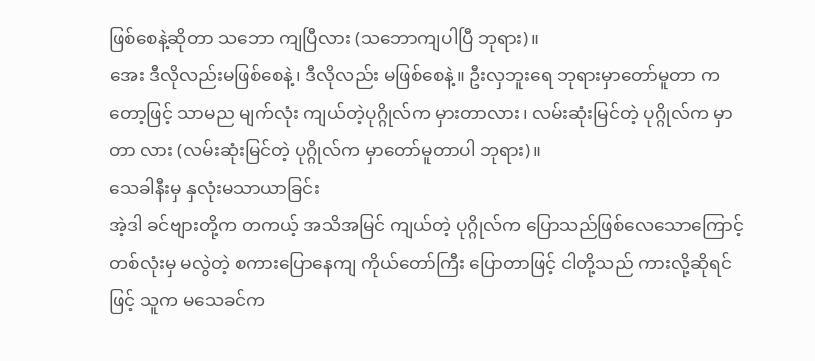ဖြစ်စေနဲ့ဆိုတာ သဘော ကျပြီလား (သဘောကျပါပြီ ဘုရား)။
အေး ဒီလိုလည်းမဖြစ်စေနဲ့၊ ဒီလိုလည်း မဖြစ်စေနဲ့။ ဦးလှဘူးရေ ဘုရားမှာတော်မူတာ ကတော့ဖြင့် သာမည မျက်လုံး ကျယ်တဲ့ပုဂ္ဂိုလ်က မှားတာလား၊ လမ်းဆုံးမြင်တဲ့ ပုဂ္ဂိုလ်က မှာတာ လား (လမ်းဆုံးမြင်တဲ့ ပုဂ္ဂိုလ်က မှာတော်မူတာပါ ဘုရား)။
သေခါနီးမှ နှလုံးမသာယာခြင်း
အဲ့ဒါ ခင်ဗျားတို့က တကယ့် အသိအမြင် ကျယ်တဲ့ ပုဂ္ဂိုလ်က ပြောသည်ဖြစ်လေသောကြောင့် တစ်လုံးမှ မလွဲတဲ့ စကားပြောနေကျ ကိုယ်တော်ကြီး ပြောတာဖြင့် ငါတို့သည် ကားလို့ဆိုရင်ဖြင့် သူက မသေခင်က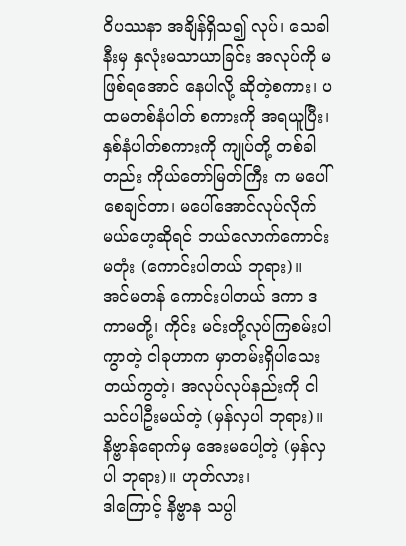ဝိပဿနာ အချိန်ရှိသ၍ လုပ်၊ သေခါနီးမှ နှလုံးမသာယာခြင်း အလုပ်ကို မဖြစ်ရအောင် နေပါလို့ ဆိုတဲ့စကား၊ ပထမတစ်နံပါတ် စကားကို အရယူပြီး၊ နှစ်နံပါတ်စကားကို ကျုပ်တို့ တစ်ခါတည်း ကိုယ်တော်မြတ်ကြီး က မပေါ်စေချင်တာ၊ မပေါ်အောင်လုပ်လိုက်မယ်ဟေ့ဆိုရင် ဘယ်လောက်ကောင်းမတုံး (ကောင်းပါတယ် ဘုရား)။
အင်မတန် ကောင်းပါတယ် ဒကာ ဒကာမတို့၊ ကိုင်း မင်းတို့လုပ်ကြစမ်းပါကွာတဲ့ ငါခုဟာက မှာတမ်းရှိပါသေး တယ်ကွတဲ့၊ အလုပ်လုပ်နည်းကို ငါသင်ပါဦးမယ်တဲ့ (မှန်လှပါ ဘုရား)။
နိဗ္ဗာန်ရောက်မှ အေးမပေါ့တဲ့ (မှန်လှပါ ဘုရား)။ ဟုတ်လား၊
ဒါကြောင့် နိဗ္ဗာန သပ္ပါ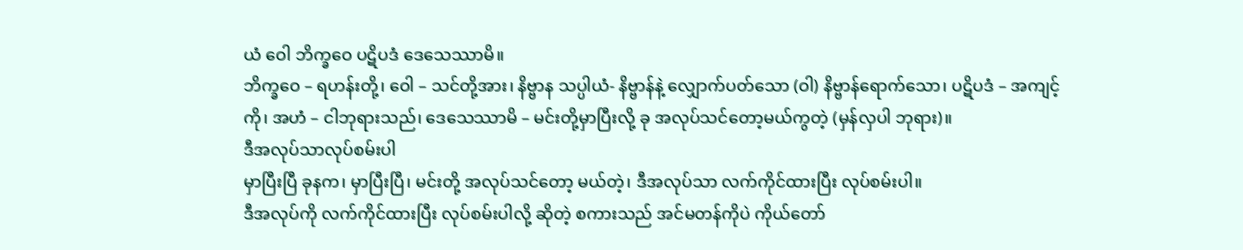ယံ ဝေါ ဘိက္ခဝေ ပဋိပဒံ ဒေသေဿာမိ။
ဘိက္ခဝေ – ရဟန်းတို့၊ ဝေါ – သင်တို့အား၊ နိဗ္ဗာန သပ္ပါယံ- နိဗ္ဗာန်နဲ့ လျှောက်ပတ်သော (ဝါ) နိဗ္ဗာန်ရောက်သော၊ ပဋိပဒံ – အကျင့်ကို၊ အဟံ – ငါဘုရားသည်၊ ဒေသေဿာမိ – မင်းတို့မှာပြီးလို့ ခု အလုပ်သင်တော့မယ်ကွတဲ့ (မှန်လှပါ ဘုရား)။
ဒီအလုပ်သာလုပ်စမ်းပါ
မှာပြီးပြီ ခုနက၊ မှာပြီးပြီ၊ မင်းတို့ အလုပ်သင်တော့ မယ်တဲ့၊ ဒီအလုပ်သာ လက်ကိုင်ထားပြီး လုပ်စမ်းပါ။
ဒီအလုပ်ကို လက်ကိုင်ထားပြီး လုပ်စမ်းပါလို့ ဆိုတဲ့ စကားသည် အင်မတန်ကိုပဲ ကိုယ်တော်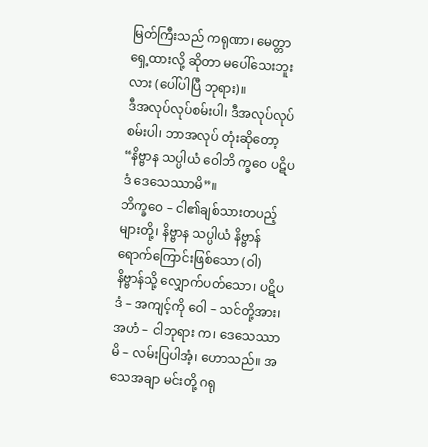မြတ်ကြီးသည် ကရုဏာ၊ မေတ္တာရှေ့ထားလို့ ဆိုတာ မပေါ်သေးဘူးလား (ပေါ်ပါပြီ ဘုရား)။
ဒီအလုပ်လုပ်စမ်းပါ၊ ဒီအလုပ်လုပ်စမ်းပါ၊ ဘာအလုပ် တုံးဆိုတော့ “နိဗ္ဗာန သပ္ပါယံ ဝေါဘိ က္ခဝေ ပဋိပဒံ ဒေသေဿာမိ”။
ဘိက္ခဝေ – ငါ၏ချစ်သားတပည့်များတို့၊ နိဗ္ဗာန သပ္ပါယံ နိဗ္ဗာန်ရောက်ကြောင်းဖြစ်သော (ဝါ) နိဗ္ဗာန်သို့ လျှောက်ပတ်သော၊ ပဋိပဒံ – အကျင့်ကို ဝေါ – သင်တို့အား၊ အဟံ – ငါဘုရား က၊ ဒေသေဿာမိ – လမ်းပြပါအံ့၊ ဟောသည်။ အသေအချာ မင်းတို့ ဂရု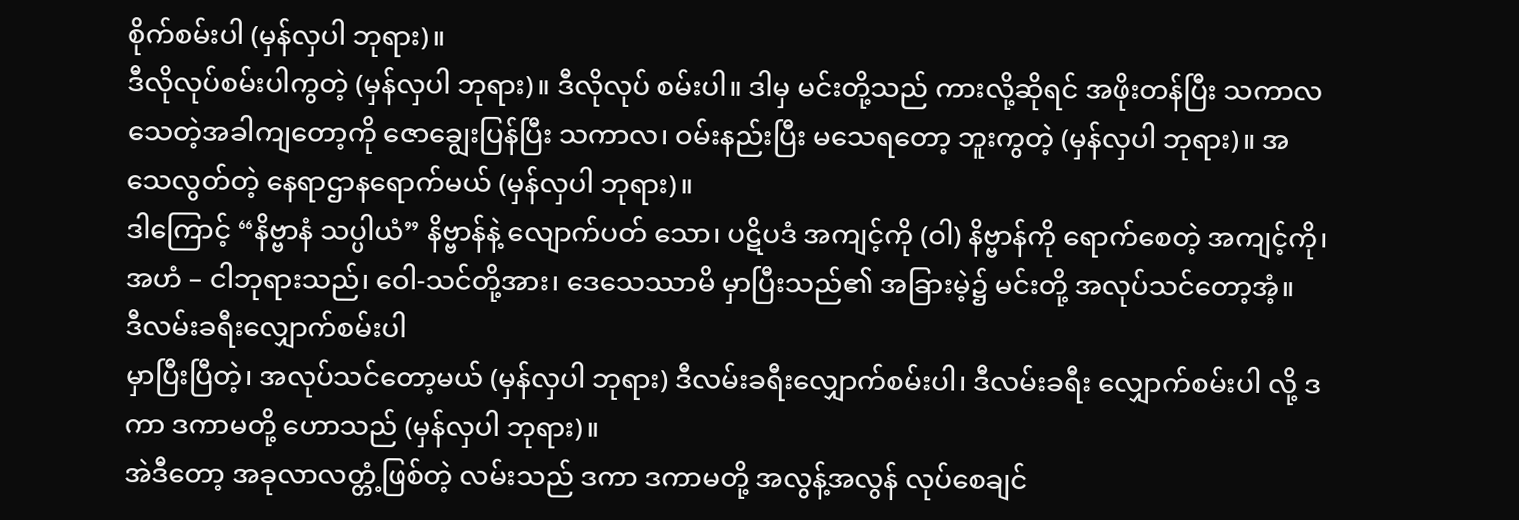စိုက်စမ်းပါ (မှန်လှပါ ဘုရား)။
ဒီလိုလုပ်စမ်းပါကွတဲ့ (မှန်လှပါ ဘုရား)။ ဒီလိုလုပ် စမ်းပါ။ ဒါမှ မင်းတို့သည် ကားလို့ဆိုရင် အဖိုးတန်ပြီး သကာလ သေတဲ့အခါကျတော့ကို ဇောချွေးပြန်ပြီး သကာလ၊ ဝမ်းနည်းပြီး မသေရတော့ ဘူးကွတဲ့ (မှန်လှပါ ဘုရား)။ အသေလွတ်တဲ့ နေရာဌာနရောက်မယ် (မှန်လှပါ ဘုရား)။
ဒါကြောင့် “နိဗ္ဗာနံ သပ္ပါယံ” နိဗ္ဗာန်နဲ့ လျောက်ပတ် သော၊ ပဋိပဒံ အကျင့်ကို (ဝါ) နိဗ္ဗာန်ကို ရောက်စေတဲ့ အကျင့်ကို၊ အဟံ – ငါဘုရားသည်၊ ဝေါ-သင်တို့အား၊ ဒေသေဿာမိ မှာပြီးသည်၏ အခြားမဲ့၌ မင်းတို့ အလုပ်သင်တော့အံ့။
ဒီလမ်းခရီးလျှောက်စမ်းပါ
မှာပြီးပြီတဲ့၊ အလုပ်သင်တော့မယ် (မှန်လှပါ ဘုရား) ဒီလမ်းခရီးလျှောက်စမ်းပါ၊ ဒီလမ်းခရီး လျှောက်စမ်းပါ လို့ ဒကာ ဒကာမတို့ ဟောသည် (မှန်လှပါ ဘုရား)။
အဲဒီတော့ အခုလာလတ္တံ့ဖြစ်တဲ့ လမ်းသည် ဒကာ ဒကာမတို့ အလွန့်အလွန် လုပ်စေချင်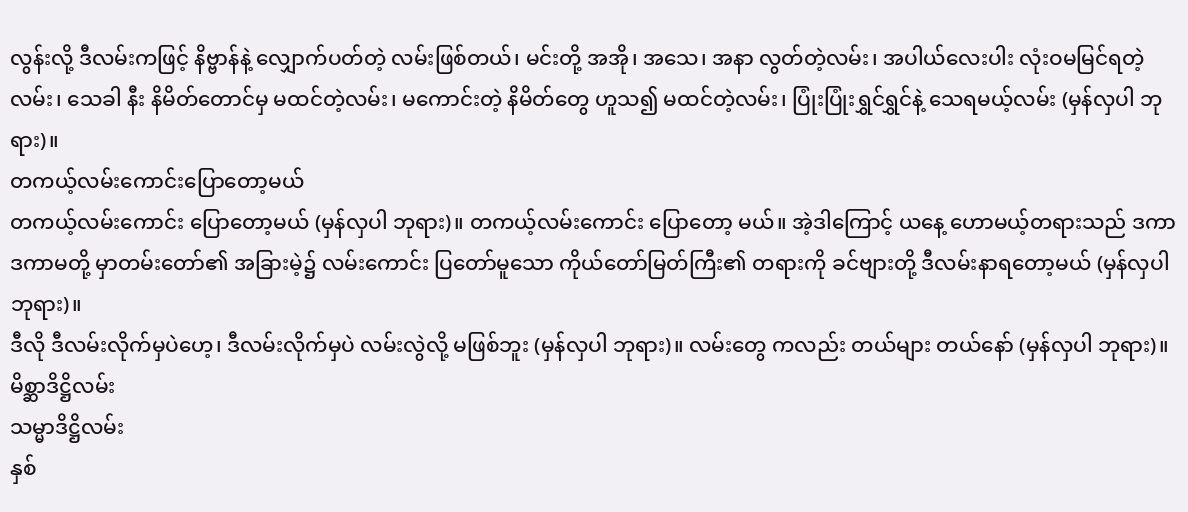လွန်းလို့ ဒီလမ်းကဖြင့် နိဗ္ဗာန်နဲ့ လျှောက်ပတ်တဲ့ လမ်းဖြစ်တယ်၊ မင်းတို့ အအို၊ အသေ၊ အနာ လွတ်တဲ့လမ်း၊ အပါယ်လေးပါး လုံးဝမမြင်ရတဲ့လမ်း၊ သေခါ နီး နိမိတ်တောင်မှ မထင်တဲ့လမ်း၊ မကောင်းတဲ့ နိမိတ်တွေ ဟူသ၍ မထင်တဲ့လမ်း၊ ပြုံးပြုံးရွှင်ရွှင်နဲ့ သေရမယ့်လမ်း (မှန်လှပါ ဘုရား)။
တကယ့်လမ်းကောင်းပြောတော့မယ်
တကယ့်လမ်းကောင်း ပြောတော့မယ် (မှန်လှပါ ဘုရား)။ တကယ့်လမ်းကောင်း ပြောတော့ မယ်။ အဲ့ဒါကြောင့် ယနေ့ ဟောမယ့်တရားသည် ဒကာ ဒကာမတို့ မှာတမ်းတော်၏ အခြားမဲ့၌ လမ်းကောင်း ပြတော်မူသော ကိုယ်တော်မြတ်ကြီး၏ တရားကို ခင်ဗျားတို့ ဒီလမ်းနာရတော့မယ် (မှန်လှပါ ဘုရား)။
ဒီလို ဒီလမ်းလိုက်မှပဲဟေ့၊ ဒီလမ်းလိုက်မှပဲ လမ်းလွဲလို့ မဖြစ်ဘူး (မှန်လှပါ ဘုရား)။ လမ်းတွေ ကလည်း တယ်များ တယ်နော် (မှန်လှပါ ဘုရား)။
မိစ္ဆာဒိဋ္ဌိလမ်း
သမ္မာဒိဋ္ဌိလမ်း
နှစ်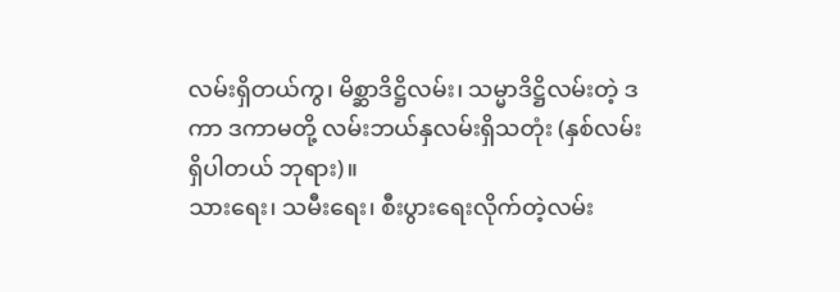လမ်းရှိတယ်ကွ၊ မိစ္ဆာဒိဋ္ဌိလမ်း၊ သမ္မာဒိဋ္ဌိလမ်းတဲ့ ဒကာ ဒကာမတို့ လမ်းဘယ်နှလမ်းရှိသတုံး (နှစ်လမ်း ရှိပါတယ် ဘုရား)။
သားရေး၊ သမီးရေး၊ စီးပွားရေးလိုက်တဲ့လမ်း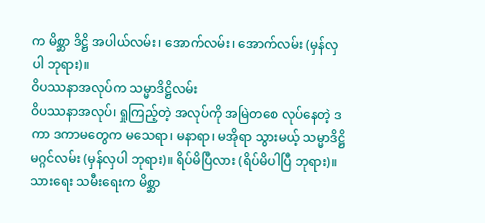က မိစ္ဆာ ဒိဋ္ဌိ အပါယ်လမ်း၊ အောက်လမ်း၊ အောက်လမ်း (မှန်လှပါ ဘုရား)။
ဝိပဿနာအလုပ်က သမ္မာဒိဋ္ဌိလမ်း
ဝိပဿနာအလုပ်၊ ရှုကြည့်တဲ့ အလုပ်ကို အမြဲတစေ လုပ်နေတဲ့ ဒကာ ဒကာမတွေက မသေရာ၊ မနာရာ၊ မအိုရာ သွားမယ့် သမ္မာဒိဋ္ဌိမဂ္ဂင်လမ်း (မှန်လှပါ ဘုရား)။ ရိပ်မိပြီလား (ရိပ်မိပါပြီ ဘုရား)။
သားရေး သမီးရေးက မိစ္ဆာ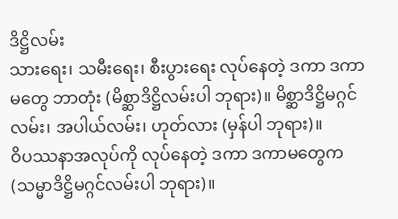ဒိဋ္ဌိလမ်း
သားရေး၊ သမီးရေး၊ စီးပွားရေး လုပ်နေတဲ့ ဒကာ ဒကာမတွေ ဘာတုံး (မိစ္ဆာဒိဋ္ဌိလမ်းပါ ဘုရား)။ မိစ္ဆာဒိဋ္ဌိမဂ္ဂင်လမ်း၊ အပါယ်လမ်း၊ ဟုတ်လား (မှန်ပါ ဘုရား)။
ဝိပဿနာအလုပ်ကို လုပ်နေတဲ့ ဒကာ ဒကာမတွေက (သမ္မာဒိဋ္ဌိမဂ္ဂင်လမ်းပါ ဘုရား)။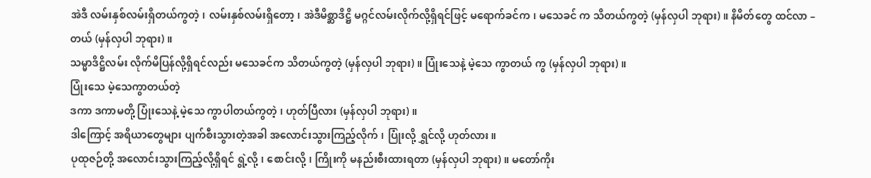အဲဒီ လမ်းနှစ်လမ်းရှိတယ်ကွတဲ့၊ လမ်းနှစ်လမ်းရှိတော့၊ အဲဒီမိစ္ဆာဒိဋ္ဌိ မဂ္ဂင်လမ်းလိုက်လို့ရှိရင်ဖြင့် မရောက်ခင်က၊ မသေခင် က သိတယ်ကွတဲ့ (မှန်လှပါ ဘုရား)။ နိမိတ်တွေ ထင်လာ – တယ် (မှန်လှပါ ဘုရား)။
သမ္မာဒိဋ္ဌိလမ်း လိုက်မိပြန်လို့ရှိရင်လည်း မသေခင်က သိတယ်ကွတဲ့ (မှန်လှပါ ဘုရား)။ ပြုံးသေနဲ့ မဲ့သေ ကွာတယ် ကွ (မှန်လှပါ ဘုရား)။
ပြုံးသေ မဲ့သေကွာတယ်တဲ့
ဒကာ ဒကာမတို့ ပြုံးသေနဲ့ မဲ့သေ ကွာပါတယ်ကွတဲ့၊ ဟုတ်ပြီလား (မှန်လှပါ ဘုရား)။
ဒါကြောင့် အရိယာတွေများ ပျက်စီးသွားတဲ့အခါ အလောင်းသွားကြည့်လိုက်၊ ပြုံးလို့ ရွှင်လို့ ဟုတ်လား။
ပုထုဇဉ်တို့ အလောင်းသွားကြည့်လို့ရှိရင် ရွဲ့လို့၊ စောင်းလို့၊ ကြိုးကို မနည်းစီးထားရတာ (မှန်လှပါ ဘုရား)။ မတော်ကိုး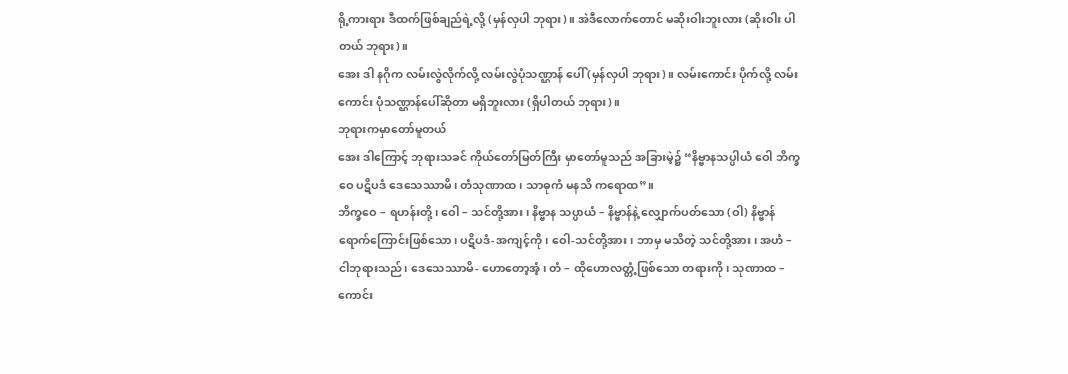ရို့ကားရား ဒီထက်ဖြစ်ချည်ရဲ့လို့ (မှန်လှပါ ဘုရား)။ အဲဒီလောက်တောင် မဆိုးဝါးဘူးလား (ဆိုးဝါး ပါတယ် ဘုရား)။
အေး ဒါ နဂိုက လမ်းလွဲလိုက်လို့ လမ်းလွဲပုံသဏ္ဌာန် ပေါ် (မှန်လှပါ ဘုရား)။ လမ်းကောင်း ပိုက်လို့ လမ်းကောင်း ပုံသဏ္ဌာန်ပေါ်ဆိုတာ မရှိဘူးလား (ရှိပါတယ် ဘုရား)။
ဘုရားကမှာတော်မူတယ်
အေး ဒါကြောင့် ဘုရားသခင် ကိုယ်တော်မြတ်ကြီး မှာတော်မူသည် အခြားမဲ့၌ “နိဗ္ဗာနသပ္ပါယံ ဝေါ ဘိက္ခဝေ ပဋိပဒံ ဒေသေဿာမိ၊ တံသုဏာထ၊ သာဓုကံ မနသိ ကရောထ”။
ဘိက္ခဝေ – ရဟန်းတို့၊ ဝေါ – သင်တို့အား၊ နိဗ္ဗာန သပ္ပာယံ – နိဗ္ဗာန်နဲ့ လျှောက်ပတ်သော (ဝါ) နိဗ္ဗာန်ရောက်ကြောင်းဖြစ်သော၊ ပဋိပဒံ-အကျင့်ကို၊ ဝေါ-သင်တို့အား၊ ဘာမှ မသိတဲ့ သင်တို့အား၊ အဟံ – ငါဘုရားသည်၊ ဒေသေဿာမိ- ဟောတော့အံ့၊ တံ – ထိုဟောလတ္တံ့ဖြစ်သော တရားကို၊ သုဏာထ – ကောင်း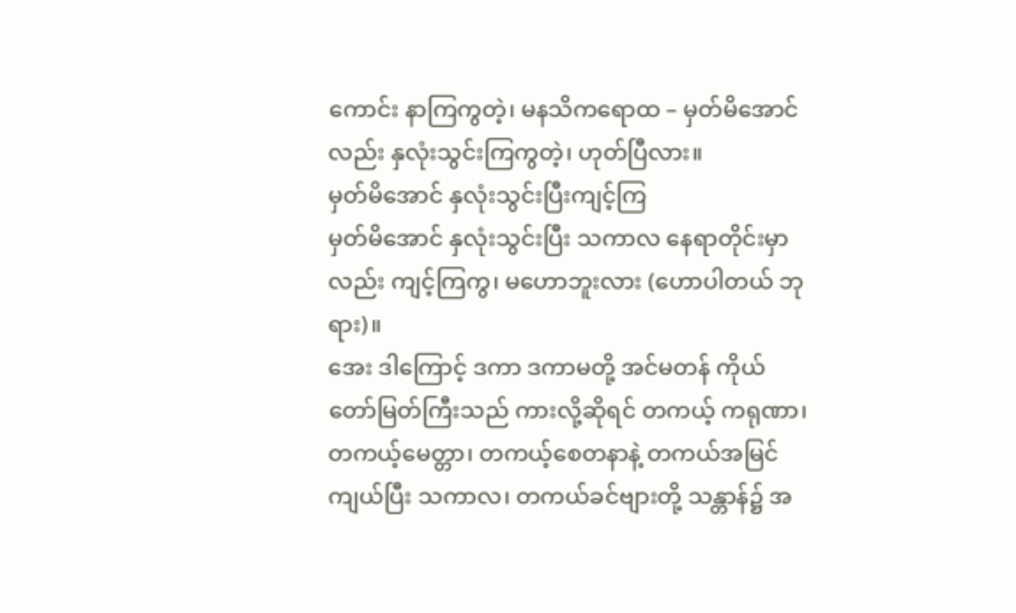ကောင်း နာကြကွတဲ့၊ မနသိကရောထ – မှတ်မိအောင် လည်း နှလုံးသွင်းကြကွတဲ့၊ ဟုတ်ပြီလား။
မှတ်မိအောင် နှလုံးသွင်းပြီးကျင့်ကြ
မှတ်မိအောင် နှလုံးသွင်းပြီး သကာလ နေရာတိုင်းမှာ လည်း ကျင့်ကြကွ၊ မဟောဘူးလား (ဟောပါတယ် ဘုရား)။
အေး ဒါကြောင့် ဒကာ ဒကာမတို့ အင်မတန် ကိုယ်တော်မြတ်ကြီးသည် ကားလို့ဆိုရင် တကယ့် ကရုဏာ၊ တကယ့်မေတ္တာ၊ တကယ့်စေတနာနဲ့ တကယ်အမြင်ကျယ်ပြီး သကာလ၊ တကယ်ခင်ဗျားတို့ သန္တာန်၌ အ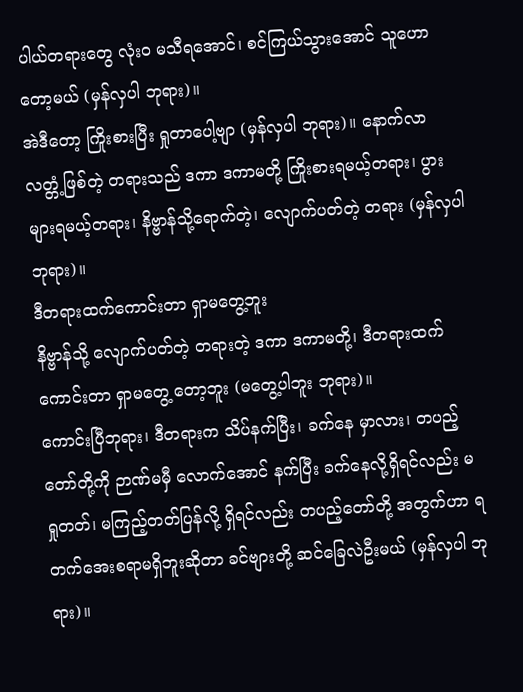ပါယ်တရားတွေ လုံးဝ မသီရအောင်၊ စင်ကြယ်သွားအောင် သူဟောတော့မယ် (မှန်လှပါ ဘုရား)။
အဲဒီတော့ ကြိုးစားပြီး ရှုတာပေါ့ဗျာ (မှန်လှပါ ဘုရား)။ နောက်လာလတ္တံ့ဖြစ်တဲ့ တရားသည် ဒကာ ဒကာမတို့ ကြိုးစားရမယ့်တရား၊ ပွားများရမယ့်တရား၊ နိဗ္ဗာန်သို့ရောက်တဲ့၊ လျောက်ပတ်တဲ့ တရား (မှန်လှပါ ဘုရား)။
ဒီတရားထက်ကောင်းတာ ရှာမတွေ့ဘူး
နိဗ္ဗာန်သို့ လျောက်ပတ်တဲ့ တရားတဲ့ ဒကာ ဒကာမတို့၊ ဒီတရားထက်ကောင်းတာ ရှာမတွေ့ တော့ဘူး (မတွေ့ပါဘူး ဘုရား)။
ကောင်းပြီဘုရား၊ ဒီတရားက သိပ်နက်ပြီး၊ ခက်နေ မှာလား၊ တပည့်တော်တို့ကို ဉာဏ်မမှီ လောက်အောင် နက်ပြီး ခက်နေလို့ရှိရင်လည်း မရှုတတ်၊ မကြည့်တတ်ပြန်လို့ ရှိရင်လည်း တပည့်တော်တို့ အတွက်ဟာ ရတက်အေးစရာမရှိဘူးဆိုတာ ခင်ဗျားတို့ ဆင်ခြေလဲဦးမယ် (မှန်လှပါ ဘုရား)။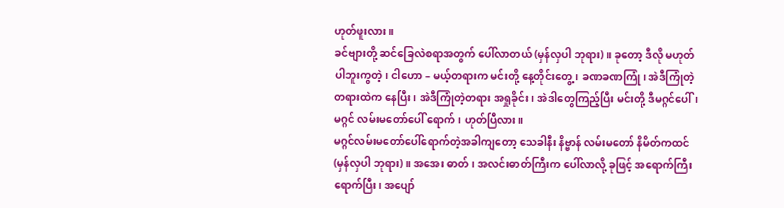ဟုတ်ဖူးလား။
ခင်ဗျားတို့ ဆင်ခြေလဲစရာအတွက် ပေါ်လာတယ် (မှန်လှပါ ဘုရား)။ ခုတော့ ဒီလို မဟုတ်ပါဘူးကွတဲ့၊ ငါဟော – မယ့်တရားက မင်းတို့ နေ့တိုင်းတွေ့၊ ခဏခဏကြုံ၊ အဲဒီကြုံတဲ့ တရားထဲက နေပြီး၊ အဲဒီကြုံတဲ့တရား အရှုခိုင်း၊ အဲဒါတွေကြည့်ပြီး မင်းတို့ ဒီမဂ္ဂင်ပေါ်၊ မဂ္ဂင် လမ်းမတော်ပေါ် ရောက်၊ ဟုတ်ပြီလား။
မဂ္ဂင်လမ်းမတော်ပေါ်ရောက်တဲ့အခါကျတော့ သေခါနီး နိဗ္ဗာန် လမ်းမတော် နိမိတ်ကထင် (မှန်လှပါ ဘုရား)။ အအေး ဓာတ်၊ အလင်းဓာတ်ကြီးက ပေါ်လာလို့ ခုဖြင့် အရောက်ကြီး ရောက်ပြီး၊ အပျော်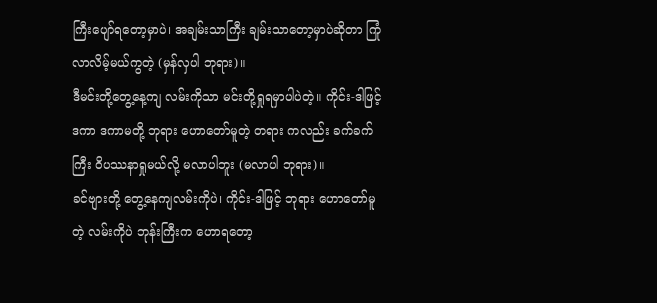ကြီးပျော်ရတော့မှာပဲ၊ အချမ်းသာကြီး ချမ်းသာတော့မှာပဲဆိုတာ ကြုံလာလိမ့်မယ်ကွတဲ့ (မှန်လှပါ ဘုရား)။
ဒီမင်းတို့တွေ့နေ့ကျ လမ်းကိုသာ မင်းတို့ရှုရမှာပါပဲတဲ့။ ကိုင်း-ဒါဖြင့် ဒကာ ဒကာမတို့ ဘုရား ဟောတော်မူတဲ့ တရား ကလည်း ခက်ခက်ကြီး ဝိပဿနာရှုမယ်လို့ မလာပါဘူး (မလာပါ ဘုရား)။
ခင်ဗျားတို့ တွေ့နေကျလမ်းကိုပဲ၊ ကိုင်း-ဒါဖြင့် ဘုရား ဟောတော်မူတဲ့ လမ်းကိုပဲ ဘုန်းကြီးက ဟောရတော့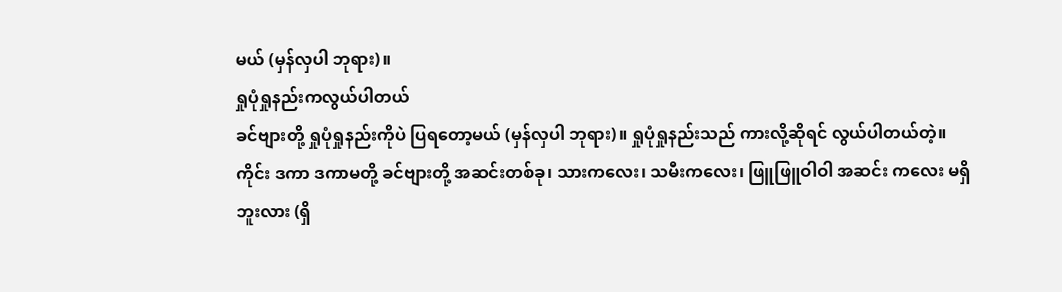မယ် (မှန်လှပါ ဘုရား)။
ရှုပုံရှုနည်းကလွယ်ပါတယ်
ခင်ဗျားတို့ ရှုပုံရှုနည်းကိုပဲ ပြရတော့မယ် (မှန်လှပါ ဘုရား)။ ရှုပုံရှုနည်းသည် ကားလို့ဆိုရင် လွယ်ပါတယ်တဲ့။
ကိုင်း ဒကာ ဒကာမတို့ ခင်ဗျားတို့ အဆင်းတစ်ခု၊ သားကလေး၊ သမီးကလေး၊ ဖြူဖြူဝါဝါ အဆင်း ကလေး မရှိဘူးလား (ရှိ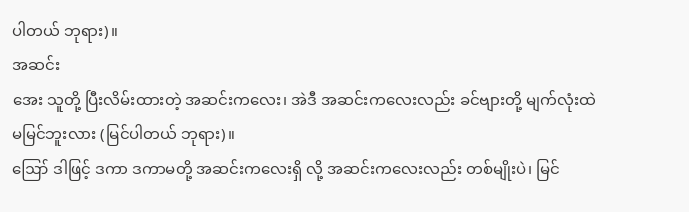ပါတယ် ဘုရား)။
အဆင်း
အေး သူတို့ ပြီးလိမ်းထားတဲ့ အဆင်းကလေး၊ အဲဒီ အဆင်းကလေးလည်း ခင်ဗျားတို့ မျက်လုံးထဲ မမြင်ဘူးလား (မြင်ပါတယ် ဘုရား)။
ဪ ဒါဖြင့် ဒကာ ဒကာမတို့ အဆင်းကလေးရှိ လို့ အဆင်းကလေးလည်း တစ်မျိုးပဲ၊ မြင်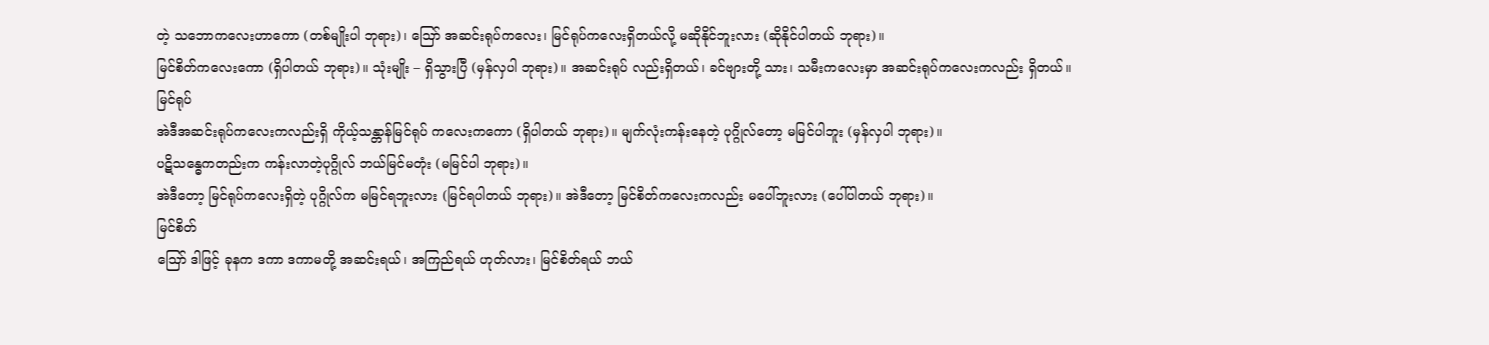တဲ့ သဘောကလေးဟာကော (တစ်မျိုးပါ ဘုရား)၊ ဪ အဆင်းရုပ်ကလေး၊ မြင်ရုပ်ကလေးရှိတယ်လို့ မဆိုနိုင်ဘူးလား (ဆိုနိုင်ပါတယ် ဘုရား)။
မြင်စိတ်ကလေးကော (ရှိပါတယ် ဘုရား)။ သုံးမျိုး – ရှိသွားပြီ (မှန်လှပါ ဘုရား)။ အဆင်းရုပ် လည်းရှိတယ်၊ ခင်ဗျားတို့ သား၊ သမီးကလေးမှာ အဆင်းရုပ်ကလေးကလည်း ရှိတယ်။
မြင်ရုပ်
အဲဒီအဆင်းရုပ်ကလေးကလည်းရှိ ကိုယ့်သန္တာန်မြင်ရုပ် ကလေးကကော (ရှိပါတယ် ဘုရား)။ မျက်လုံးကန်းနေတဲ့ ပုဂ္ဂိုလ်တော့ မမြင်ပါဘူး (မှန်လှပါ ဘုရား)။
ပဋိသန္ဓေကတည်းက ကန်းလာတဲ့ပုဂ္ဂိုလ် ဘယ်မြင်မတုံး (မမြင်ပါ ဘုရား)။
အဲဒီတော့ မြင်ရုပ်ကလေးရှိတဲ့ ပုဂ္ဂိုလ်က မမြင်ရဘူးလား (မြင်ရပါတယ် ဘုရား)။ အဲဒီတော့ မြင်စိတ်ကလေးကလည်း မပေါ်ဘူးလား (ပေါ်ပါတယ် ဘုရား)။
မြင်စိတ်
ဪ ဒါဖြင့် ခုနက ဒကာ ဒကာမတို့ အဆင်းရယ်၊ အကြည်ရယ် ဟုတ်လား၊ မြင်စိတ်ရယ် ဘယ်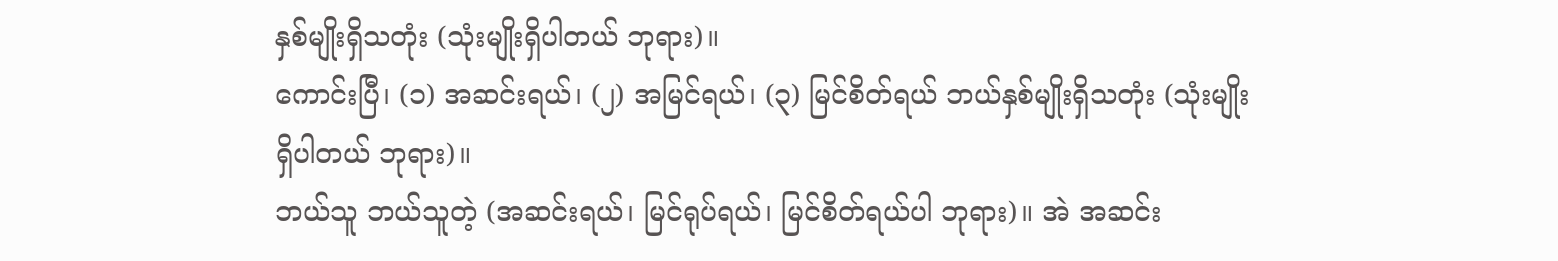နှစ်မျိုးရှိသတုံး (သုံးမျိုးရှိပါတယ် ဘုရား)။
ကောင်းပြီ၊ (၁) အဆင်းရယ်၊ (၂) အမြင်ရယ်၊ (၃) မြင်စိတ်ရယ် ဘယ်နှစ်မျိုးရှိသတုံး (သုံးမျိုးရှိပါတယ် ဘုရား)။
ဘယ်သူ ဘယ်သူတဲ့ (အဆင်းရယ်၊ မြင်ရုပ်ရယ်၊ မြင်စိတ်ရယ်ပါ ဘုရား)။ အဲ အဆင်း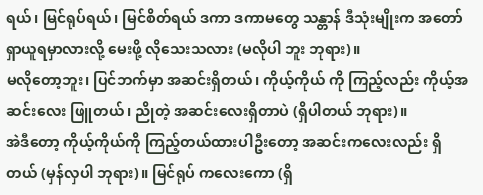ရယ်၊ မြင်ရုပ်ရယ်၊ မြင်စိတ်ရယ် ဒကာ ဒကာမတွေ သန္တာန် ဒီသုံးမျိုးက အတော် ရှာယူရမှာလားလို့ မေးဖို့ လိုသေးသလား (မလိုပါ ဘူး ဘုရား)။
မလိုတော့ဘူး၊ ပြင်ဘက်မှာ အဆင်းရှိတယ်၊ ကိုယ့်ကိုယ် ကို ကြည့်လည်း ကိုယ့်အဆင်းလေး ဖြူတယ်၊ ညိုတဲ့ အဆင်းလေးရှိတာပဲ (ရှိပါတယ် ဘုရား)။
အဲဒီတော့ ကိုယ့်ကိုယ်ကို ကြည့်တယ်ထားပါဦးတော့ အဆင်းကလေးလည်း ရှိတယ် (မှန်လှပါ ဘုရား)။ မြင်ရုပ် ကလေးကော (ရှိ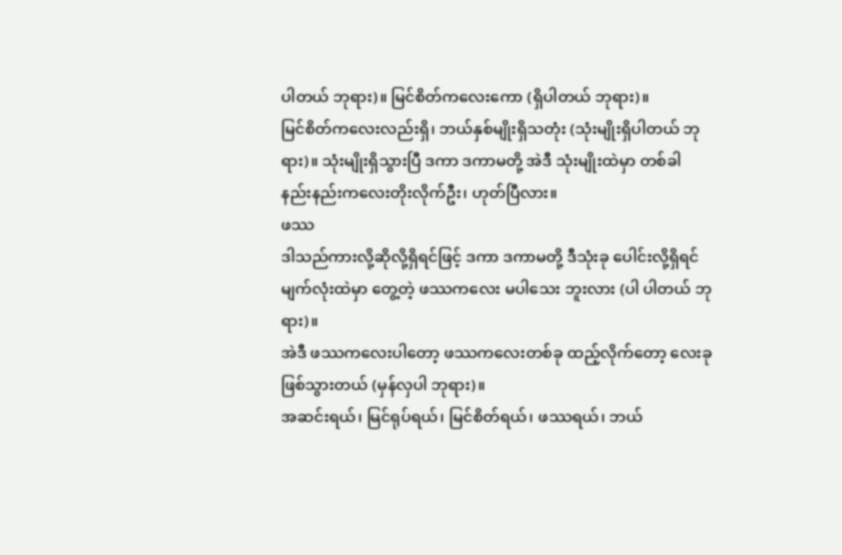ပါတယ် ဘုရား)။ မြင်စိတ်ကလေးကော (ရှိပါတယ် ဘုရား)။
မြင်စိတ်ကလေးလည်းရှိ၊ ဘယ်နှစ်မျိုးရှိသတုံး (သုံးမျိုးရှိပါတယ် ဘုရား)။ သုံးမျိုးရှိသွားပြီ ဒကာ ဒကာမတို့ အဲဒီ သုံးမျိုးထဲမှာ တစ်ခါ နည်းနည်းကလေးတိုးလိုက်ဦး၊ ဟုတ်ပြီလား။
ဖဿ
ဒါသည်ကားလို့ဆိုလို့ရှိရင်ဖြင့် ဒကာ ဒကာမတို့ ဒီသုံးခု ပေါင်းလို့ရှိရင် မျက်လုံးထဲမှာ တွေ့တဲ့ ဖဿကလေး မပါသေး ဘူးလား (ပါ ပါတယ် ဘုရား)။
အဲဒီ ဖဿကလေးပါတော့ ဖဿကလေးတစ်ခု ထည့်လိုက်တော့ လေးခုဖြစ်သွားတယ် (မှန်လှပါ ဘုရား)။
အဆင်းရယ်၊ မြင်ရုပ်ရယ်၊ မြင်စိတ်ရယ်၊ ဖဿရယ်၊ ဘယ်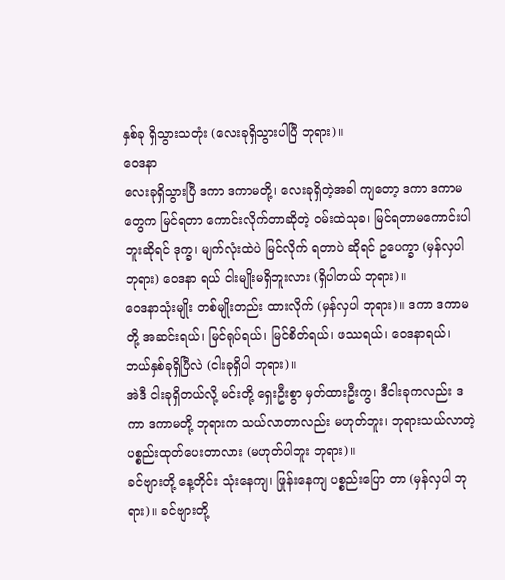နှစ်ခု ရှိသွားသတုံး (လေးခုရှိသွားပါပြီ ဘုရား)။
ဝေဒနာ
လေးခုရှိသွားပြီ ဒကာ ဒကာမတို့၊ လေးခုရှိတဲ့အခါ ကျတော့ ဒကာ ဒကာမတွေက မြင်ရတာ ကောင်းလိုက်တာဆိုတဲ့ ဝမ်းထဲသုခ၊ မြင်ရတာမကောင်းပါဘူးဆိုရင် ဒုက္ခ၊ မျက်လုံးထဲပဲ မြင်လိုက် ရတာပဲ ဆိုရင် ဥပေက္ခာ (မှန်လှပါ ဘုရား) ဝေဒနာ ရယ် ငါးမျိုးမရှိဘူးလား (ရှိပါတယ် ဘုရား)။
ဝေဒနာသုံးမျိုး တစ်မျိုးတည်း ထားလိုက် (မှန်လှပါ ဘုရား)။ ဒကာ ဒကာမတို့ အဆင်းရယ်၊ မြင်ရုပ်ရယ်၊ မြင်စိတ်ရယ်၊ ဖဿရယ်၊ ဝေဒနာရယ်၊ ဘယ်နှစ်ခုရှိပြီလဲ (ငါးခုရှိပါ ဘုရား)။
အဲဒီ ငါးခုရှိတယ်လို့ မင်းတို့ ရှေးဦးစွာ မှတ်ထားဦးကွ၊ ဒီငါးခုကလည်း ဒကာ ဒကာမတို့ ဘုရားက သယ်လာတာလည်း မဟုတ်ဘူး၊ ဘုရားသယ်လာတဲ့ ပစ္စည်းထုတ်ပေးတာလား (မဟုတ်ပါဘူး ဘုရား)။
ခင်ဗျားတို့ နေ့တိုင်း သုံးနေကျ၊ ဖြုန်းနေကျ ပစ္စည်းပြော တာ (မှန်လှပါ ဘုရား)။ ခင်ဗျားတို့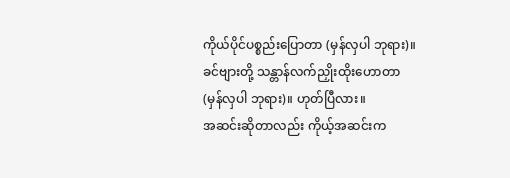ကိုယ်ပိုင်ပစ္စည်းပြောတာ (မှန်လှပါ ဘုရား)။ ခင်ဗျားတို့ သန္တာန်လက်ညှိုးထိုးဟောတာ (မှန်လှပါ ဘုရား)။ ဟုတ်ပြီလား။
အဆင်းဆိုတာလည်း ကိုယ့်အဆင်းက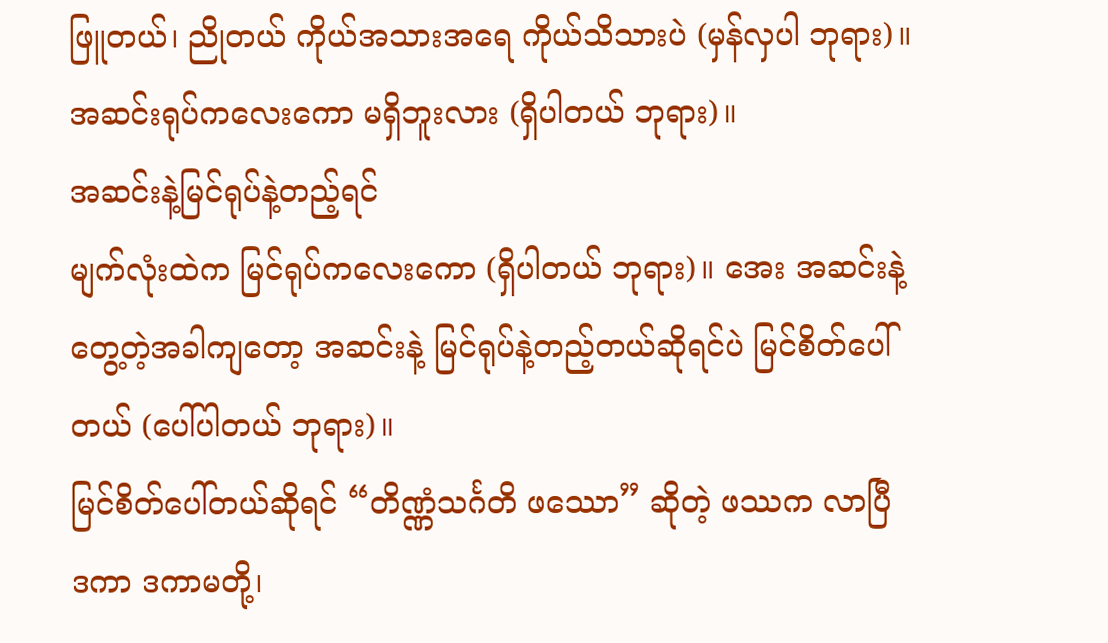ဖြူတယ်၊ ညိုတယ် ကိုယ်အသားအရေ ကိုယ်သိသားပဲ (မှန်လှပါ ဘုရား)။ အဆင်းရုပ်ကလေးကော မရှိဘူးလား (ရှိပါတယ် ဘုရား)။
အဆင်းနဲ့မြင်ရုပ်နဲ့တည့်ရင်
မျက်လုံးထဲက မြင်ရုပ်ကလေးကော (ရှိပါတယ် ဘုရား)။ အေး အဆင်းနဲ့ တွေ့တဲ့အခါကျတော့ အဆင်းနဲ့ မြင်ရုပ်နဲ့တည့်တယ်ဆိုရင်ပဲ မြင်စိတ်ပေါ်တယ် (ပေါ်ပါတယ် ဘုရား)။
မြင်စိတ်ပေါ်တယ်ဆိုရင် “တိဏ္ဏံသင်္ဂတိ ဖဿော” ဆိုတဲ့ ဖဿက လာပြီ ဒကာ ဒကာမတို့၊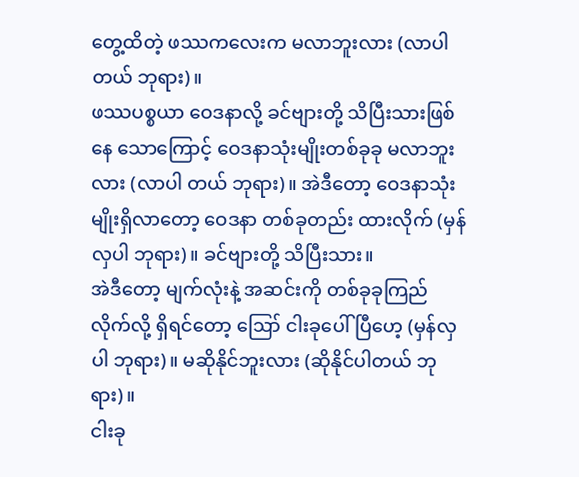တွေ့ထိတဲ့ ဖဿကလေးက မလာဘူးလား (လာပါတယ် ဘုရား)။
ဖဿပစ္စယာ ဝေဒနာလို့ ခင်ဗျားတို့ သိပြီးသားဖြစ်နေ သောကြောင့် ဝေဒနာသုံးမျိုးတစ်ခုခု မလာဘူးလား (လာပါ တယ် ဘုရား)။ အဲဒီတော့ ဝေဒနာသုံးမျိုးရှိလာတော့ ဝေဒနာ တစ်ခုတည်း ထားလိုက် (မှန်လှပါ ဘုရား)။ ခင်ဗျားတို့ သိပြီးသား။
အဲဒီတော့ မျက်လုံးနဲ့ အဆင်းကို တစ်ခုခုကြည်လိုက်လို့ ရှိရင်တော့ ဪ ငါးခုပေါ်ပြီဟေ့ (မှန်လှပါ ဘုရား)။ မဆိုနိုင်ဘူးလား (ဆိုနိုင်ပါတယ် ဘုရား)။
ငါးခု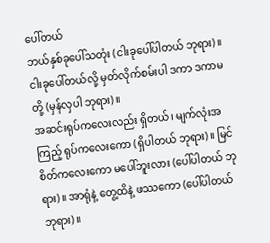ပေါ်တယ်
ဘယ်နှစ်ခုပေါ်သတုံး (ငါးခုပေါ်ပါတယ် ဘုရား)။ ငါးခုပေါ်တယ်လို့ မှတ်လိုက်စမ်းပါ ဒကာ ဒကာမတို့ (မှန်လှပါ ဘုရား)။
အဆင်းရုပ်ကလေးလည်း ရှိတယ်၊ မျက်လုံးအကြည့် ရုပ်ကလေးကော (ရှိပါတယ် ဘုရား)။ မြင်စိတ်ကလေးကော မပေါ်ဘူးလား (ပေါ်ပါတယ် ဘုရား)။ အာရုံနဲ့ တွေ့ထိနဲ့ ဖဿကော (ပေါ်ပါတယ် ဘုရား)။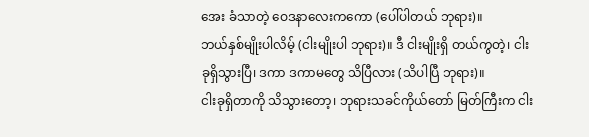အေး ခံသာတဲ့ ဝေဒနာလေးကကော (ပေါ်ပါတယ် ဘုရား)။
ဘယ်နှစ်မျိုးပါလိမ့် (ငါးမျိုးပါ ဘုရား)။ ဒီ ငါးမျိုးရှိ တယ်ကွတဲ့၊ ငါးခုရှိသွားပြီ၊ ဒကာ ဒကာမတွေ သိပြီလား (သိပါပြီ ဘုရား)။
ငါးခုရှိတာကို သိသွားတော့၊ ဘုရားသခင်ကိုယ်တော် မြတ်ကြီးက ငါး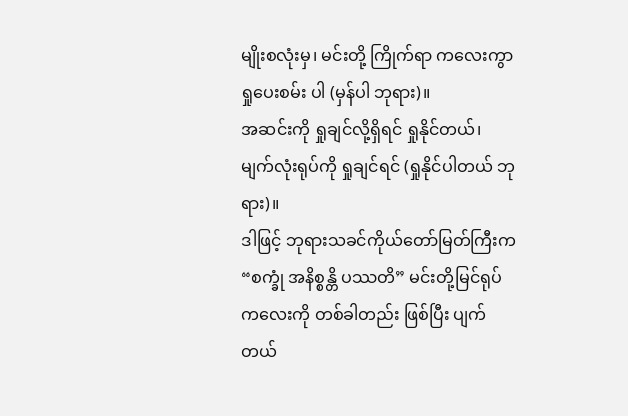မျိုးစလုံးမှ၊ မင်းတို့ ကြိုက်ရာ ကလေးကွာ ရှုပေးစမ်း ပါ (မှန်ပါ ဘုရား)။
အဆင်းကို ရှုချင်လို့ရှိရင် ရှုနိုင်တယ်၊ မျက်လုံးရုပ်ကို ရှုချင်ရင် (ရှုနိုင်ပါတယ် ဘုရား)။
ဒါဖြင့် ဘုရားသခင်ကိုယ်တော်မြတ်ကြီးက “စက္ခုံ အနိစ္စန္တိ ပဿတိ” မင်းတို့မြင်ရုပ်ကလေးကို တစ်ခါတည်း ဖြစ်ပြီး ပျက်တယ်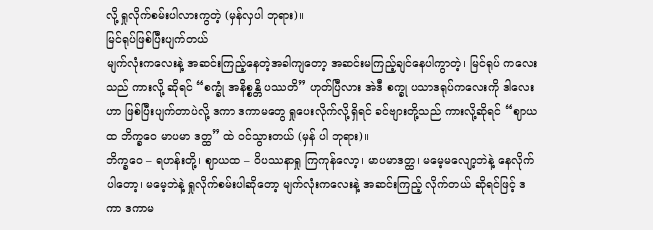လို့ ရှုလိုက်စမ်းပါလားကွတဲ့ (မှန်လှပါ ဘုရား)။
မြင်ရုပ်ဖြစ်ပြီးပျက်တယ်
မျက်လုံးကလေးနဲ့ အဆင်းကြည့်နေတဲ့အခါကျတော့ အဆင်းမကြည့်ချင်နေပါကွာတဲ့၊ မြင်ရုပ် ကလေးသည် ကားလို့ ဆိုရင် “စက္ခုံ အနိစ္စန္တိ ပဿတိ” ဟုတ်ပြီလား အဲဒီ စက္ခု ပသာဒရုပ်ကလေးကို ဒါလေးဟာ ဖြစ်ပြီးပျက်တာပဲလို့ ဒကာ ဒကာမတွေ ရှုပေးလိုက်လို့ရှိရင် ခင်ဗျားတို့သည် ကားလို့ဆိုရင် “ဈာယထ ဘိက္ခဝေ မာပမာ ဒတ္ထ” ထဲ ဝင်သွားတယ် (မှန် ပါ ဘုရား)။
ဘိက္ခဝေ – ရဟန်းတို့၊ ဈာယထ – ဝိပဿနာရှု ကြကုန်လော့၊ မာပမာဒတ္ထ၊ မမေ့မလျော့ဘဲနဲ့ နေလိုက်ပါတော့၊ မမေ့ဘဲနဲ့ ရှုလိုက်စမ်းပါဆိုတော့ မျက်လုံးကလေးနဲ့ အဆင်းကြည့် လိုက်တယ် ဆိုရင်ဖြင့် ဒကာ ဒကာမ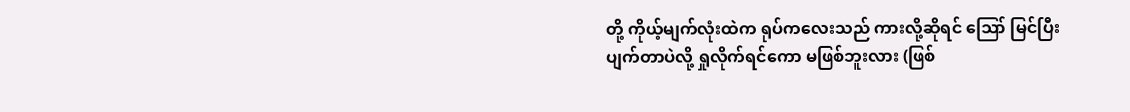တို့ ကိုယ့်မျက်လုံးထဲက ရုပ်ကလေးသည် ကားလို့ဆိုရင် ဪ မြင်ပြီး ပျက်တာပဲလို့ ရှုလိုက်ရင်ကော မဖြစ်ဘူးလား (ဖြစ်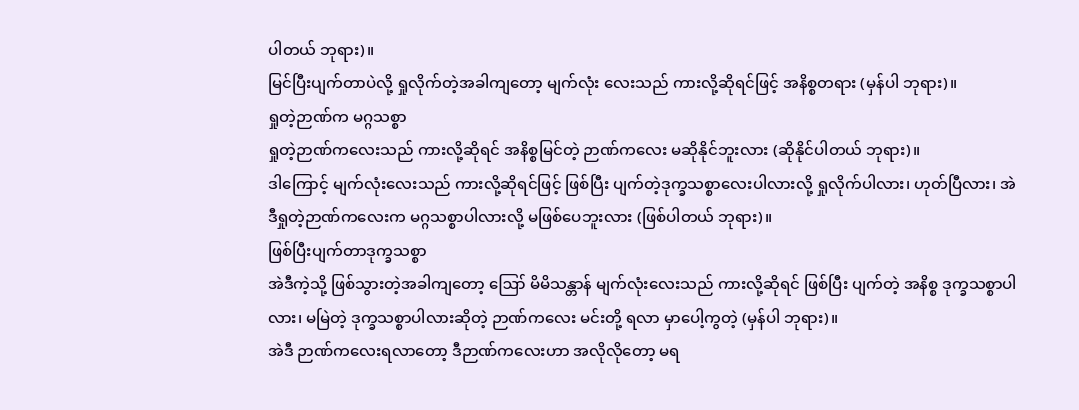ပါတယ် ဘုရား)။
မြင်ပြီးပျက်တာပဲလို့ ရှုလိုက်တဲ့အခါကျတော့ မျက်လုံး လေးသည် ကားလို့ဆိုရင်ဖြင့် အနိစ္စတရား (မှန်ပါ ဘုရား)။
ရှုတဲ့ဉာဏ်က မဂ္ဂသစ္စာ
ရှုတဲ့ဉာဏ်ကလေးသည် ကားလို့ဆိုရင် အနိစ္စမြင်တဲ့ ဉာဏ်ကလေး မဆိုနိုင်ဘူးလား (ဆိုနိုင်ပါတယ် ဘုရား)။
ဒါကြောင့် မျက်လုံးလေးသည် ကားလို့ဆိုရင်ဖြင့် ဖြစ်ပြီး ပျက်တဲ့ဒုက္ခသစ္စာလေးပါလားလို့ ရှုလိုက်ပါလား၊ ဟုတ်ပြီလား၊ အဲဒီရှုတဲ့ဉာဏ်ကလေးက မဂ္ဂသစ္စာပါလားလို့ မဖြစ်ပေဘူးလား (ဖြစ်ပါတယ် ဘုရား)။
ဖြစ်ပြီးပျက်တာဒုက္ခသစ္စာ
အဲဒီကဲ့သို့ ဖြစ်သွားတဲ့အခါကျတော့ ဪ မိမိသန္တာန် မျက်လုံးလေးသည် ကားလို့ဆိုရင် ဖြစ်ပြီး ပျက်တဲ့ အနိစ္စ ဒုက္ခသစ္စာပါလား၊ မမြဲတဲ့ ဒုက္ခသစ္စာပါလားဆိုတဲ့ ဉာဏ်ကလေး မင်းတို့ ရလာ မှာပေါ့ကွတဲ့ (မှန်ပါ ဘုရား)။
အဲဒီ ဉာဏ်ကလေးရလာတော့ ဒီဉာဏ်ကလေးဟာ အလိုလိုတော့ မရ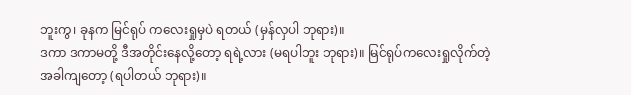ဘူးကွ၊ ခုနက မြင်ရုပ် ကလေးရှုမှပဲ ရတယ် (မှန်လှပါ ဘုရား)။
ဒကာ ဒကာမတို့ ဒီအတိုင်းနေလို့တော့ ရရဲ့လား (မရပါဘူး ဘုရား)။ မြင်ရုပ်ကလေးရှုလိုက်တဲ့ အခါကျတော့ (ရပါတယ် ဘုရား)။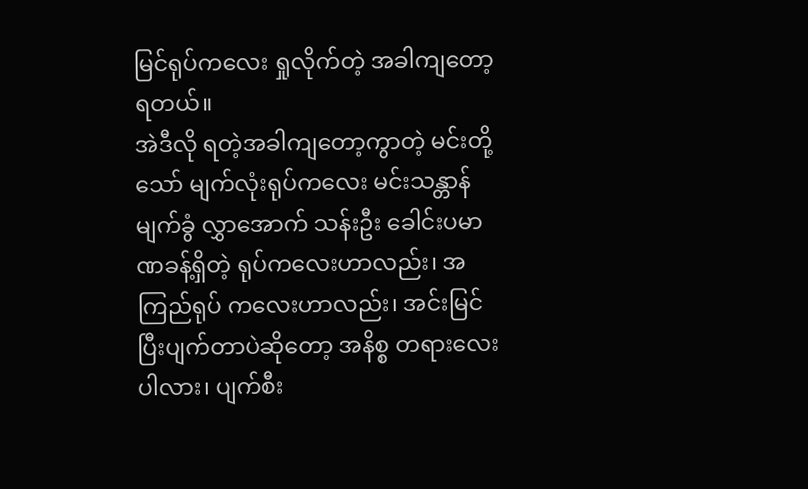မြင်ရုပ်ကလေး ရှုလိုက်တဲ့ အခါကျတော့ ရတယ်။
အဲဒီလို ရတဲ့အခါကျတော့ကွာတဲ့ မင်းတို့ သော် မျက်လုံးရုပ်ကလေး မင်းသန္တာန် မျက်ခွံ လွှာအောက် သန်းဦး ခေါင်းပမာဏခန့်ရှိတဲ့ ရုပ်ကလေးဟာလည်း၊ အကြည်ရုပ် ကလေးဟာလည်း၊ အင်းမြင်ပြီးပျက်တာပဲဆိုတော့ အနိစ္စ တရားလေးပါလား၊ ပျက်စီး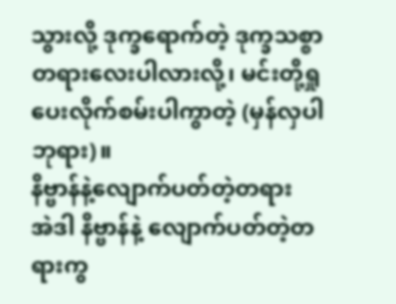သွားလို့ ဒုက္ခရောက်တဲ့ ဒုက္ခသစ္စာ တရားလေးပါလားလို့၊ မင်းတို့ရှုပေးလိုက်စမ်းပါကွာတဲ့ (မှန်လှပါ ဘုရား)။
နိဗ္ဗာန်နဲ့လျောက်ပတ်တဲ့တရား
အဲဒါ နိဗ္ဗာန်နဲ့ လျောက်ပတ်တဲ့တရားကွ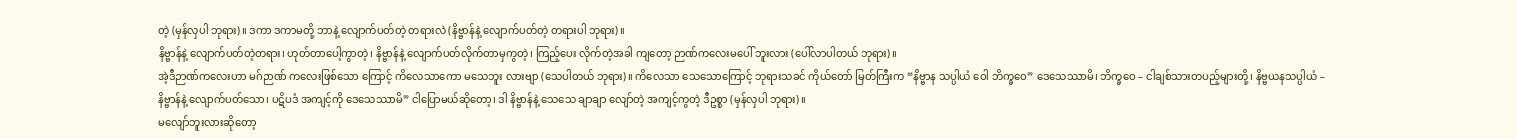တဲ့ (မှန်လှပါ ဘုရား)။ ဒကာ ဒကာမတို့ ဘာနဲ့ လျောက်ပတ်တဲ့ တရားလဲ (နိဗ္ဗာန်နဲ့ လျောက်ပတ်တဲ့ တရားပါ ဘုရား)။
နိဗ္ဗာန်နဲ့ လျောက်ပတ်တဲ့တရား၊ ဟုတ်တာပေါ့ကွာတဲ့၊ နိဗ္ဗာန်နဲ့ လျောက်ပတ်လိုက်တာမှကွတဲ့၊ ကြည့်ပေး လိုက်တဲ့အခါ ကျတော့ ဉာဏ်ကလေးမပေါ် ဘူးလား (ပေါ်လာပါတယ် ဘုရား)။
အဲ့ဒီဉာဏ်ကလေးဟာ မဂ်ဉာဏ် ကလေးဖြစ်သော ကြောင့် ကိလေသာကော မသေဘူး လားဗျာ (သေပါတယ် ဘုရား)။ ကိလေသာ သေသောကြောင့် ဘုရားသခင် ကိုယ်တော် မြတ်ကြီးက “နိဗ္ဗာန သပ္ပါယံ ဝေါ ဘိက္ခဝေ” ဒေသေဿာမိ၊ ဘိက္ခဝေ – ငါချစ်သားတပည့်များတို့၊ နိဗ္ဗယနသပ္ပါယံ – နိဗ္ဗာန်နဲ့ လျောက်ပတ်သော၊ ပဋိပဒံ အကျင့်ကို ဒေသေဿာမိ” ငါပြောမယ်ဆိုတော့၊ ဒါ နိဗ္ဗာန်နဲ့ သေသေ ချာချာ လျော်တဲ့ အကျင့်ကွတဲ့ ဒီဥစ္စာ (မှန်လှပါ ဘုရား)။
မလျော်ဘူးလားဆိုတော့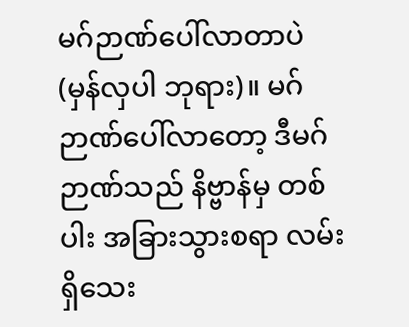မဂ်ဉာဏ်ပေါ်လာတာပဲ (မှန်လှပါ ဘုရား)။ မဂ်ဉာဏ်ပေါ်လာတော့ ဒီမဂ်ဉာဏ်သည် နိဗ္ဗာန်မှ တစ်ပါး အခြားသွားစရာ လမ်းရှိသေး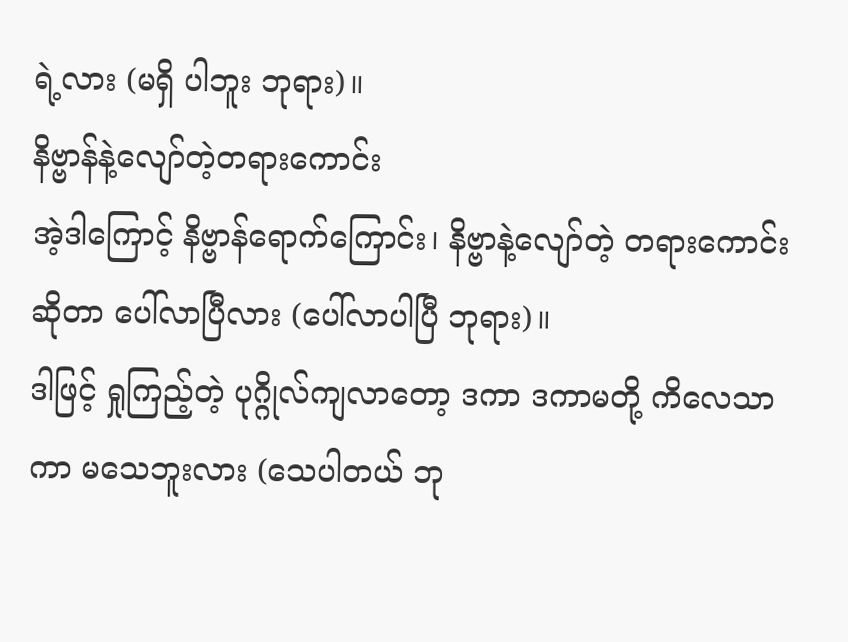ရဲ့လား (မရှိ ပါဘူး ဘုရား)။
နိဗ္ဗာန်နဲ့လျော်တဲ့တရားကောင်း
အဲ့ဒါကြောင့် နိဗ္ဗာန်ရောက်ကြောင်း၊ နိဗ္ဗာနဲ့လျော်တဲ့ တရားကောင်းဆိုတာ ပေါ်လာပြီလား (ပေါ်လာပါပြီ ဘုရား)။
ဒါဖြင့် ရှုကြည့်တဲ့ ပုဂ္ဂိုလ်ကျလာတော့ ဒကာ ဒကာမတို့ ကိလေသာကာ မသေဘူးလား (သေပါတယ် ဘု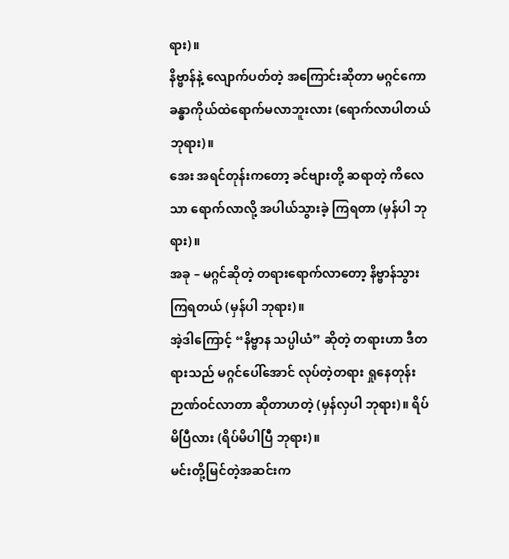ရား)။
နိဗ္ဗာန်နဲ့ လျောက်ပတ်တဲ့ အကြောင်းဆိုတာ မဂ္ဂင်ကော ခန္ဓာကိုယ်ထဲရောက်မလာဘူးလား (ရောက်လာပါတယ် ဘုရား)။
အေး အရင်တုန်းကတော့ ခင်ဗျားတို့ ဆရာတဲ့ ကိလေသာ ရောက်လာလို့ အပါယ်သွားခဲ့ ကြရတာ (မှန်ပါ ဘုရား)။
အခု – မဂ္ဂင်ဆိုတဲ့ တရားရောက်လာတော့ နိဗ္ဗာန်သွား ကြရတယ် (မှန်ပါ ဘုရား)။
အဲ့ဒါကြောင့် “နိဗ္ဗာန သပ္ပါယံ” ဆိုတဲ့ တရားဟာ ဒီတရားသည် မဂ္ဂင်ပေါ်အောင် လုပ်တဲ့တရား ရှုနေတုန်း ဉာဏ်ဝင်လာတာ ဆိုတာဟတဲ့ (မှန်လှပါ ဘုရား)။ ရိပ်မိပြီလား (ရိပ်မိပါပြီ ဘုရား)။
မင်းတို့မြင်တဲ့အဆင်းက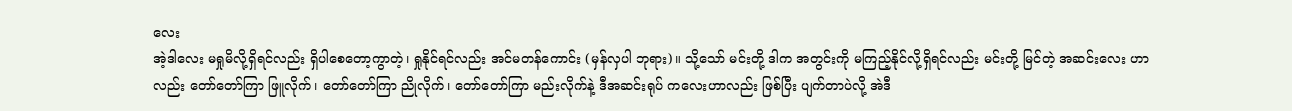လေး
အဲ့ဒါလေး မရှုမိလို့ရှိရင်လည်း ရှိပါစေတော့ကွာတဲ့၊ ရှုနိုင်ရင်လည်း အင်မတန်ကောင်း (မှန်လှပါ ဘုရား)။ သို့သော် မင်းတို့ ဒါက အတွင်းကို မကြည့်နိုင်လို့ရှိရင်လည်း မင်းတို့ မြင်တဲ့ အဆင်းလေး ဟာလည်း တော်တော်ကြာ ဖြူလိုက်၊ တော်တော်ကြာ ညိုလိုက်၊ တော်တော်ကြာ မည်းလိုက်နဲ့ ဒီအဆင်းရုပ် ကလေးဟာလည်း ဖြစ်ပြီး ပျက်တာပဲလို့ အဲဒီ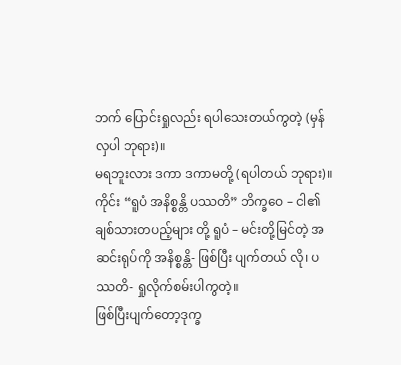ဘက် ပြောင်းရှုလည်း ရပါသေးတယ်ကွတဲ့ (မှန်လှပါ ဘုရား)။
မရဘူးလား ဒကာ ဒကာမတို့ (ရပါတယ် ဘုရား)။ ကိုင်း “ရူပံ အနိစ္စန္တိ ပဿတိ” ဘိက္ခဝေ – ငါ၏ ချစ်သားတပည့်များ တို့ ရူပံ – မင်းတို့မြင်တဲ့ အဆင်းရုပ်ကို အနိစ္စန္တိ- ဖြစ်ပြီး ပျက်တယ် လို၊ ပဿတိ- ရှုလိုက်စမ်းပါကွတဲ့။
ဖြစ်ပြီးပျက်တော့ဒုက္ခ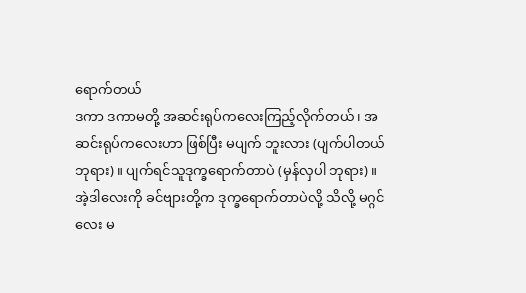ရောက်တယ်
ဒကာ ဒကာမတို့ အဆင်းရုပ်ကလေးကြည့်လိုက်တယ်၊ အဆင်းရုပ်ကလေးဟာ ဖြစ်ပြီး မပျက် ဘူးလား (ပျက်ပါတယ် ဘုရား)။ ပျက်ရင်သူဒုက္ခရောက်တာပဲ (မှန်လှပါ ဘုရား)။
အဲ့ဒါလေးကို ခင်ဗျားတို့က ဒုက္ခရောက်တာပဲလို့ သိလို့ မဂ္ဂင်လေး မ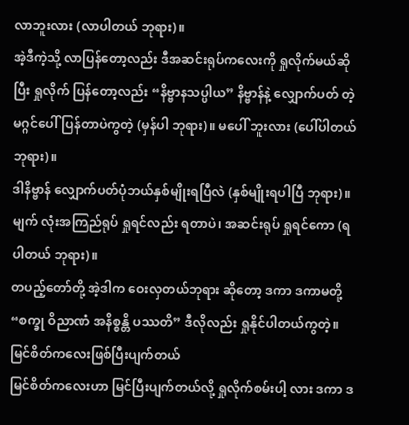လာဘူးလား (လာပါတယ် ဘုရား)။
အဲ့ဒီကဲ့သို့ လာပြန်တော့လည်း ဒီအဆင်းရုပ်ကလေးကို ရှုလိုက်မယ်ဆိုပြီး ရှုလိုက် ပြန်တော့လည်း “နိဗ္ဗာနသပ္ပါယ” နိဗ္ဗာန်နဲ့ လျှောက်ပတ် တဲ့ မဂ္ဂင်ပေါ်ပြန်တာပဲကွတဲ့ (မှန်ပါ ဘုရား)။ မပေါ် ဘူးလား (ပေါ်ပါတယ် ဘုရား)။
ဒါနိဗ္ဗာန် လျှောက်ပတ်ပုံဘယ်နှစ်မျိုးရပြီလဲ (နှစ်မျိုးရပါပြီ ဘုရား)။ မျက် လုံးအကြည်ရုပ် ရှုရင်လည်း ရတာပဲ၊ အဆင်းရုပ် ရှုရင်ကော (ရပါတယ် ဘုရား)။
တပည့်တော်တို့ အဲ့ဒါက ဝေးလှတယ်ဘုရား ဆိုတော့ ဒကာ ဒကာမတို့ “စက္ခု ဝိညာဏံ အနိစ္စန္တိ ပဿတိ” ဒီလိုလည်း ရှုနိုင်ပါတယ်ကွတဲ့။
မြင်စိတ်ကလေးဖြစ်ပြီးပျက်တယ်
မြင်စိတ်ကလေးဟာ မြင်ပြီးပျက်တယ်လို့ ရှုလိုက်စမ်းပါ့ လား ဒကာ ဒ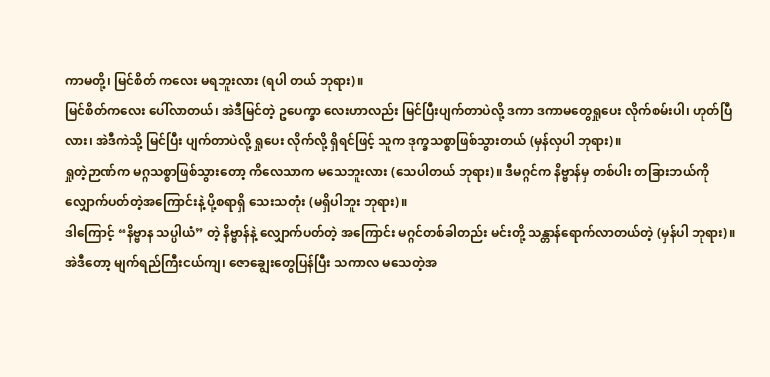ကာမတို့၊ မြင်စိတ် ကလေး မရဘူးလား (ရပါ တယ် ဘုရား)။
မြင်စိတ်ကလေး ပေါ်လာတယ်၊ အဲဒီမြင်တဲ့ ဥပေက္ခာ လေးဟာလည်း မြင်ပြီးပျက်တာပဲလို့ ဒကာ ဒကာမတွေရှုပေး လိုက်စမ်းပါ၊ ဟုတ်ပြီလား၊ အဲဒီကဲသို့ မြင်ပြီး ပျက်တာပဲလို့ ရှုပေး လိုက်လို့ ရှိရင်ဖြင့် သူက ဒုက္ခသစ္စာဖြစ်သွားတယ် (မှန်လှပါ ဘုရား)။
ရှုတဲ့ဉာဏ်က မဂ္ဂသစ္စာဖြစ်သွားတော့ ကိလေသာက မသေဘူးလား (သေပါတယ် ဘုရား)။ ဒီမဂ္ဂင်က နိဗ္ဗာန်မှ တစ်ပါး တခြားဘယ်ကို လျှောက်ပတ်တဲ့အကြောင်းနဲ့ ပို့စရာရှိ သေးသတုံး (မရှိပါဘူး ဘုရား)။
ဒါကြောင့် “နိဗ္ဗာန သပ္ပါယံ” တဲ့ နိဗ္ဗာန်နဲ့ လျှောက်ပတ်တဲ့ အကြောင်း မဂ္ဂင်တစ်ခါတည်း မင်းတို့ သန္တာန်ရောက်လာတယ်တဲ့ (မှန်ပါ ဘုရား)။
အဲဒီတော့ မျက်ရည်ကြီးငယ်ကျ၊ ဇောချွေးတွေပြန်ပြီး သကာလ မသေတဲ့အ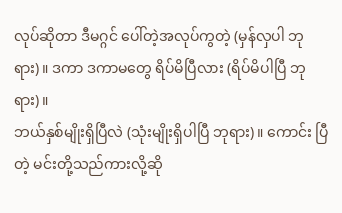လုပ်ဆိုတာ ဒီမဂ္ဂင် ပေါ်တဲ့အလုပ်ကွတဲ့ (မှန်လှပါ ဘုရား)။ ဒကာ ဒကာမတွေ ရိပ်မိပြီလား (ရိပ်မိပါပြီ ဘုရား)။
ဘယ်နှစ်မျိုးရှိပြီလဲ (သုံးမျိုးရှိပါပြီ ဘုရား)။ ကောင်း ပြီတဲ့ မင်းတို့သည်ကားလို့ဆို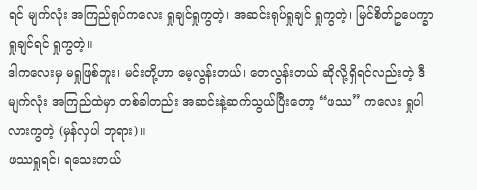ရင် မျက်လုံး အကြည်ရုပ်ကလေး ရှုချင်ရှုကွတဲ့၊ အဆင်းရုပ်ရှုချင် ရှုကွတဲ့၊ မြင်စိတ်ဥပေက္ခာရှုချင်ရင် ရှုကွတဲ့။
ဒါကလေးမှ မရှုဖြစ်ဘူး၊ မင်းတို့ဟာ မေ့လွန်းတယ်၊ တေလွန်းတယ် ဆိုလို့ရှိရင်လည်းတဲ့ ဒီမျက်လုံး အကြည်ထဲမှာ တစ်ခါတည်း အဆင်းနဲ့ဆက်သွယ်ပြီးတော့ “ဖဿ” ကလေး ရှုပါလားကွတဲ့ (မှန်လှပါ ဘုရား)။
ဖဿရှုရင်၊ ရသေးတယ်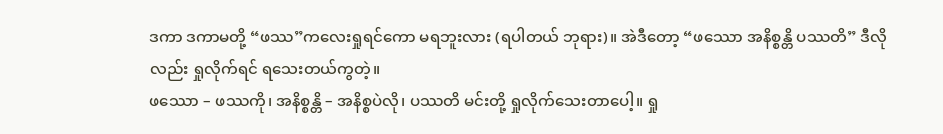ဒကာ ဒကာမတို့ “ဖဿ”ကလေးရှုရင်ကော မရဘူးလား (ရပါတယ် ဘုရား)။ အဲဒီတော့ “ဖဿော အနိစ္စန္တိ ပဿတိ” ဒီလိုလည်း ရှုလိုက်ရင် ရသေးတယ်ကွတဲ့။
ဖဿော – ဖဿကို၊ အနိစ္စန္တိ – အနိစ္စပဲလို၊ ပဿတိ မင်းတို့ ရှုလိုက်သေးတာပေါ့။ ရှု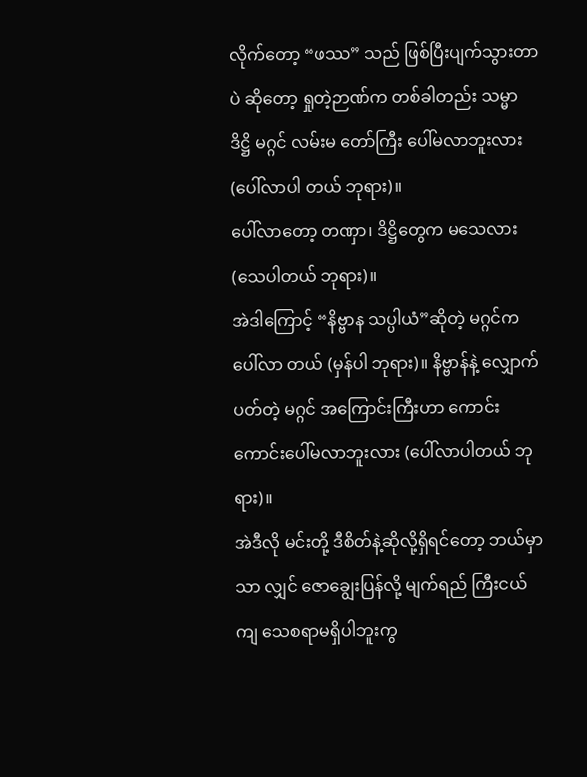လိုက်တော့ “ဖဿ” သည် ဖြစ်ပြီးပျက်သွားတာပဲ ဆိုတော့ ရှုတဲ့ဉာဏ်က တစ်ခါတည်း သမ္မာ ဒိဋ္ဌိ မဂ္ဂင် လမ်းမ တော်ကြီး ပေါ်မလာဘူးလား (ပေါ်လာပါ တယ် ဘုရား)။
ပေါ်လာတော့ တဏှာ၊ ဒိဋ္ဌိတွေက မသေလား (သေပါတယ် ဘုရား)။
အဲဒါကြောင့် “နိဗ္ဗာန သပ္ပါယံ”ဆိုတဲ့ မဂ္ဂင်က ပေါ်လာ တယ် (မှန်ပါ ဘုရား)။ နိဗ္ဗာန်နဲ့ လျှောက်ပတ်တဲ့ မဂ္ဂင် အကြောင်းကြီးဟာ ကောင်းကောင်းပေါ်မလာဘူးလား (ပေါ်လာပါတယ် ဘုရား)။
အဲဒီလို မင်းတို့ ဒီစိတ်နဲ့ဆိုလို့ရှိရင်တော့ ဘယ်မှာသာ လျှင် ဇောချွေးပြန်လို့ မျက်ရည် ကြီးငယ် ကျ သေစရာမရှိပါဘူးကွ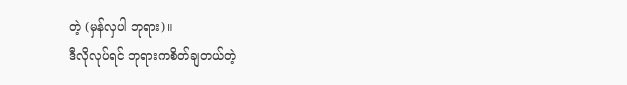တဲ့ (မှန်လှပါ ဘုရား)။
ဒီလိုလုပ်ရင် ဘုရားကစိတ်ချတယ်တဲ့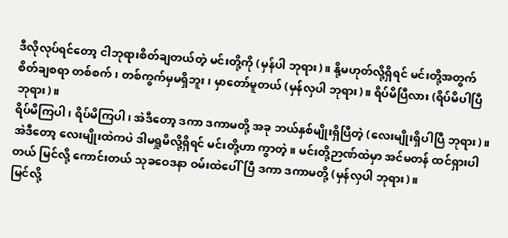ဒီလိုလုပ်ရင်တော့ ငါဘုရားစိတ်ချတယ်တဲ့ မင်းတို့ကို (မှန်ပါ ဘုရား)။ နို့မဟုတ်လို့ရှိရင် မင်းတို့အတွက် စိတ်ချစရာ တစ်စက်၊ တစ်ကွက်မှမရှိဘူး၊ မှာတော်မူတယ် (မှန်လှပါ ဘုရား)။ ရိပ်မိပြီလား (ရိပ်မိပါပြီ ဘုရား)။
ရိပ်မိကြပါ၊ ရိပ်မိကြပါ၊ အဲဒီတော့ ဒကာ ဒကာမတို့ အခု ဘယ်နှစ်မျိုးရှိပြီတဲ့ (လေးမျိုးရှိပါပြီ ဘုရား)။
အဲဒီတော့ လေးမျိုးထဲကပဲ ဒါမရှုမိလို့ရှိရင် မင်းတို့ဟာ ကွာတဲ့။ မင်းတို့ဉာဏ်ထဲမှာ အင်မတန် ထင်ရှားပါတယ် မြင်လို့ ကောင်းတယ် သုခဝေဒနာ ဝမ်းထဲပေါ်ပြီ ဒကာ ဒကာမတို့ (မှန်လှပါ ဘုရား)။
မြင်လို့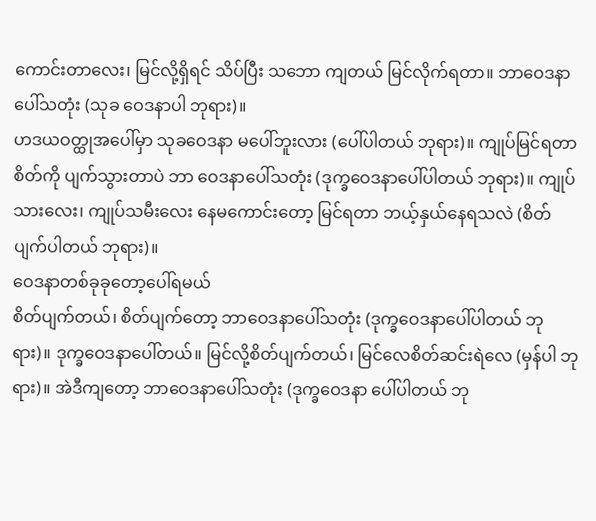ကောင်းတာလေး၊ မြင်လို့ရှိရင် သိပ်ပြီး သဘော ကျတယ် မြင်လိုက်ရတာ။ ဘာဝေဒနာ ပေါ်သတုံး (သုခ ဝေဒနာပါ ဘုရား)။
ဟဒယဝတ္ထုအပေါ်မှာ သုခဝေဒနာ မပေါ်ဘူးလား (ပေါ်ပါတယ် ဘုရား)။ ကျုပ်မြင်ရတာ စိတ်ကို ပျက်သွားတာပဲ ဘာ ဝေဒနာပေါ်သတုံး (ဒုက္ခဝေဒနာပေါ်ပါတယ် ဘုရား)။ ကျုပ် သားလေး၊ ကျုပ်သမီးလေး နေမကောင်းတော့ မြင်ရတာ ဘယ့်နှယ်နေရသလဲ (စိတ်ပျက်ပါတယ် ဘုရား)။
ဝေဒနာတစ်ခုခုတော့ပေါ်ရမယ်
စိတ်ပျက်တယ်၊ စိတ်ပျက်တော့ ဘာဝေဒနာပေါ်သတုံး (ဒုက္ခဝေဒနာပေါ်ပါတယ် ဘုရား)။ ဒုက္ခဝေဒနာပေါ်တယ်။ မြင်လို့စိတ်ပျက်တယ်၊ မြင်လေစိတ်ဆင်းရဲလေ (မှန်ပါ ဘုရား)။ အဲဒီကျတော့ ဘာဝေဒနာပေါ်သတုံး (ဒုက္ခဝေဒနာ ပေါ်ပါတယ် ဘု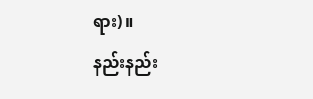ရား)။
နည်းနည်း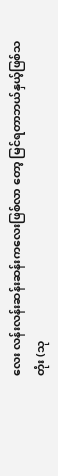လေး လန်းလန်းဆန်းဆန်းကလေးဖြစ်လာ တော့ မြင်ရတာဘယ်နှယ့်ဖြစ်သတုံး (သု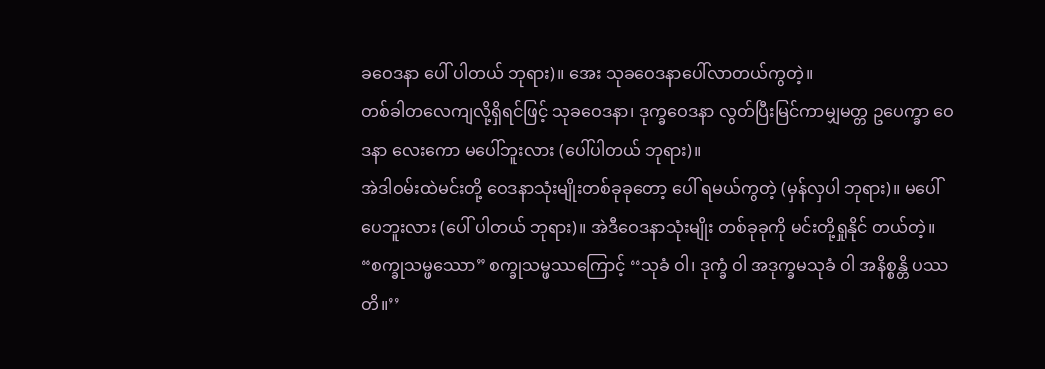ခဝေဒနာ ပေါ် ပါတယ် ဘုရား)။ အေး သုခဝေဒနာပေါ်လာတယ်ကွတဲ့။
တစ်ခါတလေကျလို့ရှိရင်ဖြင့် သုခဝေဒနာ၊ ဒုက္ခဝေဒနာ လွတ်ပြီးမြင်ကာမျှမတ္တ ဥပေက္ခာ ဝေဒနာ လေးကော မပေါ်ဘူးလား (ပေါ်ပါတယ် ဘုရား)။
အဲဒါဝမ်းထဲမင်းတို့ ဝေဒနာသုံးမျိုးတစ်ခုခုတော့ ပေါ် ရမယ်ကွတဲ့ (မှန်လှပါ ဘုရား)။ မပေါ် ပေဘူးလား (ပေါ် ပါတယ် ဘုရား)။ အဲဒီဝေဒနာသုံးမျိုး တစ်ခုခုကို မင်းတို့ရှုနိုင် တယ်တဲ့။
“စက္ခုသမ္ဖဿော” စက္ခုသမ္ဖဿကြောင့် ‘‘သုခံ ဝါ၊ ဒုက္ခံ ဝါ အဒုက္ခမသုခံ ဝါ အနိစ္စန္တိ ပဿတိ။’’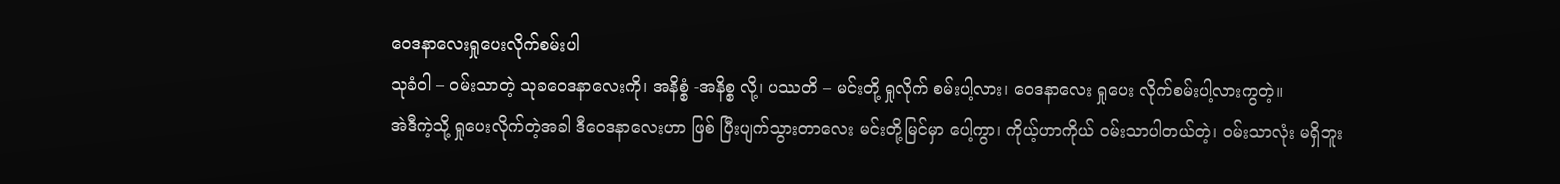ဝေဒနာလေးရှုပေးလိုက်စမ်းပါ
သုခံဝါ – ဝမ်းသာတဲ့ သုခဝေဒနာလေးကို၊ အနိစ္စံ -အနိစ္စ လို့၊ ပဿတိ – မင်းတို့ ရှုလိုက် စမ်းပါ့လား၊ ဝေဒနာလေး ရှုပေး လိုက်စမ်းပါ့လားကွတဲ့။
အဲဒီကဲ့သို့ ရှုပေးလိုက်တဲ့အခါ ဒီဝေဒနာလေးဟာ ဖြစ် ပြီးပျက်သွားတာလေး မင်းတို့မြင်မှာ ပေါ့ကွာ၊ ကိုယ့်ဟာကိုယ် ဝမ်းသာပါတယ်တဲ့၊ ဝမ်းသာလုံး မရှိဘူး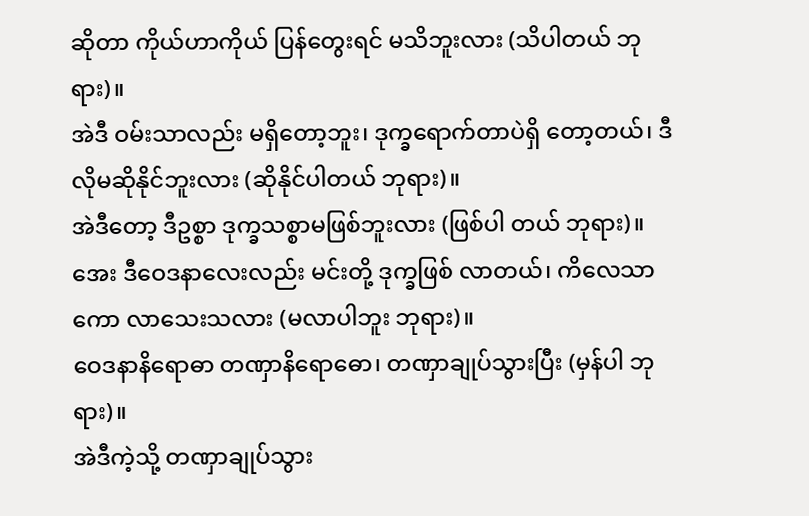ဆိုတာ ကိုယ်ဟာကိုယ် ပြန်တွေးရင် မသိဘူးလား (သိပါတယ် ဘုရား)။
အဲဒီ ဝမ်းသာလည်း မရှိတော့ဘူး၊ ဒုက္ခရောက်တာပဲရှိ တော့တယ်၊ ဒီလိုမဆိုနိုင်ဘူးလား (ဆိုနိုင်ပါတယ် ဘုရား)။
အဲဒီတော့ ဒီဥစ္စာ ဒုက္ခသစ္စာမဖြစ်ဘူးလား (ဖြစ်ပါ တယ် ဘုရား)။ အေး ဒီဝေဒနာလေးလည်း မင်းတို့ ဒုက္ခဖြစ် လာတယ်၊ ကိလေသာကော လာသေးသလား (မလာပါဘူး ဘုရား)။
ဝေဒနာနိရောဓာ တဏှာနိရောဓော၊ တဏှာချုပ်သွားပြီး (မှန်ပါ ဘုရား)။
အဲဒီကဲ့သို့ တဏှာချုပ်သွား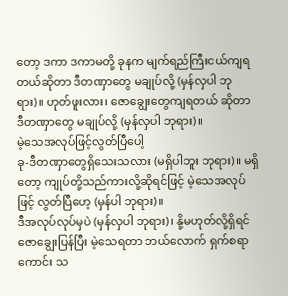တော့ ဒကာ ဒကာမတို့ ခုနက မျက်ရည်ကြီးငယ်ကျရတယ်ဆိုတာ ဒီတဏှာတွေ မချုပ်လို့ (မှန်လှပါ ဘုရား)။ ဟုတ်ဖူးလား၊ ဇောချွေးတွေကျရတယ် ဆိုတာ ဒီတဏှာတွေ မချုပ်လို့ (မှန်လှပါ ဘုရား)။
မဲ့သေအလုပ်ဖြင့်လွတ်ပြီပေါ့
ခု-ဒီတဏှာတွေရှိသေးသလား (မရှိပါဘူး ဘုရား)။ မရှိတော့ ကျုပ်တို့သည်ကားလို့ဆိုရင်ဖြင့် မဲ့သေအလုပ်ဖြင့် လွတ်ပြီဟေ့ (မှန်ပါ ဘုရား)။
ဒီအလုပ်လုပ်မှပဲ (မှန်လှပါ ဘုရား)၊ နို့မဟုတ်လို့ရှိရင် ဇောချွေးပြန်ပြီး မဲ့သေရတာ ဘယ်လောက် ရှက်စရာကောင်း သ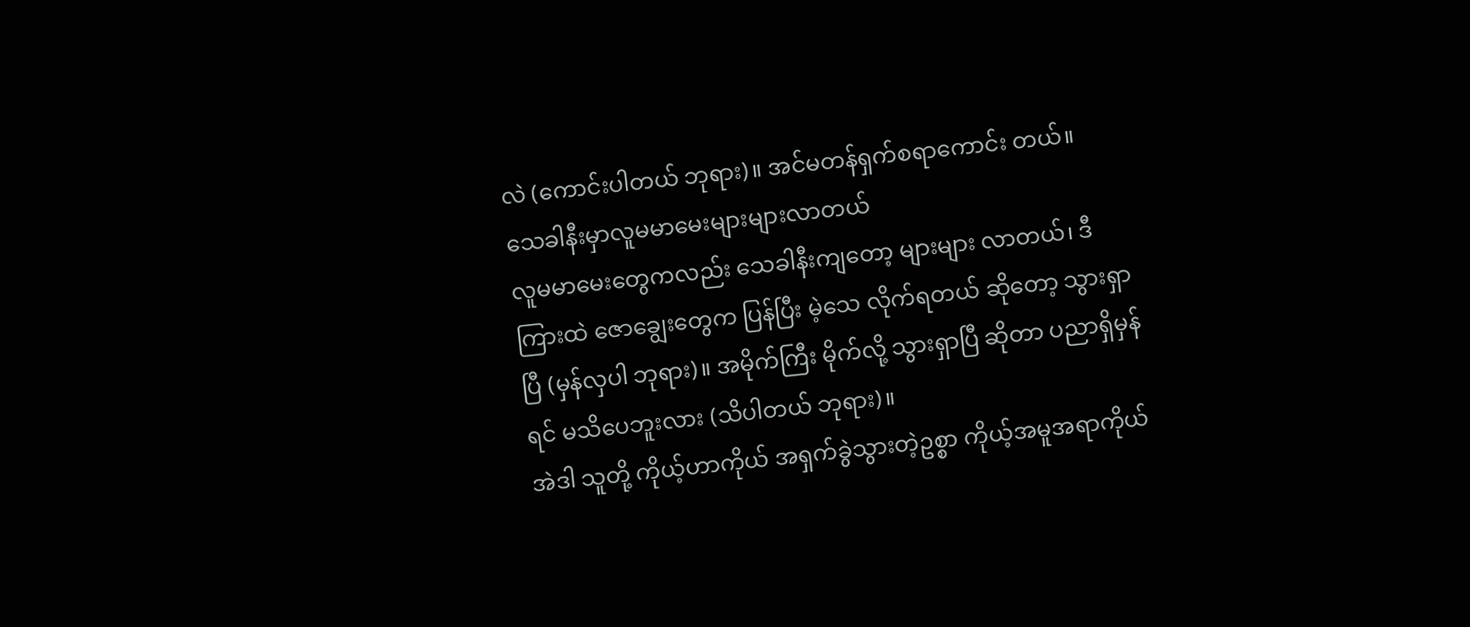လဲ (ကောင်းပါတယ် ဘုရား)။ အင်မတန်ရှက်စရာကောင်း တယ်။
သေခါနီးမှာလူမမာမေးများများလာတယ်
လူမမာမေးတွေကလည်း သေခါနီးကျတော့ များများ လာတယ်၊ ဒီကြားထဲ ဇောချွေးတွေက ပြန်ပြီး မဲ့သေ လိုက်ရတယ် ဆိုတော့ သွားရှာပြီ (မှန်လှပါ ဘုရား)။ အမိုက်ကြီး မိုက်လို့ သွားရှာပြီ ဆိုတာ ပညာရှိမှန်ရင် မသိပေဘူးလား (သိပါတယ် ဘုရား)။
အဲဒါ သူတို့ ကိုယ့်ဟာကိုယ် အရှက်ခွဲသွားတဲ့ဥစ္စာ ကိုယ့်အမူအရာကိုယ်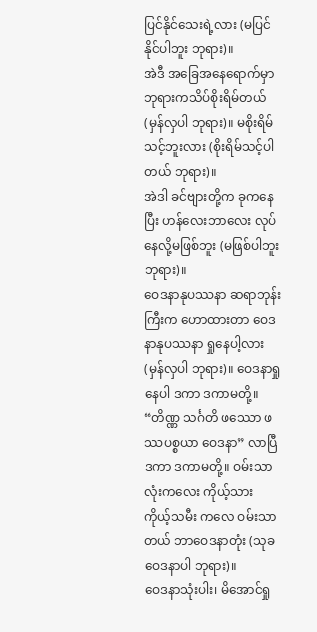ပြင်နိုင်သေးရဲ့လား (မပြင်နိုင်ပါဘူး ဘုရား)။
အဲဒီ အခြေအနေရောက်မှာ ဘုရားကသိပ်စိုးရိမ်တယ် (မှန်လှပါ ဘုရား)။ မစိုးရိမ်သင့်ဘူးလား (စိုးရိမ်သင့်ပါ တယ် ဘုရား)။
အဲဒါ ခင်ဗျားတို့က ခုကနေပြီး ဟန်လေးဘာလေး လုပ်နေလို့မဖြစ်ဘူး (မဖြစ်ပါဘူး ဘုရား)။
ဝေဒနာနုပဿနာ ဆရာဘုန်းကြီးက ဟောထားတာ ဝေဒနာနုပဿနာ ရှုနေပါ့လား (မှန်လှပါ ဘုရား)။ ဝေဒနာရှုနေပါ ဒကာ ဒကာမတို့။
“တိဏ္ဏ သင်္ဂတိ ဖဿော ဖဿပစ္စယာ ဝေဒနာ” လာပြီ ဒကာ ဒကာမတို့။ ဝမ်းသာလုံးကလေး ကိုယ့်သား ကိုယ့်သမီး ကလေ ဝမ်းသာတယ် ဘာဝေဒနာတုံး (သုခဝေဒနာပါ ဘုရား)။
ဝေဒနာသုံးပါး၊ မိအောင်ရှု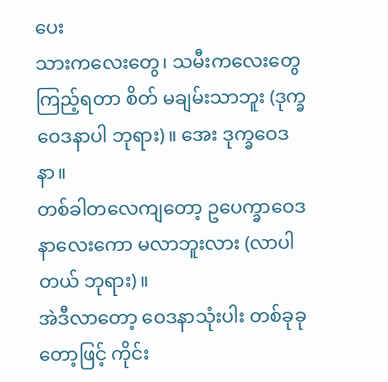ပေး
သားကလေးတွေ၊ သမီးကလေးတွေ ကြည့်ရတာ စိတ် မချမ်းသာဘူး (ဒုက္ခဝေဒနာပါ ဘုရား)။ အေး ဒုက္ခဝေဒနာ။
တစ်ခါတလေကျတော့ ဥပေက္ခာဝေဒနာလေးကော မလာဘူးလား (လာပါတယ် ဘုရား)။
အဲဒီလာတော့ ဝေဒနာသုံးပါး တစ်ခုခုတော့ဖြင့် ကိုင်း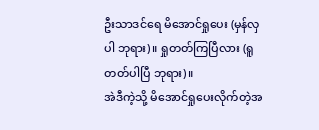ဦးသာဒင်ရေ မိအောင်ရှုပေး (မှန်လှပါ ဘုရား)။ ရှုတတ်ကြပြီလား (ရူတတ်ပါပြီ ဘုရား)။
အဲဒီကဲ့သို့ မိအောင်ရှုပေးလိုက်တဲ့အ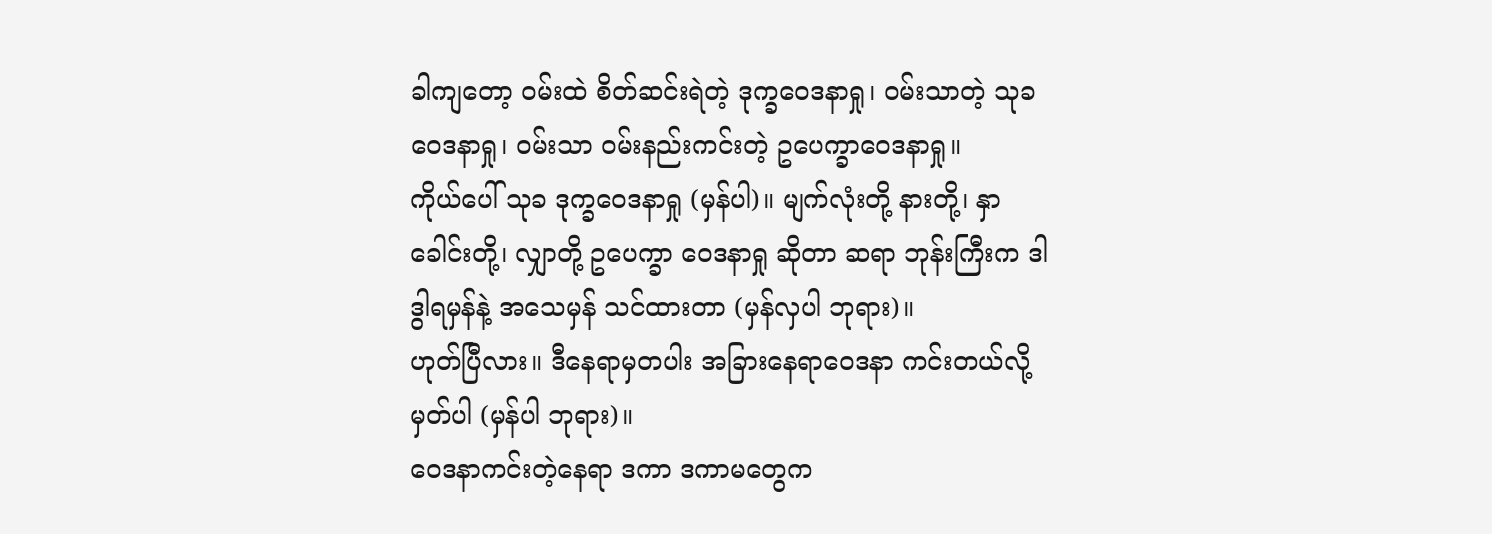ခါကျတော့ ဝမ်းထဲ စိတ်ဆင်းရဲတဲ့ ဒုက္ခဝေဒနာရှု၊ ဝမ်းသာတဲ့ သုခဝေဒနာရှု၊ ဝမ်းသာ ဝမ်းနည်းကင်းတဲ့ ဥပေက္ခာဝေဒနာရှု။
ကိုယ်ပေါ် သုခ ဒုက္ခဝေဒနာရှု (မှန်ပါ)။ မျက်လုံးတို့ နားတို့၊ နှာခေါင်းတို့၊ လျှာတို့ ဥပေက္ခာ ဝေဒနာရှု ဆိုတာ ဆရာ ဘုန်းကြီးက ဒါ ဒွါရမှန်နဲ့ အသေမှန် သင်ထားတာ (မှန်လှပါ ဘုရား)။
ဟုတ်ပြီလား။ ဒီနေရာမှတပါး အခြားနေရာဝေဒနာ ကင်းတယ်လို့မှတ်ပါ (မှန်ပါ ဘုရား)။
ဝေဒနာကင်းတဲ့နေရာ ဒကာ ဒကာမတွေက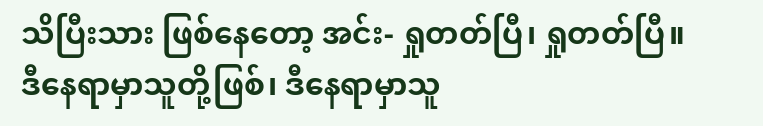သိပြီးသား ဖြစ်နေတော့ အင်း- ရှုတတ်ပြီ၊ ရှုတတ်ပြီ။ ဒီနေရာမှာသူတို့ဖြစ်၊ ဒီနေရာမှာသူ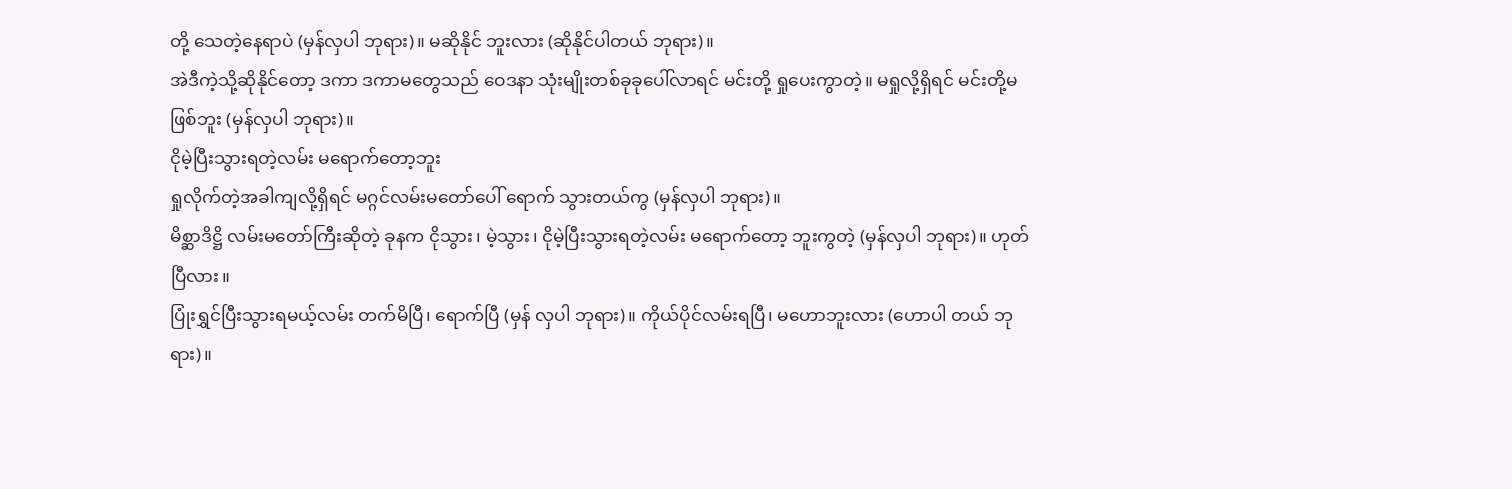တို့ သေတဲ့နေရာပဲ (မှန်လှပါ ဘုရား)။ မဆိုနိုင် ဘူးလား (ဆိုနိုင်ပါတယ် ဘုရား)။
အဲဒီကဲ့သို့ဆိုနိုင်တော့ ဒကာ ဒကာမတွေသည် ဝေဒနာ သုံးမျိုးတစ်ခုခုပေါ်လာရင် မင်းတို့ ရှုပေးကွာတဲ့။ မရှုလို့ရှိရင် မင်းတို့မဖြစ်ဘူး (မှန်လှပါ ဘုရား)။
ငိုမဲ့ပြီးသွားရတဲ့လမ်း မရောက်တော့ဘူး
ရှုလိုက်တဲ့အခါကျလို့ရှိရင် မဂ္ဂင်လမ်းမတော်ပေါ် ရောက် သွားတယ်ကွ (မှန်လှပါ ဘုရား)။
မိစ္ဆာဒိဋ္ဌိ လမ်းမတော်ကြီးဆိုတဲ့ ခုနက ငိုသွား၊ မဲ့သွား၊ ငိုမဲ့ပြီးသွားရတဲ့လမ်း မရောက်တော့ ဘူးကွတဲ့ (မှန်လှပါ ဘုရား)။ ဟုတ်ပြီလား။
ပြုံးရွှင်ပြီးသွားရမယ့်လမ်း တက်မိပြီ၊ ရောက်ပြီ (မှန် လှပါ ဘုရား)။ ကိုယ်ပိုင်လမ်းရပြီ၊ မဟောဘူးလား (ဟောပါ တယ် ဘုရား)။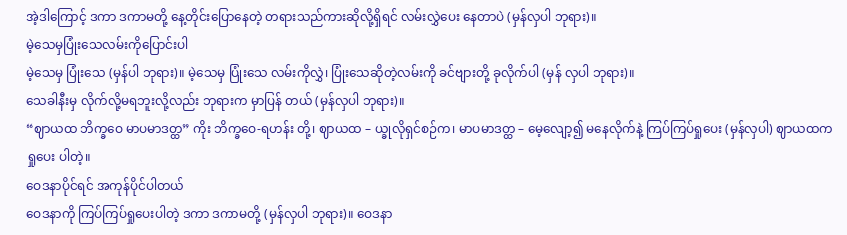အဲ့ဒါကြောင့် ဒကာ ဒကာမတို့ နေ့တိုင်းပြောနေတဲ့ တရားသည်ကားဆိုလို့ရှိရင် လမ်းလွှဲပေး နေတာပဲ (မှန်လှပါ ဘုရား)။
မဲ့သေမှပြုံးသေလမ်းကိုပြောင်းပါ
မဲ့သေမှ ပြုံးသေ (မှန်ပါ ဘုရား)။ မဲ့သေမှ ပြုံးသေ လမ်းကိုလွှဲ၊ ပြုံးသေဆိုတဲ့လမ်းကို ခင်ဗျားတို့ ခုလိုက်ပါ (မှန် လှပါ ဘုရား)။
သေခါနီးမှ လိုက်လို့မရဘူးလို့လည်း ဘုရားက မှာပြန် တယ် (မှန်လှပါ ဘုရား)။
“ဈာယထ ဘိက္ခဝေ မာပမာဒတ္ထ” ကိုး ဘိက္ခဝေ-ရဟန်း တို့၊ ဈာယထ – ယ္ခုလိုရှင်စဉ်က၊ မာပမာဒတ္ထ – မေ့လျော့၍ မနေလိုက်နဲ့ ကြပ်ကြပ်ရှုပေး (မှန်လှပါ) ဈာယထက ရှုပေး ပါတဲ့။
ဝေဒနာပိုင်ရင် အကုန်ပိုင်ပါတယ်
ဝေဒနာကို ကြပ်ကြပ်ရှုပေးပါတဲ့ ဒကာ ဒကာမတို့ (မှန်လှပါ ဘုရား)။ ဝေဒနာ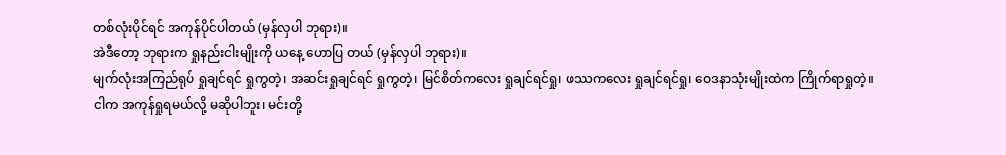တစ်လုံးပိုင်ရင် အကုန်ပိုင်ပါတယ် (မှန်လှပါ ဘုရား)။
အဲဒီတော့ ဘုရားက ရှုနည်းငါးမျိုးကို ယနေ့ ဟောပြ တယ် (မှန်လှပါ ဘုရား)။
မျက်လုံးအကြည်ရုပ် ရှုချင်ရင် ရှုကွတဲ့၊ အဆင်းရှုချင်ရင် ရှုကွတဲ့၊ မြင်စိတ်ကလေး ရှုချင်ရင်ရှု၊ ဖဿကလေး ရှုချင်ရင်ရှု၊ ဝေဒနာသုံးမျိုးထဲက ကြိုက်ရာရှုတဲ့။
ငါက အကုန်ရှုရမယ်လို့ မဆိုပါဘူး၊ မင်းတို့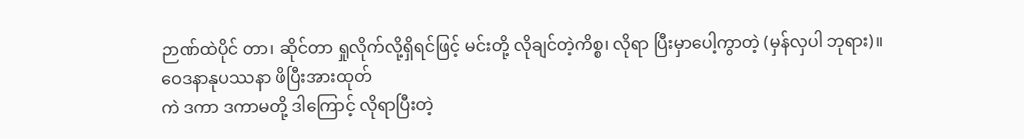ဉာဏ်ထဲပိုင် တာ၊ ဆိုင်တာ ရှုလိုက်လို့ရှိရင်ဖြင့် မင်းတို့ လိုချင်တဲ့ကိစ္စ၊ လိုရာ ပြီးမှာပေါ့ကွာတဲ့ (မှန်လှပါ ဘုရား)။
ဝေဒနာနုပဿနာ ဖိပြီးအားထုတ်
ကဲ ဒကာ ဒကာမတို့ ဒါကြောင့် လိုရာပြီးတဲ့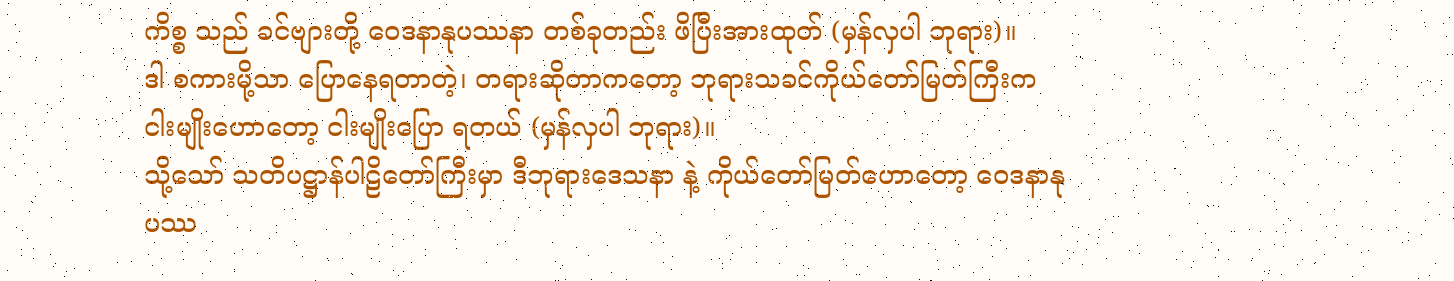ကိစ္စ သည် ခင်ဗျားတို့ ဝေဒနာနုပဿနာ တစ်ခုတည်း ဖိပြီးအားထုတ် (မှန်လှပါ ဘုရား)။
ဒါ စကားမို့သာ ပြောနေရတာတဲ့၊ တရားဆိုတာကတော့ ဘုရားသခင်ကိုယ်တော်မြတ်ကြီးက ငါးမျိုးဟောတော့ ငါးမျိုးပြော ရတယ် (မှန်လှပါ ဘုရား)။
သို့သော် သတိပဋ္ဌာန်ပါဠိတော်ကြီးမှာ ဒီဘုရားဒေသနာ နဲ့ ကိုယ်တော်မြတ်ဟောတော့ ဝေဒနာနုပဿ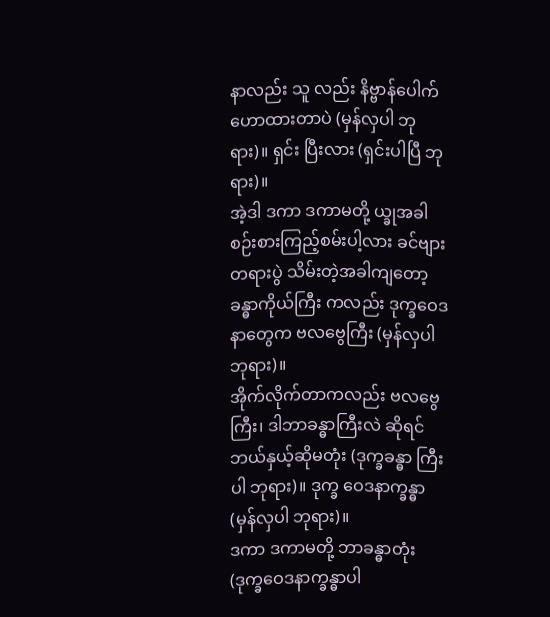နာလည်း သူ လည်း နိဗ္ဗာန်ပေါက်ဟောထားတာပဲ (မှန်လှပါ ဘုရား)။ ရှင်း ပြီးလား (ရှင်းပါပြီ ဘုရား)။
အဲ့ဒါ ဒကာ ဒကာမတို့ ယ္ခုအခါစဉ်းစားကြည့်စမ်းပါ့လား ခင်ဗျားတရားပွဲ သိမ်းတဲ့အခါကျတော့ ခန္ဓာကိုယ်ကြီး ကလည်း ဒုက္ခဝေဒနာတွေက ဗလဗွေကြီး (မှန်လှပါ ဘုရား)။
အိုက်လိုက်တာကလည်း ဗလဗွေကြီး၊ ဒါဘာခန္ဓာကြီးလဲ ဆိုရင် ဘယ်နှယ့်ဆိုမတုံး (ဒုက္ခခန္ဓာ ကြီးပါ ဘုရား)။ ဒုက္ခ ဝေဒနာက္ခန္ဓာ (မှန်လှပါ ဘုရား)။
ဒကာ ဒကာမတို့ ဘာခန္ဓာတုံး (ဒုက္ခဝေဒနာက္ခန္ဓာပါ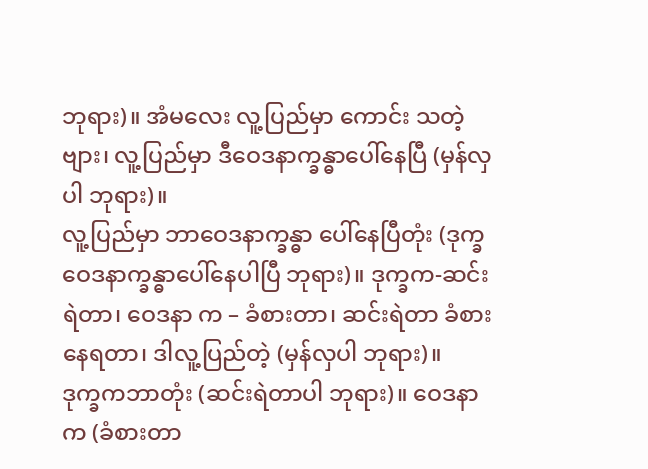ဘုရား)။ အံမလေး လူ့ပြည်မှာ ကောင်း သတဲ့ဗျား၊ လူ့ပြည်မှာ ဒီဝေဒနာက္ခန္ဓာပေါ်နေပြီ (မှန်လှပါ ဘုရား)။
လူ့ပြည်မှာ ဘာဝေဒနာက္ခန္ဓာ ပေါ်နေပြီတုံး (ဒုက္ခ ဝေဒနာက္ခန္ဓာပေါ်နေပါပြီ ဘုရား)။ ဒုက္ခက-ဆင်းရဲတာ၊ ဝေဒနာ က – ခံစားတာ၊ ဆင်းရဲတာ ခံစားနေရတာ၊ ဒါလူ့ပြည်တဲ့ (မှန်လှပါ ဘုရား)။
ဒုက္ခကဘာတုံး (ဆင်းရဲတာပါ ဘုရား)။ ဝေဒနာက (ခံစားတာ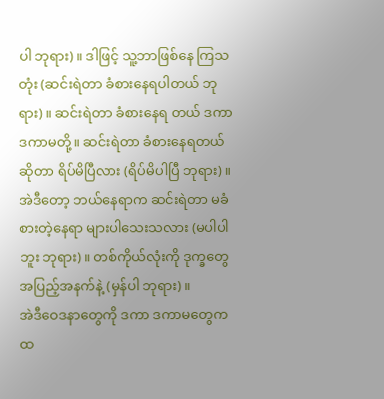ပါ ဘုရား)။ ဒါဖြင့် သူ့ဘာဖြစ်နေ ကြသတုံး (ဆင်းရဲတာ ခံစားနေရပါတယ် ဘုရား)။ ဆင်းရဲတာ ခံစားနေရ တယ် ဒကာ ဒကာမတို့။ ဆင်းရဲတာ ခံစားနေရတယ်ဆိုတာ ရိပ်မိပြီလား (ရိပ်မိပါပြီ ဘုရား)။
အဲဒီတော့ ဘယ်နေရာက ဆင်းရဲတာ မခံစားတဲ့နေရာ များပါသေးသလား (မပါပါဘူး ဘုရား)။ တစ်ကိုယ်လုံးကို ဒုက္ခတွေအပြည့်အနက်နဲ့ (မှန်ပါ ဘုရား)။
အဲဒီဝေဒနာတွေကို ဒကာ ဒကာမတွေက ထ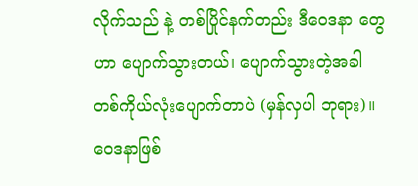လိုက်သည် နဲ့ တစ်ပြိုင်နက်တည်း ဒီဝေဒနာ တွေဟာ ပျောက်သွားတယ်၊ ပျောက်သွားတဲ့အခါ တစ်ကိုယ်လုံးပျောက်တာပဲ (မှန်လှပါ ဘုရား)။
ဝေဒနာဖြစ်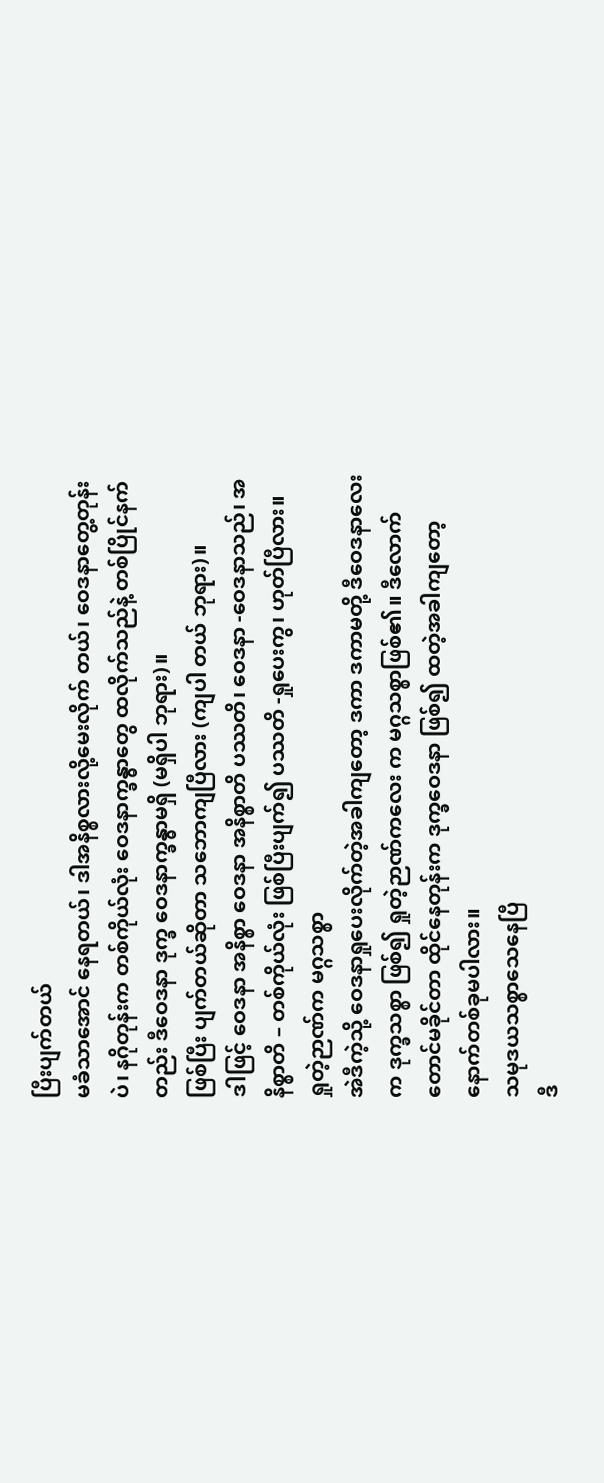ပြီးပျက်တယ်
မခံသာအောင် နေရတယ်၊ ဒါအနိစ္စလားလို့မေးလိုက် တယ်၊ ဝေဒနာတွေ့တုန်းပဲ၊ နဂိုတုန်းက တစ်ကိုယ်လုံး ဝေဒနာက္ခန္ဓာတွေ ထလိုက်သည်နဲ့ တစ်ပြိုင်နက်တည်း ဒီဝေဒနာ ဒုက္ခ ဝေဒနာက္ခန္ဓာမရှိ (မရှိပါ ဘုရား)။
ဖြစ်ပြီး ပျက်တယ်ဆိုတာ သဘောကျပြီလား (ကျပါ တယ် ဘုရား)။
ဒါဖြင့် ဝေဒနာ အနိစ္စာ ဝေဒနာ အနိစ္စာတိ ပဿတိ၊ ဝေဒနာ -ဝေဒနာသည်၊ အနိစ္စာတိ – တစ်ကိုယ်လုံး ဖြစ်ပြီးပျက်၍ ပဿတိ -ရှုပေးကွ၊ ဟုတ်ပြီလား။
ရှုတဲ့ဉာဏ်က မဂ္ဂသစ္စာ
အဲဒီကဲ့သို့ ဝေဒနာရှုပေးလိုက်တဲ့အခါကျတော့ ဒကာ ဒကာမတို့ ဒီဝေဒနာလေးက ဒုက္ခသစ္စာ ဖြစ်၍ ရှုတဲ့ဉာဏ်ကလေး က မဂ္ဂသစ္စာဖြစ်၏။ ဒီလောက်တောင်မခိုင်တာ ထိုင်နေတုန်းက ဒုက္ခဝေဒနာ ဖြစ်၍ ထတဲ့အခါကျတော့ နောက်တစ်ခုမပါလား။
သမုဒယသစ္စာသေနေပြီ
ဒီ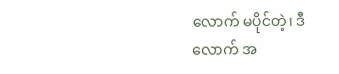လောက် မပိုင်တဲ့၊ ဒီလောက် အ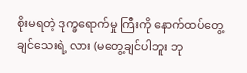စိုးမရတဲ့ ဒုက္ခရောက်မှု ကြီးကို နောက်ထပ်တွေ့ချင်သေးရဲ့ လား (မတွေ့ချင်ပါဘူး ဘု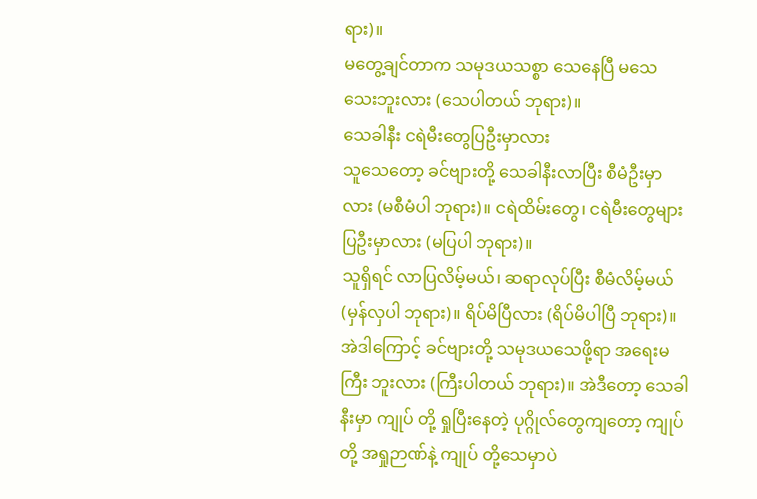ရား)။
မတွေ့ချင်တာက သမုဒယသစ္စာ သေနေပြီ မသေ သေးဘူးလား (သေပါတယ် ဘုရား)။
သေခါနီး ငရဲမီးတွေပြဦးမှာလား
သူသေတော့ ခင်ဗျားတို့ သေခါနီးလာပြီး စီမံဦးမှာလား (မစီမံပါ ဘုရား)။ ငရဲထိမ်းတွေ၊ ငရဲမီးတွေများ ပြဦးမှာလား (မပြပါ ဘုရား)။
သူရှိရင် လာပြလိမ့်မယ်၊ ဆရာလုပ်ပြီး စီမံလိမ့်မယ် (မှန်လှပါ ဘုရား)။ ရိပ်မိပြီလား (ရိပ်မိပါပြီ ဘုရား)။
အဲဒါကြောင့် ခင်ဗျားတို့ သမုဒယသေဖို့ရာ အရေးမကြီး ဘူးလား (ကြီးပါတယ် ဘုရား)။ အဲဒီတော့ သေခါနီးမှာ ကျုပ် တို့ ရှုပြီးနေတဲ့ ပုဂ္ဂိုလ်တွေကျတော့ ကျုပ်တို့ အရှုဉာဏ်နဲ့ ကျုပ် တို့သေမှာပဲ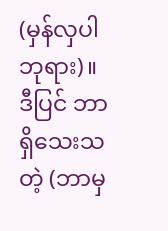(မှန်လှပါ ဘုရား)။ ဒီပြင် ဘာရှိသေးသတဲ့ (ဘာမှ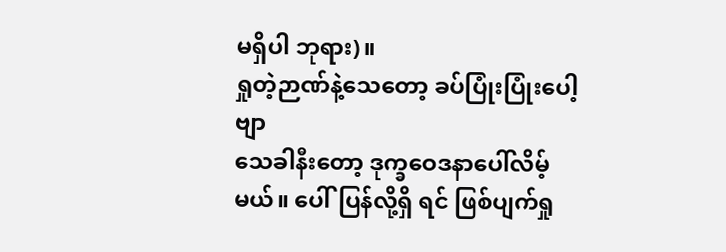မရှိပါ ဘုရား)။
ရှုတဲ့ဉာဏ်နဲ့သေတော့ ခပ်ပြုံးပြုံးပေါ့ဗျာ
သေခါနီးတော့ ဒုက္ခဝေဒနာပေါ်လိမ့်မယ်။ ပေါ်ပြန်လို့ရှိ ရင် ဖြစ်ပျက်ရှု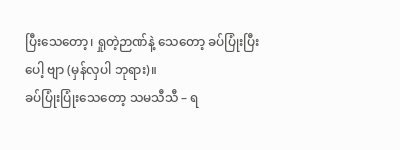ပြီးသေတော့၊ ရှုတဲ့ဉာဏ်နဲ့ သေတော့ ခပ်ပြုံးပြီးပေါ့ ဗျာ (မှန်လှပါ ဘုရား)။
ခပ်ပြုံးပြုံးသေတော့ သမသီသီ – ရ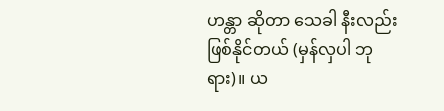ဟန္တာ ဆိုတာ သေခါ နီးလည်း ဖြစ်နိုင်တယ် (မှန်လှပါ ဘုရား)။ ယ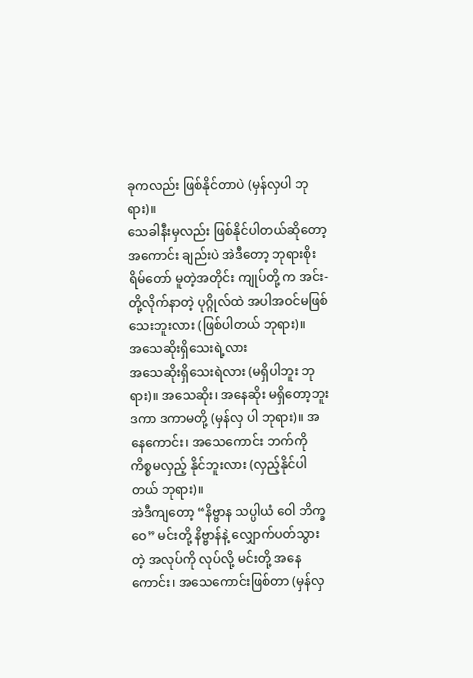ခုကလည်း ဖြစ်နိုင်တာပဲ (မှန်လှပါ ဘုရား)။
သေခါနီးမှလည်း ဖြစ်နိုင်ပါတယ်ဆိုတော့ အကောင်း ချည်းပဲ အဲဒီတော့ ဘုရားစိုးရိမ်တော် မူတဲ့အတိုင်း ကျုပ်တို့ က အင်း- တို့လိုက်နာတဲ့ ပုဂ္ဂိုလ်ထဲ အပါအဝင်မဖြစ်သေးဘူးလား (ဖြစ်ပါတယ် ဘုရား)။
အသေဆိုးရှိသေးရဲ့လား
အသေဆိုးရှိသေးရဲလား (မရှိပါဘူး ဘုရား)။ အသေဆိုး၊ အနေဆိုး မရှိတော့ဘူး ဒကာ ဒကာမတို့ (မှန်လှ ပါ ဘုရား)။ အနေကောင်း၊ အသေကောင်း ဘက်ကို ကိစ္စမလှည့် နိုင်ဘူးလား (လှည့်နိုင်ပါတယ် ဘုရား)။
အဲဒီကျတော့ “နိဗ္ဗာန သပ္ပါယံ ဝေါ ဘိက္ခဝေ” မင်းတို့ နိဗ္ဗာန်နဲ့ လျှောက်ပတ်သွားတဲ့ အလုပ်ကို လုပ်လို့ မင်းတို့ အနေကောင်း၊ အသေကောင်းဖြစ်တာ (မှန်လှ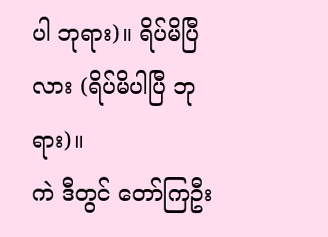ပါ ဘုရား)။ ရိပ်မိပြီ လား (ရိပ်မိပါပြီ ဘုရား)။
ကဲ ဒီတွင် တော်ကြဦး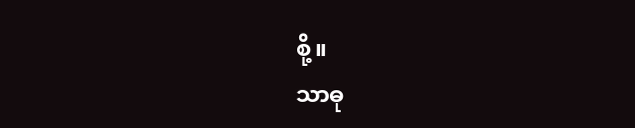စို့။
သာဓု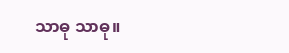သာဓု သာဓု။